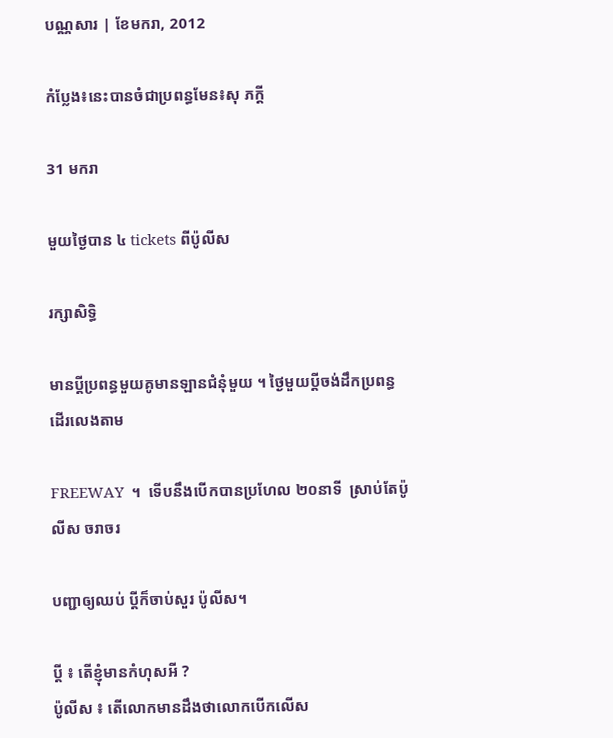បណ្ណសារ | ខែមករា, 2012

កំប្លែង៖នេះបានចំជាប្រពន្ធមែន៖សុ ភក្តី

31 មករា

មួយថ្ងៃបាន ៤ tickets ពីប៉ូលីស

រក្សាសិទ្ធិ

មានប្ដីប្រពន្ធមួយគូមានឡានជំនុំមួយ ។ ថ្ងៃមួយប្ដីចង់ដឹកប្រពន្ធដើរលេងតាម

FREEWAY  ។  ទើបនឹងបើកបានប្រហែល ២០នាទី  ស្រាប់តែប៉ូលីស ចរាចរ

បញ្ជាឲ្យឈប់ ប្ដីក៏ចាប់សួរ ប៉ូលីស។

ប្ដី ៖ តើខ្ញុំមានកំហុសអី ?
ប៉ូលីស ៖ តើលោកមានដឹងថាលោកបើកលើស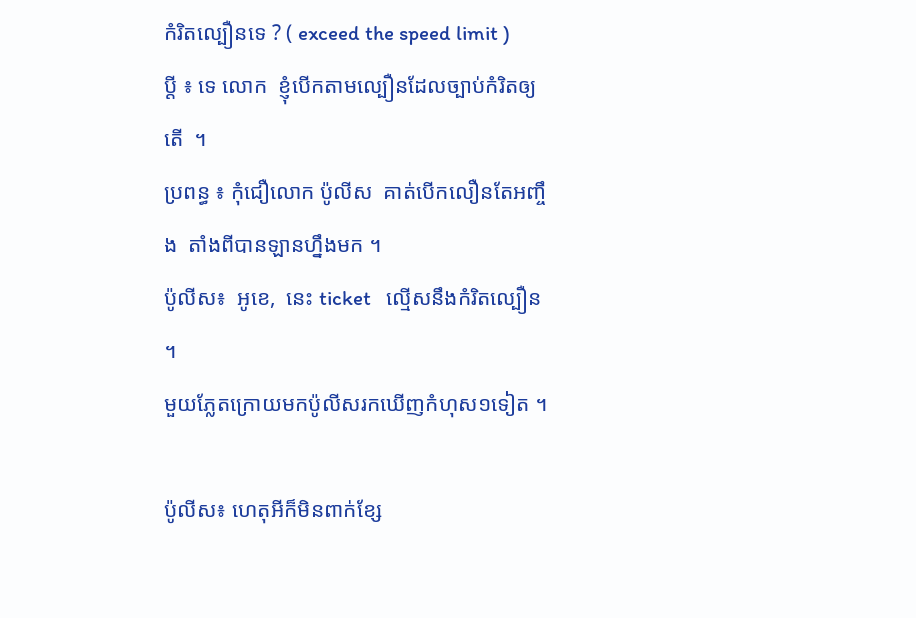កំរិតល្បឿនទេ ? ( exceed the speed limit )
ប្ដី ៖ ទេ លោក  ខ្ញុំបើកតាមល្បឿនដែលច្បាប់កំរិតឲ្យតើ  ។
ប្រពន្ធ ៖ កុំជឿលោក ប៉ូលីស  គាត់បើកលឿនតែអញ្ចឹង  តាំងពីបានឡានហ្នឹងមក ។
ប៉ូលីស៖  អូខេ,  នេះ ticket   ល្មើសនឹងកំរិតល្បឿន  ។
មួយភ្លែតក្រោយមកប៉ូលីសរកឃើញកំហុស១ទៀត ។

ប៉ូលីស៖ ហេតុអីក៏មិនពាក់ខ្សែ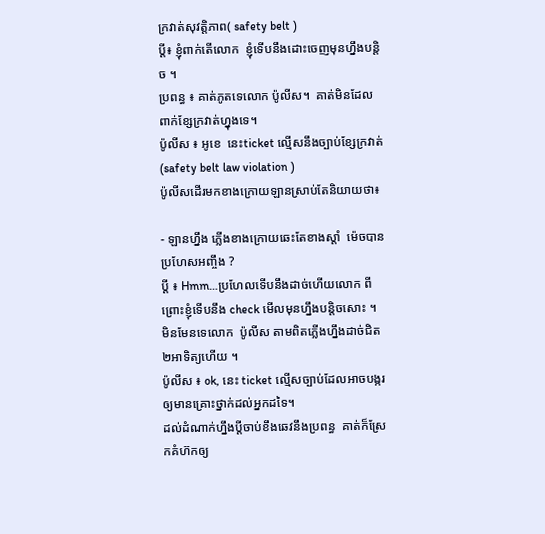ក្រវាត់សុវត្តិភាព( safety belt )
ប្ដី៖ ខ្ញុំពាក់តើលោក  ខ្ញុំទើបនឹងដោះចេញមុនហ្នឹងបន្តិច ។
ប្រពន្ធ ៖ គាត់ភូតទេលោក ប៉ូលីស។  គាត់មិនដែលពាក់ខ្សែក្រវាត់ហ្នុងទេ។
ប៉ូលីស ៖ អូខេ  នេះticket ល្មើសនឹងច្បាប់ខ្សែក្រវាត់  (safety belt law violation )
ប៉ូលីសដើរមកខាងក្រោយឡានស្រាប់តែនិយាយថា៖

- ឡានហ្នឹង ភ្លើងខាងក្រោយឆេះតែខាងស្ដាំ  ម៉េចបានប្រហែសអញ្ចឹង ?
ប្ដី ៖ Hmm…ប្រហែលទើបនឹងដាច់ហើយលោក ពីព្រោះខ្ញុំទើបនឹង check មើលមុនហ្នឹងបន្តិចសោះ ។
មិនមែនទេលោក  ប៉ូលីស តាមពិតភ្លើងហ្នឹងដាច់ជិត២អាទិត្យហើយ ។
ប៉ូលីស ៖ ok, នេះ ticket ល្មើសច្បាប់ដែលអាចបង្ករឲ្យមានគ្រោះថ្នាក់ដល់អ្នកដទៃ។
ដល់ដំណាក់ហ្នឹងប្ដីចាប់ខឹងឆេវនឹងប្រពន្ធ  គាត់ក៏ស្រែកគំហ៊កឲ្យ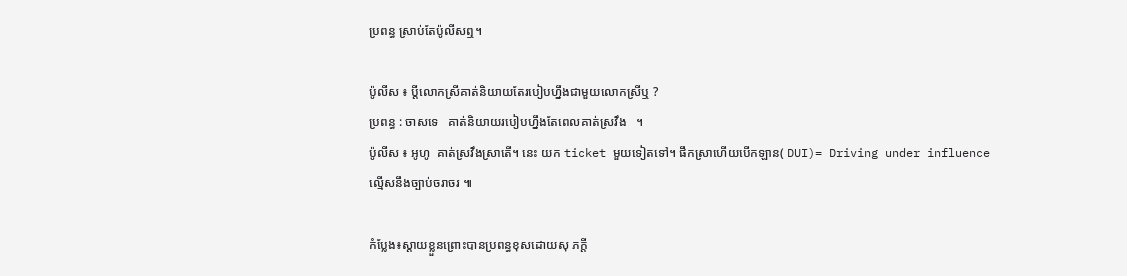ប្រពន្ធ ស្រាប់តែប៉ូលីសឮ។

ប៉ូលីស ៖ ប្ដីលោកស្រីគាត់និយាយតែរបៀបហ្នឹងជាមួយលោកស្រីឬ ?
ប្រពន្ធ : ចាសទេ   គាត់និយាយរបៀបហ្នឹងតែពេលគាត់ស្រវឹង   ។
ប៉ូលីស ៖ អូហូ  គាត់ស្រវឹងស្រាតើ។ នេះ យក ticket មួយទៀតទៅ។ ផឹកស្រាហើយបើកឡាន( DUI)= Driving under influence ល្មើសនឹងច្បាប់ចរាចរ ៕

កំប្លែង៖ស្ដាយខ្លួនព្រោះបានប្រពន្ធខុសដោយសុ ភក្តី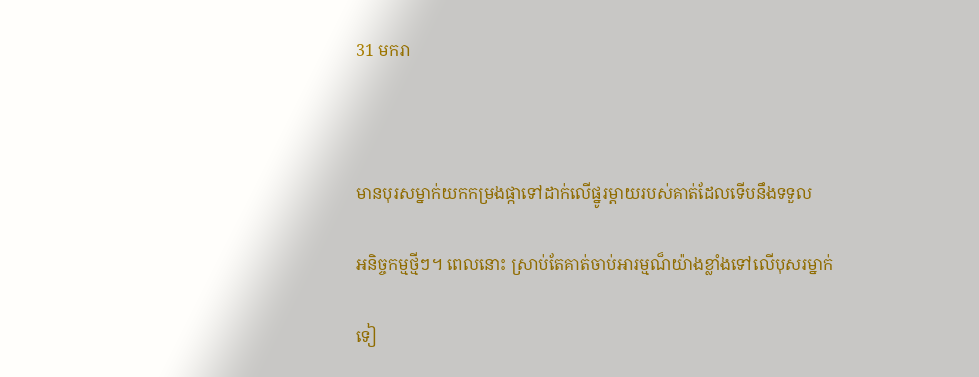31 មករា



មានបុរសម្នាក់យកកម្រងផ្កាទៅដាក់លើផ្នូរម្ដាយរបស់គាត់ដែលទើបនឹងទទួល

អនិច្ចកម្មថ្មីៗ។ ពេលនោះ ស្រាប់តែគាត់ចាប់អារម្មណ៏យ៉ាងខ្លាំងទៅលើបុសរម្នាក់

ទៀ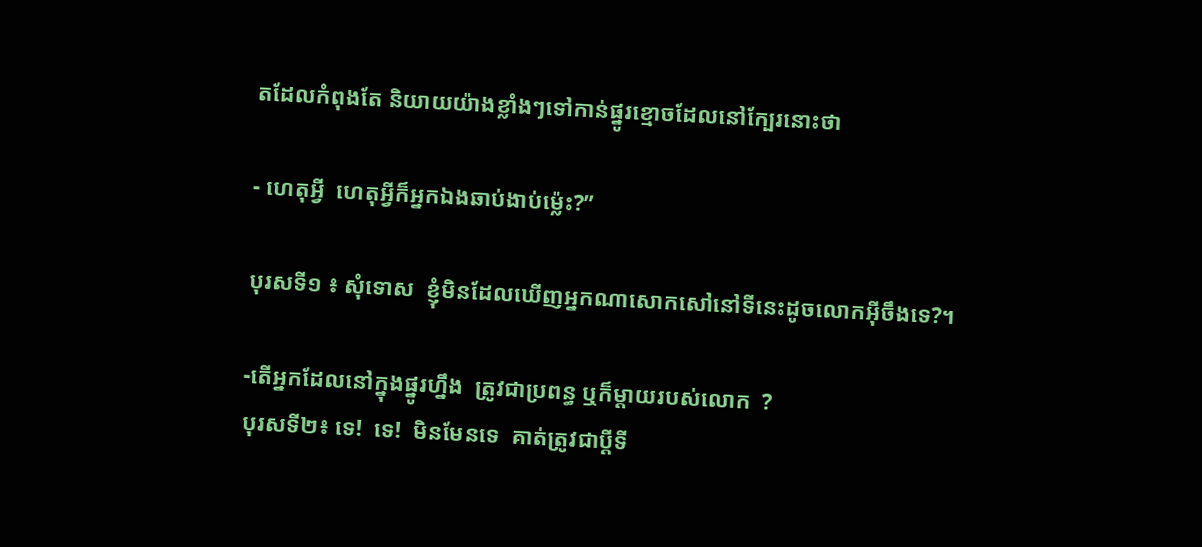តដែលកំពុងតែ និយាយយ៉ាងខ្លាំងៗទៅកាន់ផ្នូរខ្មោចដែលនៅក្បែរនោះថា

- ហេតុអ្វី  ហេតុអ្វីក៏អ្នកឯងឆាប់ងាប់ម៉្លេះ?”

បុរសទី១ ៖ សុំទោស  ខ្ញុំមិនដែលឃើញអ្នកណាសោកសៅនៅទីនេះដូចលោកអ៊ីចឹងទេ?។

-តើអ្នកដែលនៅក្នុងផ្នូរហ្នឹង  ត្រូវជាប្រពន្ធ ឬក៏ម្ដាយរបស់លោក  ?
បុរសទី២៖ ទេ!  ទេ!  មិនមែនទេ  គាត់ត្រូវជាប្ដីទី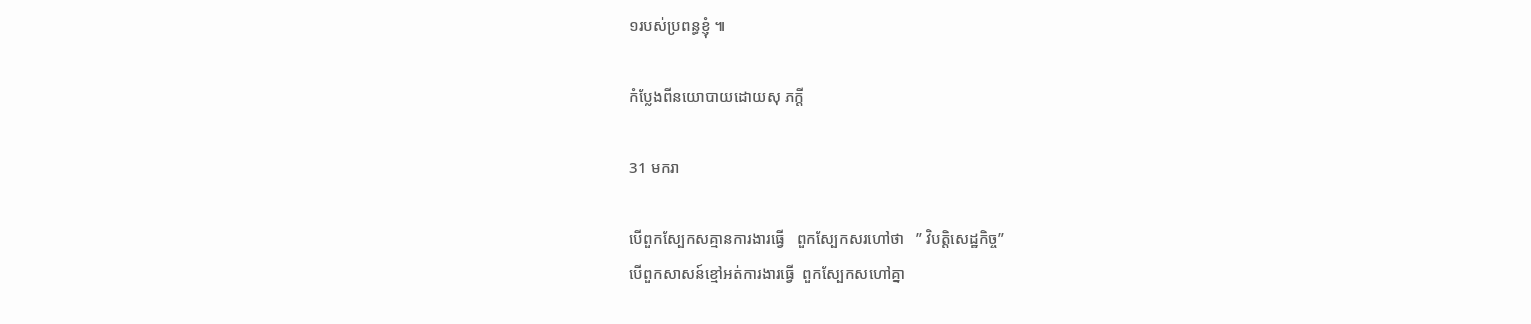១របស់ប្រពន្ធខ្ញុំ ៕

កំប្លែងពីនយោបាយដោយសុ ភក្តី

31 មករា

បើពួកស្បែកសគ្មានការងារធ្វើ   ពួកស្បែកសរហៅថា   ” វិបត្តិសេដ្ឋកិច្ច”
បើពួកសាសន៍ខ្មៅអត់ការងារធ្វើ  ពួកស្បែកសហៅគ្នា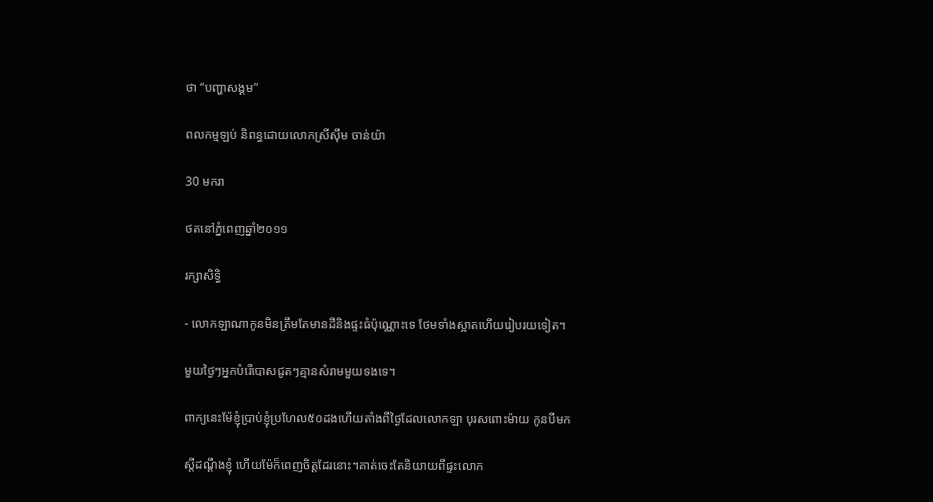ថា “បញ្ហាសង្គម”

ពលកម្មឡប់ និពន្ធដោយលោកស្រីស៊ឹម ចាន់យ៉ា

30 មករា

ថតនៅភ្នំពេញឆ្នាំ២០១១

រក្សាសិទ្ធិ

- លោកឡាណាកូនមិនត្រឹមតែមានដីនិងផ្ទះធំប៉ុណ្ណោះទេ ថែមទាំងស្អាតហើយរៀបរយទៀត។

មួយថ្ងៃៗអ្នកបំរើបោសជូតៗគ្មានសំរាមមួយទងទេ។

ពាក្យនេះម៉ែខ្ញុំប្រាប់ខ្ញុំប្រហែល៥០ដងហើយតាំងពីថ្ងៃដែលលោកឡា បុរសពោះម៉ាយ កូនបីមក

ស្តីដណ្តឹងខ្ញុំ ហើយម៉ែក៏ពេញចិត្តដែរនោះ។គាត់ចេះតែនិយាយពីផ្ទះលោក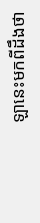ឡានេះមកពីដឹងថា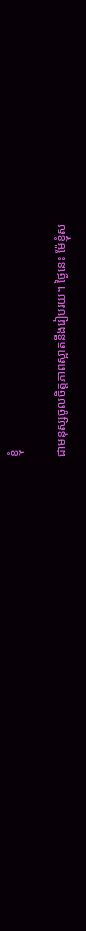ខ្ញុំ

ជាមនុស្សចូលចិត្តភាពស្អាតនឹងរៀបរយ។ ថ្ងៃនេះ ម៉ែខ្ញុំស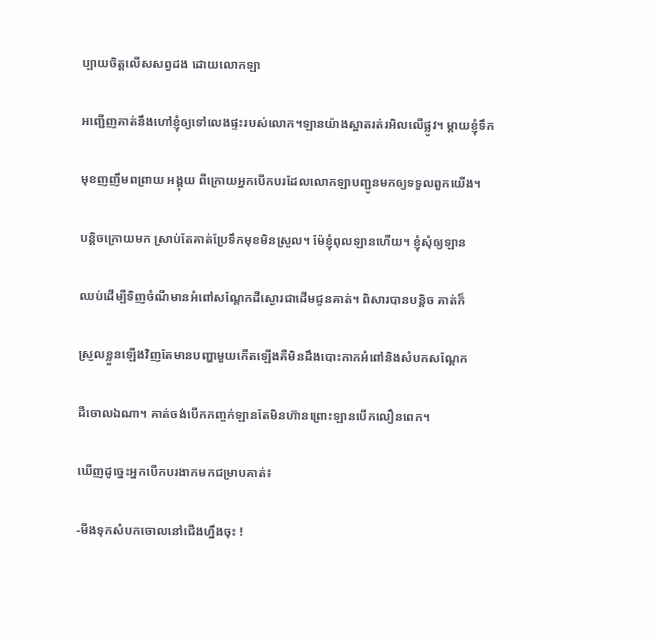ប្បាយចិត្តលើសសព្វដង ដោយលោកឡា

អញ្ជើញគាត់នឹងហៅខ្ញុំឲ្យទៅលេងផ្ទះរបស់លោក។ឡានយ៉ាងស្អាតរត់រអិលលើផ្លូវ។ ម្តាយខ្ញុំទឹក

មុខញញឹមពព្រាយ អង្គុយ ពីក្រោយអ្នកបើកបរដែលលោកឡាបញ្ជូនមកឲ្យទទួលពួកយើង។

បន្តិចក្រោយមក ស្រាប់តែគាត់ប្រែទឹកមុខមិនស្រួល។ ម៉ែខ្ញុំពុលឡានហើយ។ ខ្ញុំសុំឲ្យឡាន

ឈប់ដើម្បីទិញចំណីមានអំពៅសណ្តែកដីស្ងោរជាដើមជូនគាត់។ ពិសារបានបន្តិច គាត់ក៏

ស្រួលខ្លួនឡើងវិញតែមានបញ្ហាមួយកើតឡើងគឺមិនដឹងបោះកាកអំពៅនិងសំបកសណ្តែក

ដីចោលឯណា។ គាត់ចង់បើកកញ្ចក់ឡានតែមិនហ៊ានព្រោះឡានបើកលឿនពេក។

ឃើញដូច្នេះអ្នកបើកបរងាកមកជម្រាបគាត់៖

-មីងទុកសំបកចោលនៅជើងហ្នឹងចុះ !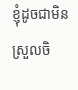ខ្ញុំដូចជាមិនស្រួលចិ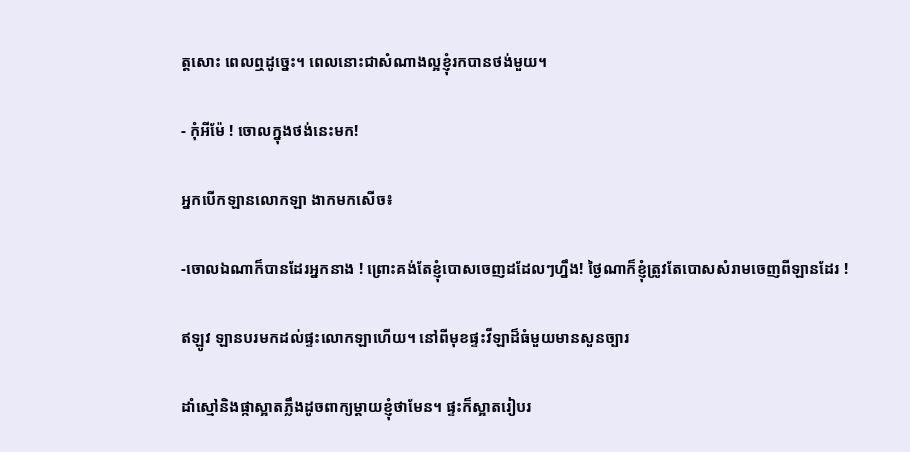ត្តសោះ ពេលឮដូច្នេះ។ ពេលនោះជាសំណាងល្អខ្ញុំរកបានថង់មួយ។

- កុំអីម៉ែ ! ចោលក្នុងថង់នេះមក!

អ្នកបើកឡានលោកឡា ងាកមកសើច៖

-ចោលឯណាក៏បានដែរអ្នកនាង ! ព្រោះគង់តែខ្ញុំបោសចេញដដែលៗហ្នឹង! ថ្ងៃណាក៏ខ្ញុំត្រូវតែបោសសំរាមចេញពីឡានដែរ !

ឥឡូវ ឡានបរមកដល់ផ្ទះលោកឡាហើយ។ នៅពីមុខផ្ទះវីឡាដ៏ធំមួយមានសួនច្បារ

ដាំស្មៅនិងផ្កាស្អាតភ្លឹងដូចពាក្យម្តាយខ្ញុំថាមែន។ ផ្ទះក៏ស្អាតរៀបរ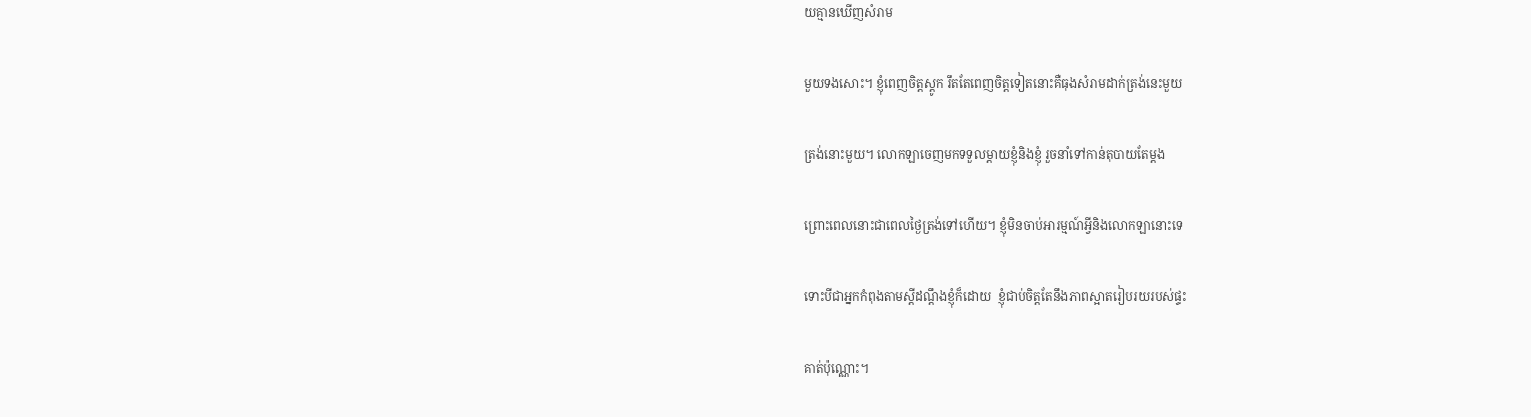យគ្មានឃើញសំរាម

មួយទងសោះ។ ខ្ញុំពេញចិត្តស្តូក រឹតតែពេញចិត្តទៀតនោះគឺធុងសំរាមដាក់ត្រង់នេះមួយ

ត្រង់នោះមួយ។ លោកឡាចេញមកទទួលម្តាយខ្ញុំនិងខ្ញុំ រួចនាំទៅកាន់តុបាយតែម្តង

ព្រោះពេលនោះជាពេលថ្ងៃត្រង់ទៅហើយ។ ខ្ញុំមិនចាប់អារម្មណ៍អ្វីនិងលោកឡានោះទេ

ទោះបីជាអ្នកកំពុងតាមស្តីដណ្តឹងខ្ញុំក៏ដោយ  ខ្ញុំជាប់ចិត្តតែនឹងភាពស្អាតរៀបរយរបស់ផ្ទះ

គាត់ប៉ុណ្ណោះ។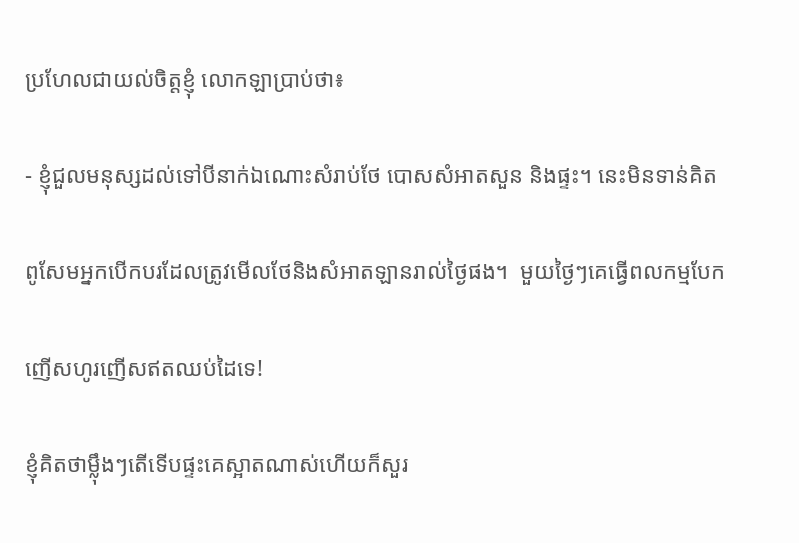ប្រហែលជាយល់ចិត្តខ្ញុំ លោកឡាប្រាប់ថា៖

- ខ្ញុំជួលមនុស្សដល់ទៅបីនាក់ឯណោះសំរាប់ថែ បោសសំអាតសួន និងផ្ទះ។ នេះមិនទាន់គិត

ពូសែមអ្នកបើកបរដែលត្រូវមើលថែនិងសំអាតឡានរាល់ថ្ងៃផង។  មួយថ្ងៃៗគេធ្វើពលកម្មបែក

ញើសហូរញើសឥតឈប់ដៃទេ!

ខ្ញុំគិតថាម្ល៉ឹងៗតើទើបផ្ទះគេស្អាតណាស់ហើយក៏សួរ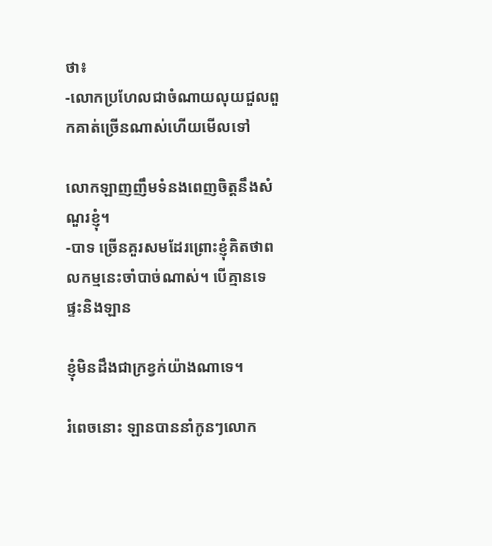ថា៖
-លោកប្រហែលជាចំណាយលុយជួលពួកគាត់ច្រើនណាស់ហើយមើលទៅ

លោកឡាញញឹមទំនងពេញចិត្តនឹងសំណួរខ្ញុំ។
-បាទ ច្រើនគួរសមដែរព្រោះខ្ញុំគិតថាពលកម្មនេះចាំបាច់ណាស់។ បើគ្មានទេ ផ្ទះនិងឡាន

ខ្ញុំមិនដឹងជាក្រខ្វក់យ៉ាងណាទេ។

រំពេចនោះ ឡានបាននាំកូនៗលោក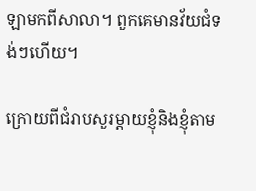ឡាមកពីសាលា។ ពួកគេមានវ័យជំទង់ៗហើយ។

ក្រោយពីជំរាបសួរម្តាយខ្ញុំនិងខ្ញុំតាម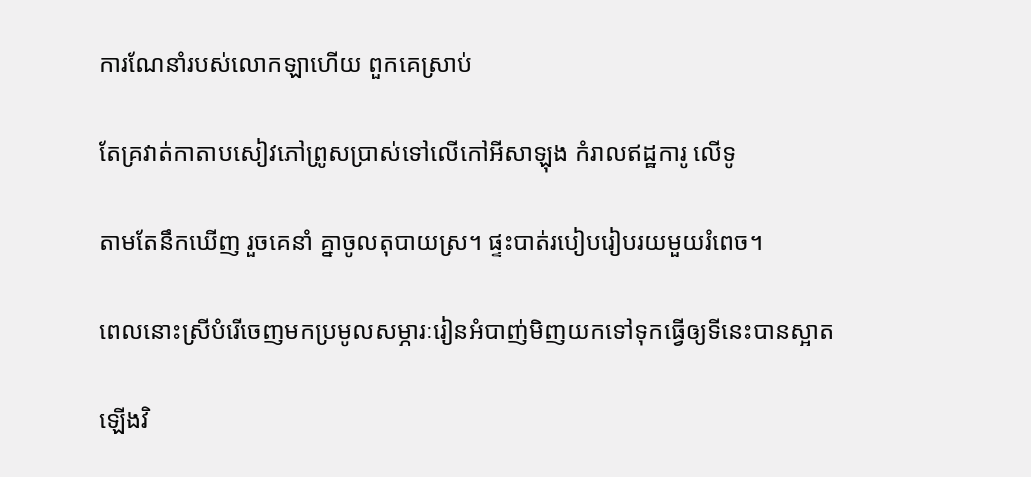ការណែនាំរបស់លោកឡាហើយ ពួកគេស្រាប់

តែគ្រវាត់កាតាបសៀវភៅព្រូសប្រាស់ទៅលើកៅអីសាឡុង កំរាលឥដ្ឋការូ លើទូ

តាមតែនឹកឃើញ រួចគេនាំ គ្នាចូលតុបាយស្រ។ ផ្ទះបាត់របៀបរៀបរយមួយរំពេច។

ពេលនោះស្រីបំរើចេញមកប្រមូលសម្ភារៈរៀនអំបាញ់មិញយកទៅទុកធ្វើឲ្យទីនេះបានស្អាត

ឡើងវិ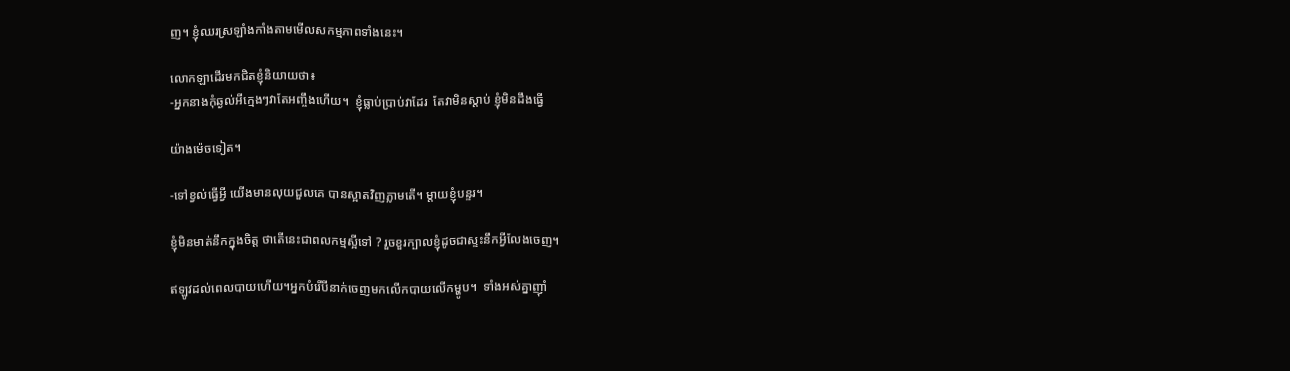ញ។ ខ្ញុំឈរស្រឡាំងកាំងតាមមើលសកម្មភាពទាំងនេះ។

លោកឡាដើរមកជិតខ្ញុំនិយាយថា៖
-អ្នកនាងកុំឆ្ងល់អីក្មេងៗវាតែអញ្ចឹងហើយ។  ខ្ញុំធ្លាប់ប្រាប់វាដែរ  តែវាមិនស្តាប់ ខ្ញុំមិនដឹងធ្វើ

យ៉ាងម៉េចទៀត។

-ទៅខ្វល់ធ្វើអ្វី យើងមានលុយជួលគេ បានស្អាតវិញភ្លាមតើ។ ម្តាយខ្ញុំបន្ទរ។

ខ្ញុំមិនមាត់នឹកក្នុងចិត្ត ថាតើនេះជាពលកម្មស្អីទៅ ? រួចខួរក្បាលខ្ញុំដូចជាស្ទះនឹកអ្វីលែងចេញ។

ឥឡូវដល់ពេលបាយហើយ។អ្នកបំរើបីនាក់ចេញមកលើកបាយលើកម្ហូប។  ទាំងអស់គ្នាញ៉ាំ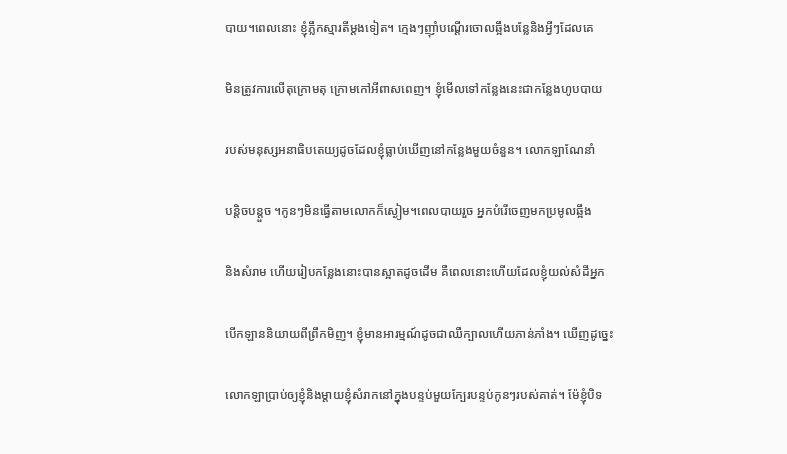បាយ។ពេលនោះ ខ្ញុំភ្លឹកស្មារតីម្តងទៀត។ ក្មេងៗញ៉ាំបណ្តើរចោលឆ្អឹងបន្លែនិងអ្វីៗដែលគេ

មិនត្រូវការលើតុក្រោមតុ ក្រោមកៅអីពាសពេញ។ ខ្ញុំមើលទៅកន្លែងនេះជាកន្លែងហូបបាយ

របស់មនុស្សអនាធិបតេយ្យដូចដែលខ្ញុំធ្លាប់ឃើញនៅកន្លែងមួយចំនួន។ លោកឡាណែនាំ

បន្តិចបន្តួច ។កូនៗមិនធ្វើតាមលោកក៏ស្ងៀម។ពេលបាយរួច អ្នកបំរើចេញមកប្រមូលឆ្អឹង

និងសំរាម ហើយរៀបកន្លែងនោះបានស្អាតដូចដើម គឺពេលនោះហើយដែលខ្ញុំយល់សំដីអ្នក

បើកឡាននិយាយពីព្រឹកមិញ។ ខ្ញុំមានអារម្មណ៍ដូចជាឈឺក្បាលហើយភាន់ភាំង។ ឃើញដូច្នេះ

លោកឡាប្រាប់ឲ្យខ្ញុំនិងម្តាយខ្ញុំសំរាកនៅក្នុងបន្ទប់មួយក្បែរបន្ទប់កូនៗរបស់គាត់។ ម៉ែខ្ញុំបិទ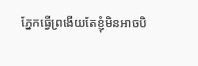ភ្នែកធ្វើព្រងើយតែខ្ញុំមិនអាចបិ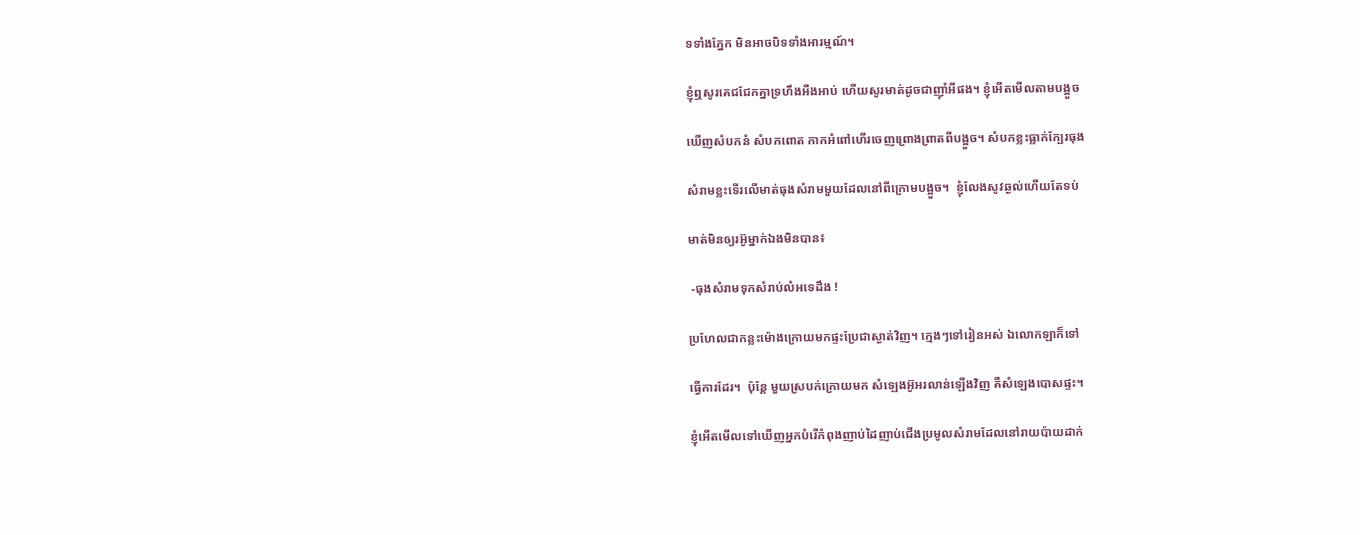ទទាំងភ្នែក មិនអាចបិទទាំងអារម្មណ៍។

ខ្ញុំឮសូរគេជជែកគ្នាទ្រហឹងអឺងអាប់ ហើយសូរមាត់ដូចជាញ៉ាំអីផង។ ខ្ញុំអើតមើលតាមបង្អួច

ឃើញសំបកនំ សំបកពោត កាកអំពៅហើរចេញព្រោងព្រាតពីបង្អួច។ សំបកខ្លះធ្លាក់ក្បែរធុង

សំរាមខ្លះទើរលើមាត់ធុងសំរាមមួយដែលនៅពីក្រោមបង្អួច។  ខ្ញុំលែងសូវឆ្ងល់ហើយតែទប់

មាត់មិនឲ្យរអ៊ូម្នាក់ឯងមិនបាន៖

 -ធុងសំរាមទុកសំរាប់លំអទេដឹង !

ប្រហែលជាកន្លះម៉ោងក្រោយមកផ្ទះប្រែជាស្ងាត់វិញ។ ក្មេងៗទៅរៀនអស់ ឯលោកឡាក៏ទៅ

ធ្វើការដែរ។  ប៉ុន្តែ មួយស្របក់ក្រោយមក សំឡេងអ៊ូអរលាន់ឡើងវិញ គឺសំឡេងបោសផ្ទះ។

ខ្ញុំអើតមើលទៅឃើញអ្នកបំរើកំពុងញាប់ដៃញាប់ជើងប្រមូលសំរាមដែលនៅរាយប៉ាយដាក់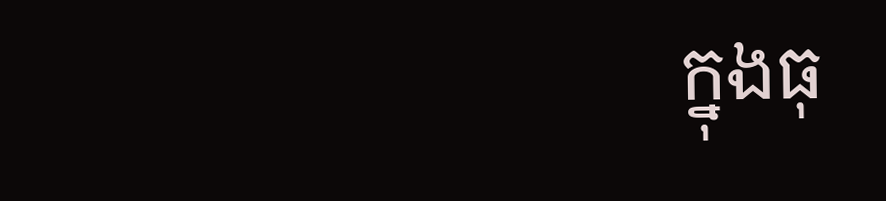ក្នុងធុ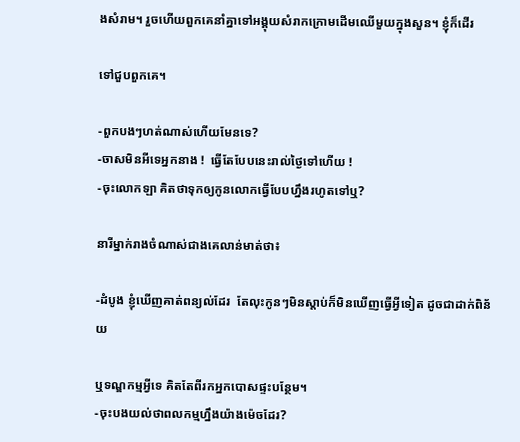ងសំរាម។ រួចហើយពួកគេនាំគ្នាទៅអង្គុយសំរាកក្រោមដើមឈើមួយក្នុងសួន។ ខ្ញុំក៏ដើរ

ទៅជួបពួកគេ។

-ពួកបងៗហត់ណាស់ហើយមែនទេ?
-ចាសមិនអីទេអ្នកនាង !  ធ្វើតែបែបនេះរាល់ថ្ងៃទៅហើយ !
-ចុះលោកឡា គិតថាទុកឲ្យកូនលោកធ្វើបែបហ្នឹងរហូតទៅឬ?

នារីម្នាក់រាងចំណាស់ជាងគេលាន់មាត់ថា៖

-ដំបូង ខ្ញុំឃើញគាត់ពន្យល់ដែរ  តែលុះកូនៗមិនស្តាប់ក៏មិនឃើញធ្វើអ្វីទៀត ដូចជាដាក់ពិន័យ

ឬទណ្ឌកម្មអ្វីទេ គិតតែពីរកអ្នកបោសផ្ទះបន្ថែម។
-ចុះបងយល់ថាពលកម្មហ្នឹងយ៉ាងម៉េចដែរ?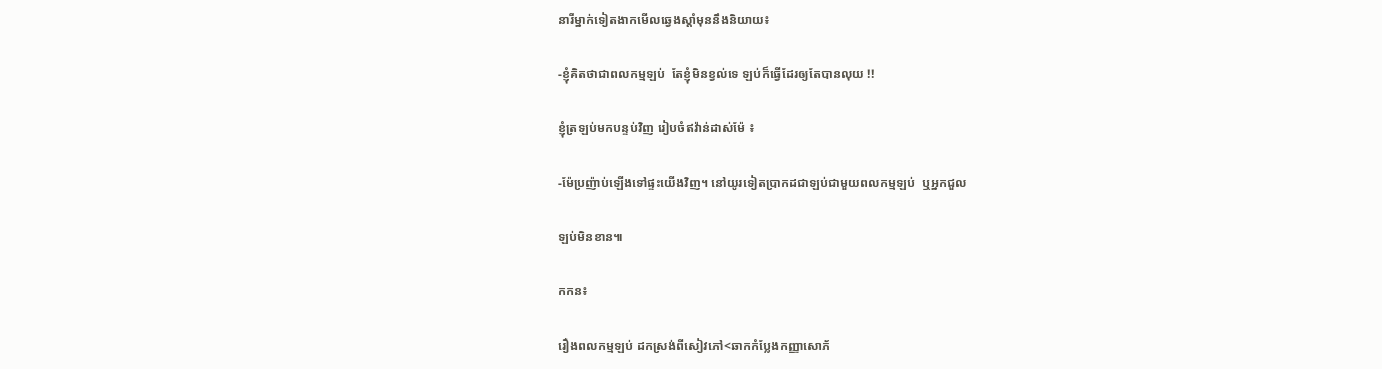នារីម្នាក់ទៀតងាកមើលឆ្វេងស្តាំមុននឹងនិយាយ៖

-ខ្ញុំគិតថាជាពលកម្មឡប់  តែខ្ញុំមិនខ្វល់ទេ ឡប់ក៏ធ្វើដែរឲ្យតែបានលុយ !!

ខ្ញុំត្រឡប់មកបន្ទប់វិញ រៀបចំឥវ៉ាន់ដាស់ម៉ែ ៖

-ម៉ែប្រញ៉ាប់ឡើងទៅផ្ទះយើងវិញ។ នៅយូរទៀតប្រាកដជាឡប់ជាមួយពលកម្មឡប់  ឬអ្នកជួល

ឡប់មិនខាន៕

កកន៖

រឿងពលកម្មឡប់ ដកស្រង់ពីសៀវភៅ<ឆាកកំប្លែងកញ្ញាសោភ័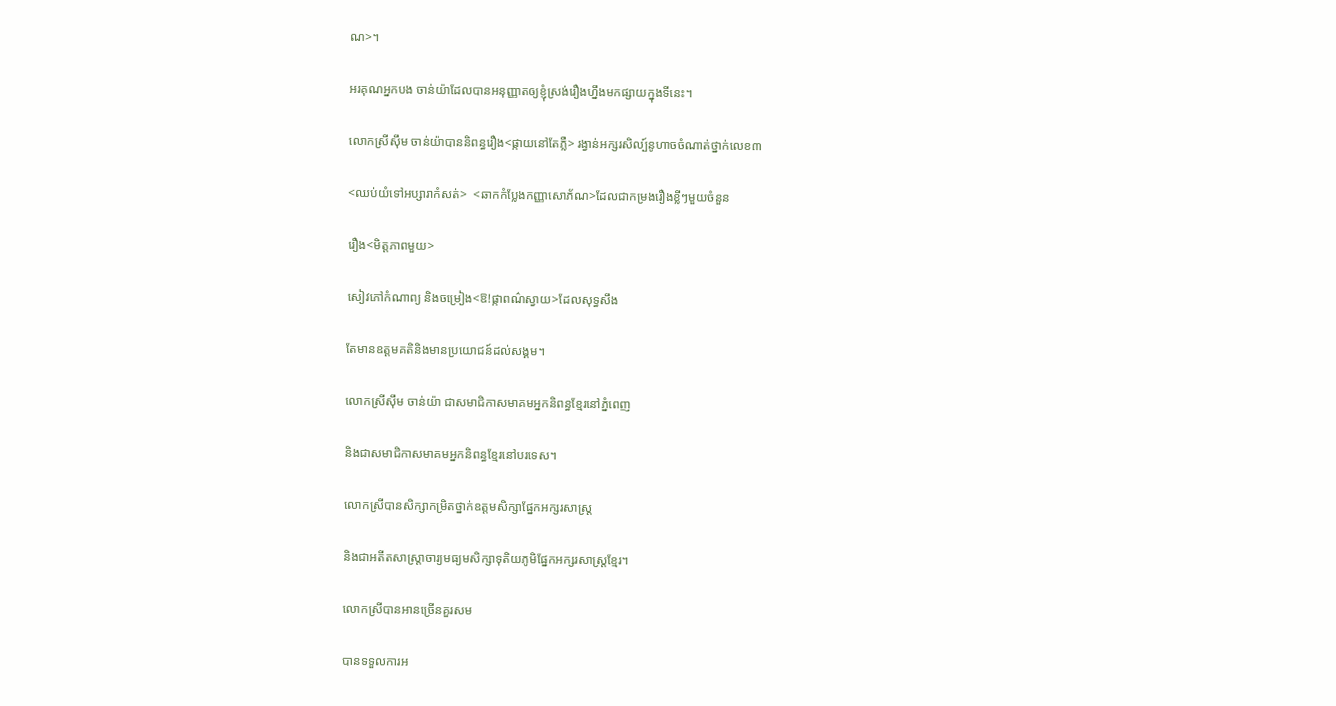ណ>។

អរគុណអ្នកបង ចាន់យ៉ាដែលបានអនុញ្ញាតឲ្យខ្ញុំស្រង់រឿងហ្នឹងមកផ្សាយក្នុងទីនេះ។

លោកស្រីស៊ឹម ចាន់យ៉ាបាននិពន្ធរឿង<ផ្កាយនៅតែភ្លឺ> រង្វាន់អក្សរសិល្ប៍នូហាចចំណាត់ថ្នាក់លេខ៣

<ឈប់យំទៅអប្សារាកំសត់>  <ឆាកកំប្លែងកញ្ញាសោភ័ណ>ដែលជាកម្រងរឿងខ្លីៗមួយចំនួន

រឿង<មិត្តភាពមួយ>

សៀវភៅកំណាព្យ និងចម្រៀង<ឱ!ផ្កាពណ៌ស្វាយ>ដែលសុទ្ធសឹង

តែមានឧត្តមគតិនិងមានប្រយោជន៍ដល់សង្គម។

លោកស្រីស៊ឹម ចាន់យ៉ា ជាសមាជិកាសមាគមអ្នកនិពន្ធខ្មែរនៅភ្នំពេញ

និងជាសមាជិកាសមាគមអ្នកនិពន្ធខ្មែរនៅបរទេស។

លោកស្រីបានសិក្សាកម្រិតថ្នាក់ឧត្តមសិក្សាផ្នែកអក្សរសាស្ត្រ

និងជាអតីតសាស្ត្រាចារ្យមធ្យមសិក្សាទុតិយភូមិផ្នែកអក្សរសាស្ត្រខ្មែរ។

លោកស្រីបានអានច្រើនគួរសម

បានទទួលការអ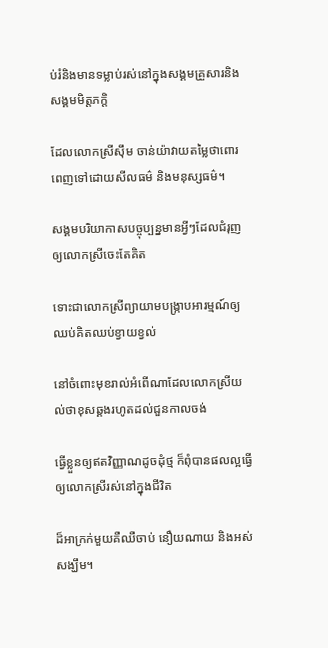ប់រំនិងមានទម្លាប់រស់នៅក្នុងសង្គមគ្រួសារនិងសង្គមមិត្តភក្តិ

ដែលលោកស្រីស៊ឹម ចាន់យ៉ាវាយតម្លៃថាពោរពេញទៅដោយសីលធម៌ និងមនុស្សធម៌។

សង្គមបរិយាកាសបច្ចុប្បន្នមានអ្វីៗដែលជំរុញឲ្យលោកស្រីចេះតែគិត

ទោះជាលោកស្រីព្យាយាមបង្រ្កាបអារម្មណ៍ឲ្យឈប់គិតឈប់ខ្វាយខ្វល់

នៅចំពោះមុខរាល់អំពើណាដែលលោកស្រីយល់ថាខុសឆ្គងរហូតដល់ជួនកាលចង់

ធ្វើខ្លួនឲ្យឥតវិញ្ញាណដូចដុំថ្ម ក៏ពុំបានផលល្អធ្វើឲ្យលោកស្រីរស់នៅក្នុងជីវិត

ដ៏អាក្រក់មួយគឺឈឺចាប់ នឿយណាយ និងអស់សង្ឃឹម។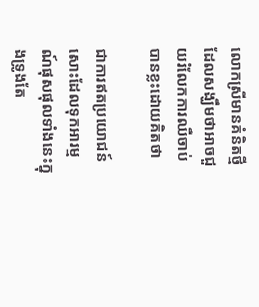លោកស្រីមានគំនិតថ្មីដែលសង្ឃឹមថាអាចជួយរំលែកការឈឺចាប់បានខ្លះដោយគិតថា

ជាការឥតប្រយោជន៍សោះដែលទុកអារម្មណ៍ផុសផុលទាំងនេះក្នុងទ្រូងតែ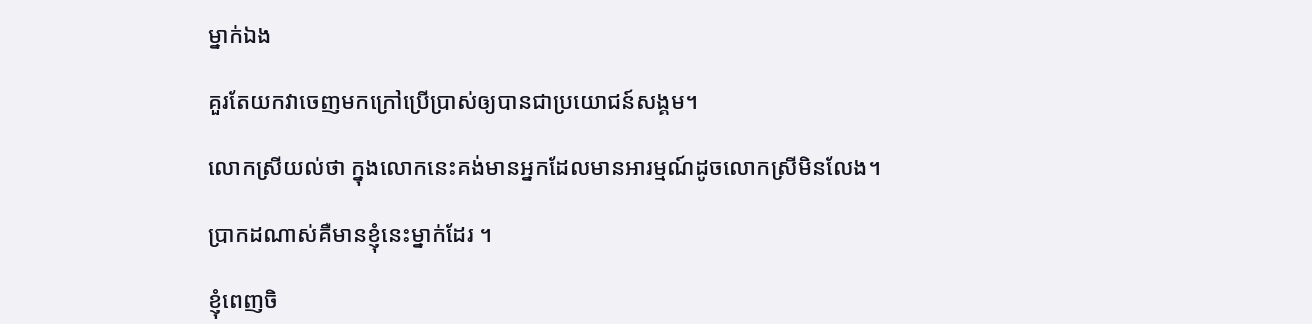ម្នាក់ឯង

គួរតែយកវាចេញមកក្រៅប្រើប្រាស់ឲ្យបានជាប្រយោជន៍សង្គម។

លោកស្រីយល់ថា ក្នុងលោកនេះគង់មានអ្នកដែលមានអារម្មណ៍ដូចលោកស្រីមិនលែង។

ប្រាកដណាស់គឺមានខ្ញុំនេះម្នាក់ដែរ ។

ខ្ញុំពេញចិ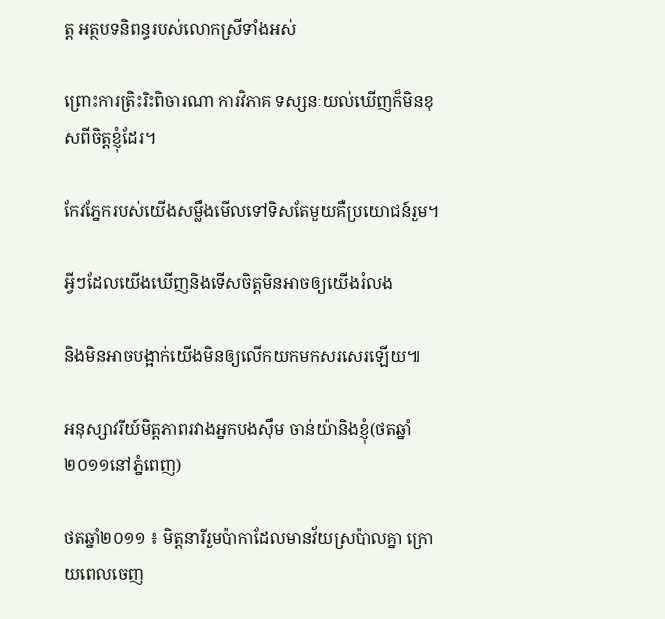ត្ត អត្ថបទនិពន្ធរបស់លោកស្រីទាំងអស់

ព្រោះការត្រិះរិះពិចារណា ការវិភាគ ទស្សនៈយល់ឃើញក៏មិនខុសពីចិត្តខ្ញុំដែរ។

កែវភ្នែករបស់យើងសម្លឹងមើលទៅទិសតែមួយគឺប្រយោជន៍រួម។

អ្វីៗដែលយើងឃើញនិងទើសចិត្តមិនអាចឲ្យយើងរំលង

និងមិនអាចបង្អាក់យើងមិនឲ្យលើកយកមកសរសេរឡើយ៕

អនុស្សាវរីយ៍មិត្តភាពរវាងអ្នកបងស៊ឹម ចាន់យ៉ានិងខ្ញុំ(ថតឆ្នាំ២០១១នៅភ្នំពេញ)

ថតឆ្នាំ២០១១ ៖ មិត្តនារីរួមប៉ាកាដែលមានវ័យស្រប៉ាលគ្នា ក្រោយពេលចេញ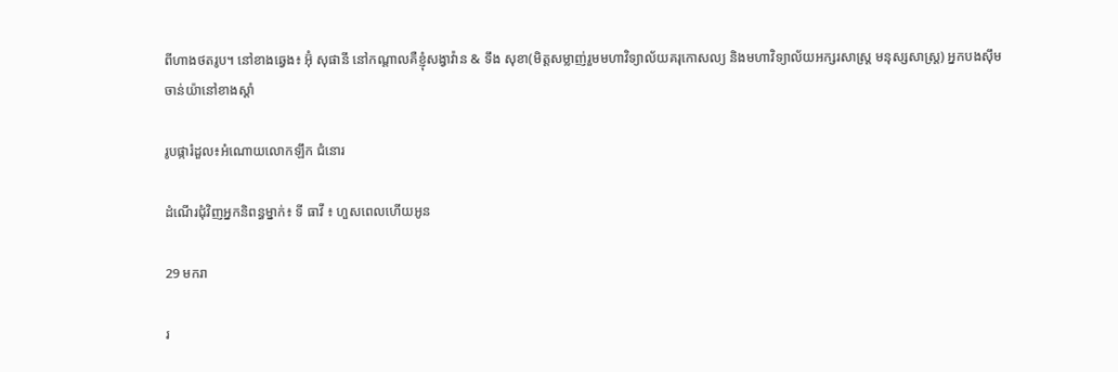ពីហាងថតរូប។ នៅខាងឆ្វេង៖ អ៊ុំ សុផានី នៅកណ្តាលគឺខ្ញុំសង្វាវ៉ាន & ទឹង សុខា(មិត្តសម្លាញ់រួមមហាវិទ្យាល័យគរុកោសល្យ និងមហាវិទ្យាល័យអក្សរសាស្ត្រ មនុស្សសាស្ត្រ) អ្នកបងស៊ឹម ចាន់យ៉ានៅខាងស្តាំ

រូបផ្ការំដួល៖អំណោយលោកឡឹក ជំនោរ

ដំណើរជុំវិញអ្នកនិពន្ធម្នាក់៖ ទី ធាវី ៖ ហួសពេលហើយអូន

29 មករា

រ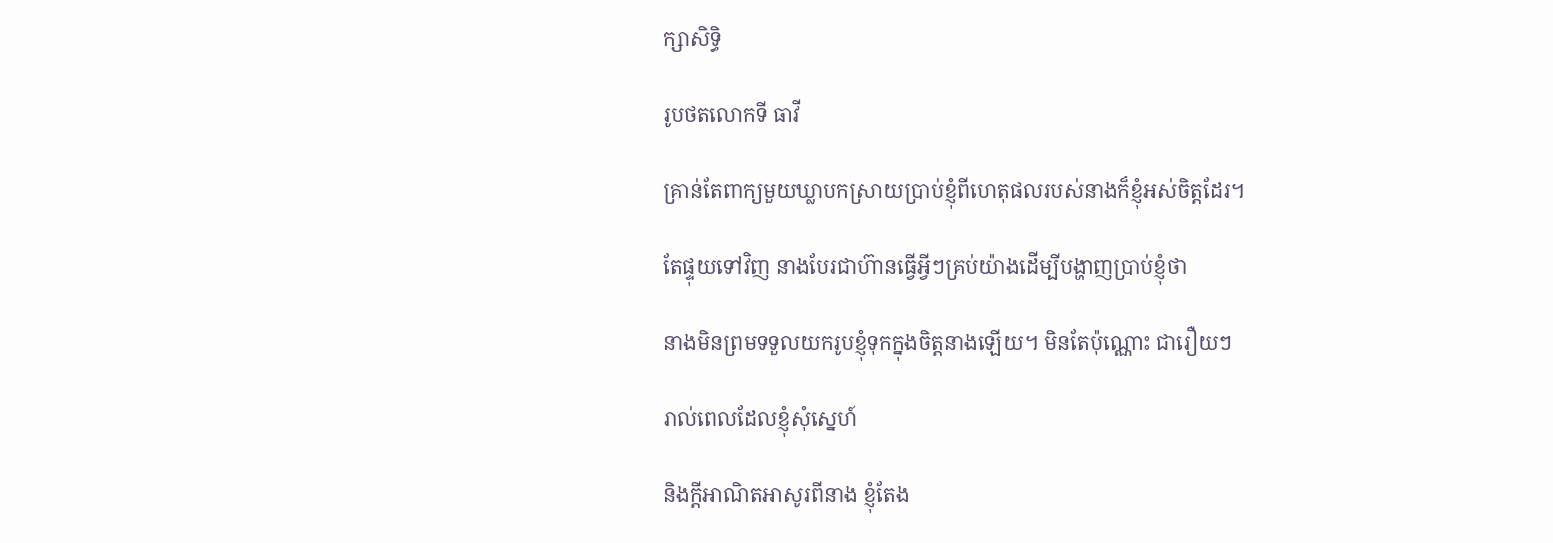ក្សាសិទ្ធិ

រូបថតលោកទី ធាវី

គ្រាន់តែពាក្យមួយឃ្លាបកស្រាយប្រាប់ខ្ញុំពីហេតុផលរបស់នាងក៏ខ្ញុំអស់ចិត្តដែរ។

តែផ្ទុយទៅវិញ នាងបែរជាហ៊ានធ្វើអ្វីៗគ្រប់យ៉ាងដើម្បីបង្ហាញប្រាប់ខ្ញុំថា

នាងមិនព្រមទទួលយករូបខ្ញុំទុកក្នុងចិត្តនាងឡើយ។ មិនតែប៉ុណ្ណោះ ជារឿយៗ

រាល់ពេលដែលខ្ញុំសុំស្នេហ៍

និងក្តីអាណិតអាសូរពីនាង ខ្ញុំតែង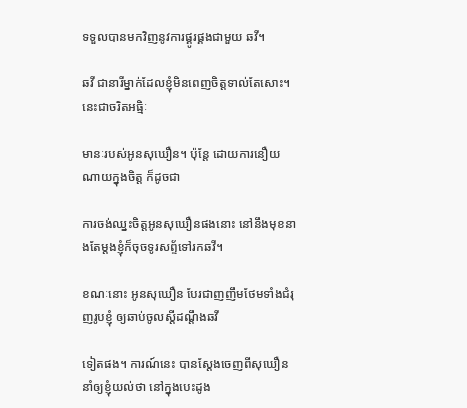ទទួលបានមកវិញនូវការផ្គូរផ្គងជាមួយ ឆវី។

ឆវី ជានារីម្នាក់ដែលខ្ញុំមិនពេញចិត្តទាល់តែសោះ។ នេះជាចរិតអធ្មិៈ

មានៈរបស់អូនសុឃឿន។ ប៉ុន្តែ ដោយការនឿយណាយក្នុងចិត្ត ក៏ដូចជា

ការចង់ឈ្នះចិត្តអូនសុឃឿនផងនោះ នៅនឹងមុខនាងតែម្តងខ្ញុំក៏ចុចទូរសព្ទ័ទៅរកឆវី។

ខណៈនោះ អូនសុឃឿន បែរជាញញឹមថែមទាំងជំរុញរូបខ្ញុំ ឲ្យឆាប់ចូលស្តីដណ្តឹងឆវី

ទៀតផង។ ការណ៍នេះ បានស្តែងចេញពីសុឃឿន នាំឲ្យខ្ញុំយល់ថា នៅក្នុងបេះដូង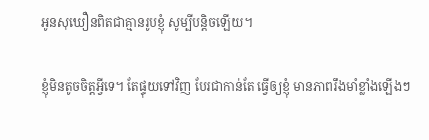អូនសុឃឿនពិតជាគ្មានរូបខ្ញុំ សូម្បីបន្តិចឡើយ។

ខ្ញុំមិនតូចចិត្តអ្វីទេ។ តែផ្ទុយទៅវិញ បែរជាកាន់តែ ធ្វើឲ្យខ្ញុំ មានភាពរឹងមាំខ្លាំងឡើងៗ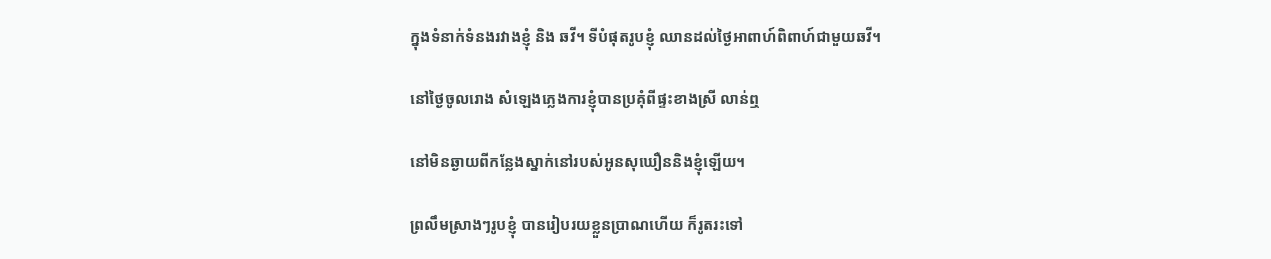ក្នុងទំនាក់ទំនងរវាងខ្ញុំ និង ឆវី។ ទីបំផុតរូបខ្ញុំ ឈានដល់ថ្ងៃអាពាហ៍ពិពាហ៍ជាមួយឆវី។

នៅថ្ងៃចូលរោង សំឡេងភ្លេងការខ្ញុំបានប្រគុំពីផ្ទះខាងស្រី លាន់ឮ

នៅមិនឆ្ងាយពីកន្លែងស្នាក់នៅរបស់អូនសុឃឿននិងខ្ញុំឡើយ។

ព្រលឹមស្រាងៗរូបខ្ញុំ បានរៀបរយខ្លួនប្រាណហើយ ក៏រូតរះទៅ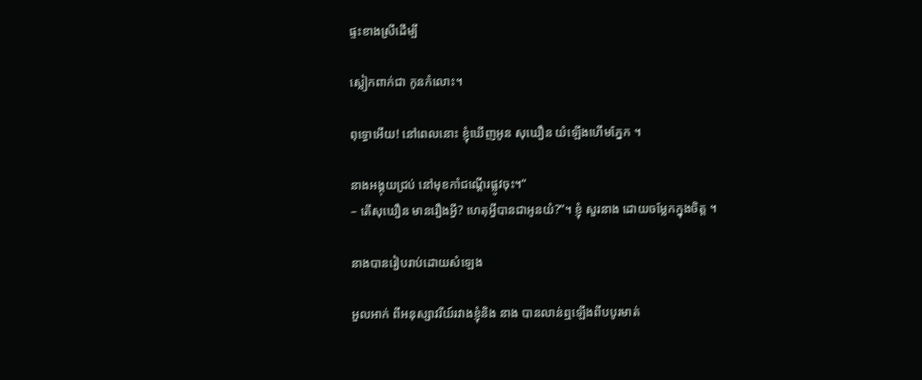ផ្ទះខាងស្រីដើម្បី

ស្លៀកពាក់ជា កូនកំលោះ។

ពុទ្ធោអើយ! នៅពេលនោះ ខ្ញុំឃើញអូន សុឃឿន យំឡើងហើមភ្នែក ។

នាងអង្គុយជ្រប់ នៅមុខកាំជណ្តើរផ្លូវចុះ។“
– តើសុឃឿន មានរឿងអ្វី? ហេតុអ្វីបានជាអូនយំ?”។ ខ្ញុំ សួរនាង ដោយចម្លែកក្នុងចិត្ត ។

នាងបានរៀបរាប់ដោយសំឡេង

អួលអាក់ ពីអនុស្សាវរីយ៍រវាងខ្ញុំនិង នាង បានលាន់ឮឡើងពីបបូរមាត់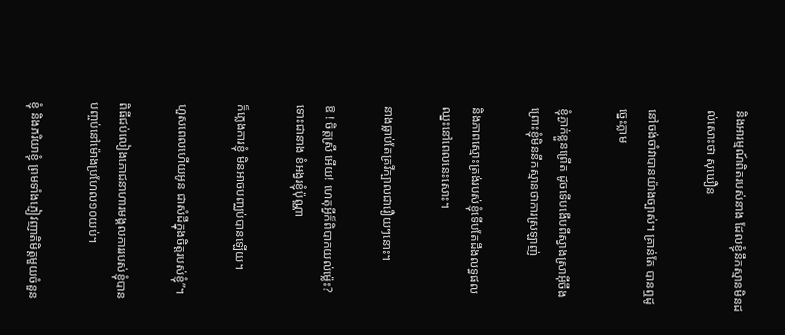និងអារម្មណ៍ពិតរបស់នាង ដែលខ្ញុំនឹកស្មានមិនដល់សោះថា សុឃឿន

នៅចង់ចាំវាបានយ៉ាងច្បាស់។ គ្រាន់តែ បានឮដូច្នេះភ្លាម

ខ្ញុំភ្ងាក់ខ្លួនព្រើត ដូចទើបងើបពីស្វាងស្រាអ៊ីចឹងព្រោះខ្ញុំមិននឹកស្មានថាការស្រឡាញ់

និងភាពស្មោះត្រង់របស់ខ្ញុំទើបតែដឹងលទ្ធផលឈ្នះនៅពេលនេះសោះ។

នាងធ្លាប់តែគ្រវីក្បាលជារឿយៗនោះ។

ឱ ! ចិត្តស្រី អើយ! ហេតុអ្វីក៏ពិបាកយល់ម៉្លេះ? ទោះជានាង ខំអង្វរខ្ញុំប៉ុណ្ណា

ក៏ភ្លេងការខ្ញុំ មិនអាចបញ្ឈប់បានឡើយ។

ហួសពេលហើយអូន ជាសំដីក្នុងចិត្តរបស់ខ្ញុំ”។

ពិធីជប់លៀងភោជនាហារមង្គលការរបស់ខ្ញុំបានបញ្ចប់នៅម៉ោងប្រហែល១០យប់។

ខ្ញុំ និងភរិយាខ្ញុំ ព្រមទាំងភ្ញៀវញាតិមិត្តមួយចំនួន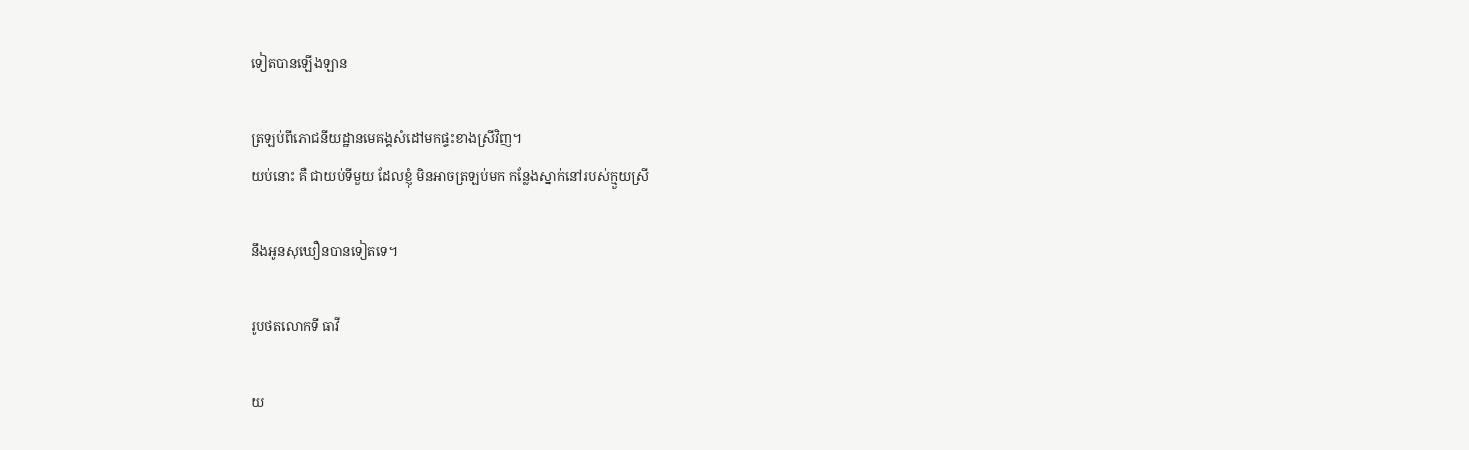ទៀតបានឡើងឡាន

ត្រឡប់ពីភោជនីយដ្ឋានមេគង្គសំដៅមកផ្ទះខាងស្រីវិញ។
យប់នោះ គឺ ជាយប់ទីមួយ ដែលខ្ញុំ មិនអាចត្រឡប់មក កន្លែងស្នាក់នៅរបស់ក្មួយស្រី

នឹងអូនសុឃឿនបានទៀតទេ។

រូបថតលោកទី ធាវី

យ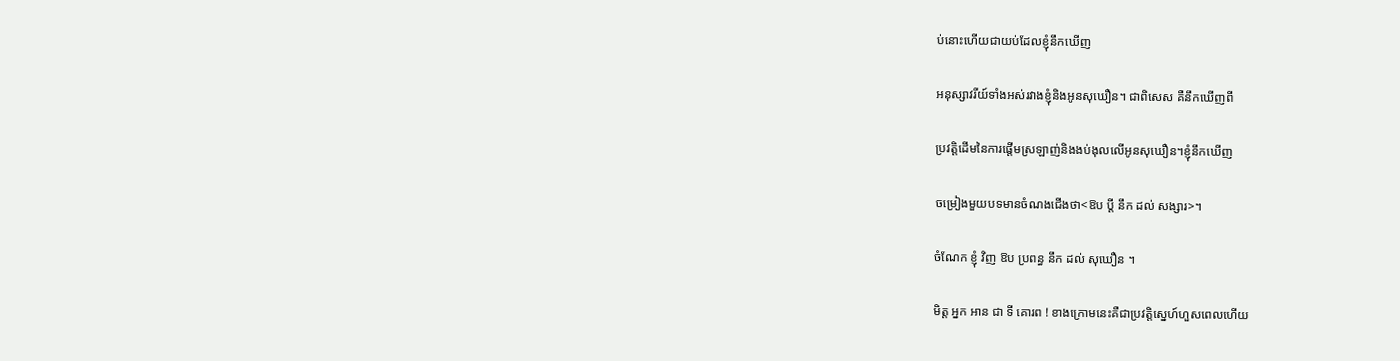ប់នោះហើយជាយប់ដែលខ្ញុំនឹកឃើញ

អនុស្សាវរីយ៍ទាំងអស់រវាងខ្ញុំនិងអូនសុឃឿន។ ជាពិសេស គឺនឹកឃើញពី

ប្រវត្តិដើមនៃការផ្តើមស្រឡាញ់និងងប់ងុលលើអូនសុឃឿន។ខ្ញុំនឹកឃើញ

ចម្រៀងមួយបទមានចំណងជើងថា<ឱប ប្តី នឹក ដល់ សង្សារ>។

ចំណែក ខ្ញុំ វិញ ឱប ប្រពន្ធ នឹក ដល់ សុឃឿន ។

មិត្ត អ្នក អាន ជា ទី គោរព ! ខាងក្រោមនេះគឺជាប្រវត្តិស្នេហ៍ហួសពេលហើយ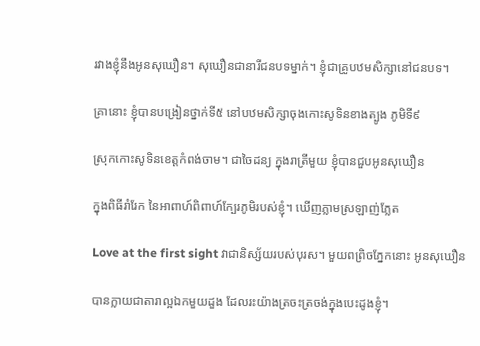រវាងខ្ញុំនឹងអូនសុឃឿន។ សុឃឿនជានារីជនបទម្នាក់។ ខ្ញុំជាគ្រូបឋមសិក្សានៅជនបទ។

គ្រានោះ ខ្ញុំបានបង្រៀនថ្នាក់ទី៥ នៅបឋមសិក្សាចុងកោះសូទិនខាងត្បូង ភូមិទី៩

ស្រុកកោះសូទិនខេត្តកំពង់ចាម។ ជាចៃដន្យ ក្នុងរាត្រីមួយ ខ្ញុំបានជួបអូនសុឃឿន

ក្នុងពិធីរាំរែក នៃអាពាហ៍ពិពាហ៍ក្បែរភូមិរបស់ខ្ញុំ។ ឃើញភ្លាមស្រឡាញ់ភ្លែត

Love at the first sight វាជានិស្ស័យរបស់បុរស។ មួយពព្រិចភ្នែកនោះ អូនសុឃឿន

បានក្លាយជាតារាល្អឯកមួយដួង ដែលរះយ៉ាងត្រចះត្រចង់ក្នុងបេះដូងខ្ញុំ។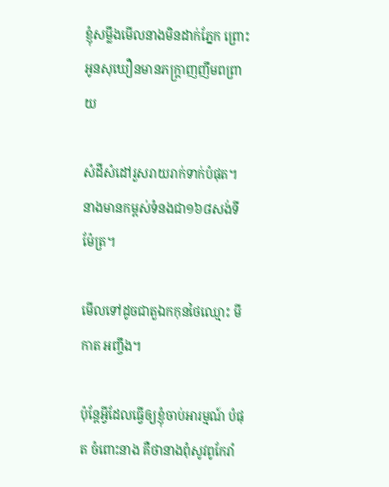ខ្ញុំសម្លឹងមើលនាងមិនដាក់ភ្នែក ព្រោះអូនសុឃឿនមានភក្ត្រាញញឹមពព្រាយ

សំដីសំដៅរួសរាយរាក់ទាក់បំផុត។ នាងមានកម្ពស់ទំនងជា១៦៨សង់ទីម៉ែត្រ។

មើលទៅដូចជាតួឯកកុនថៃឈ្មោះ មី កាត អញ្ចឹង។

ប៉ុន្តែអ្វីដែលធ្វើឲ្យខ្ញុំចាប់អារម្មណ៍ បំផុត ចំពោះនាង គឺថានាងពុំសូវពូកែរាំ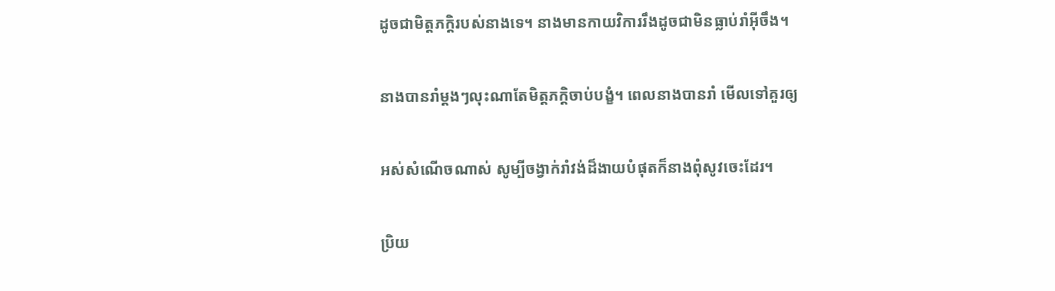ដូចជាមិត្តភក្តិរបស់នាងទេ។ នាងមានកាយវិការរឹងដូចជាមិនធ្លាប់រាំអ៊ីចឹង។

នាងបានរាំម្តងៗលុះណាតែមិត្តភក្តិចាប់បង្ខំ។ ពេលនាងបានរាំ មើលទៅគួរឲ្យ

អស់សំណើចណាស់ សូម្បីចង្វាក់រាំវង់ដ៏ងាយបំផុតក៏នាងពុំសូវចេះដែរ។

ប្រិយ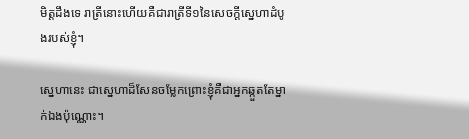មិត្តដឹងទេ រាត្រីនោះហើយគឺជារាត្រីទី១នៃសេចក្តីសេ្នហាដំបូងរបស់ខ្ញុំ។

ស្នេហានេះ ជាសេ្នហាដ៏សែនចម្លែកព្រោះខ្ញុំគឺជាអ្នកឆ្កួតតែម្នាក់ឯងប៉ុណ្ណោះ។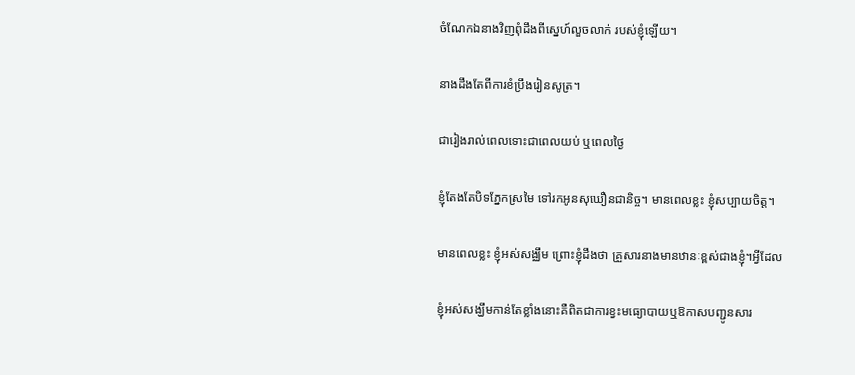ចំណែកឯនាងវិញពុំដឹងពីស្នេហ៍លួចលាក់ របស់ខ្ញុំឡើយ។

នាងដឹងតែពីការខំប្រឹងរៀនសូត្រ។

ជារៀងរាល់ពេលទោះជាពេលយប់ ឬពេលថ្ងៃ

ខ្ញុំតែងតែបិទភ្នែកស្រមៃ ទៅរកអូនសុឃឿនជានិច្ច។ មានពេលខ្លះ ខ្ញុំសប្បាយចិត្ត។

មានពេលខ្លះ ខ្ញុំអស់សង្ឈឹម ព្រោះខ្ញុំដឹងថា គ្រួសារនាងមានឋានៈខ្ពស់ជាងខ្ញុំ។អ្វីដែល

ខ្ញុំអស់សង្ឃឹមកាន់តែខ្លាំងនោះគឺពិតជាការខ្វះមធ្យោបាយឬឱកាសបញ្ជូនសារ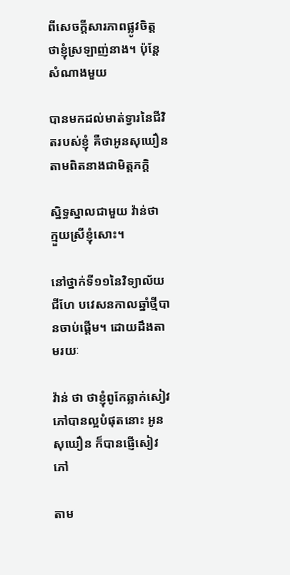ពីសេចក្តីសារភាពផ្លូវចិត្តថាខ្ញុំស្រឡាញ់នាង។ ប៉ុន្តែ សំណាងមួយ

បានមកដល់មាត់ទ្វារនៃជីវិតរបស់ខ្ញុំ គឺថាអូនសុឃឿនតាមពិតនាងជាមិត្តភក្តិ

ស្និទ្ធស្នាលជាមួយ វ៉ាន់ថា ក្មួយស្រីខ្ញុំសោះ។

នៅថ្នាក់ទី១១នៃវិទ្យាល័យជីហែ បវេសនកាលឆ្នាំថ្មីបានចាប់ផ្តើម។ ដោយដឹងតាមរយៈ

វ៉ាន់ ថា ថាខ្ញុំពូកែឆ្លាក់សៀវភៅបានល្អបំផុតនោះ អូនសុឃឿន ក៏បានផ្ញើសៀវភៅ

តាម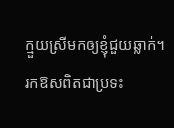ក្មួយស្រីមកឲ្យខ្ញុំជួយឆ្លាក់។ រកឱសពិតជាប្រទះ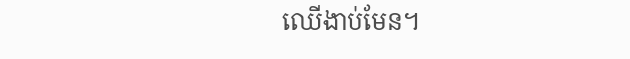ឈើងាប់មែន។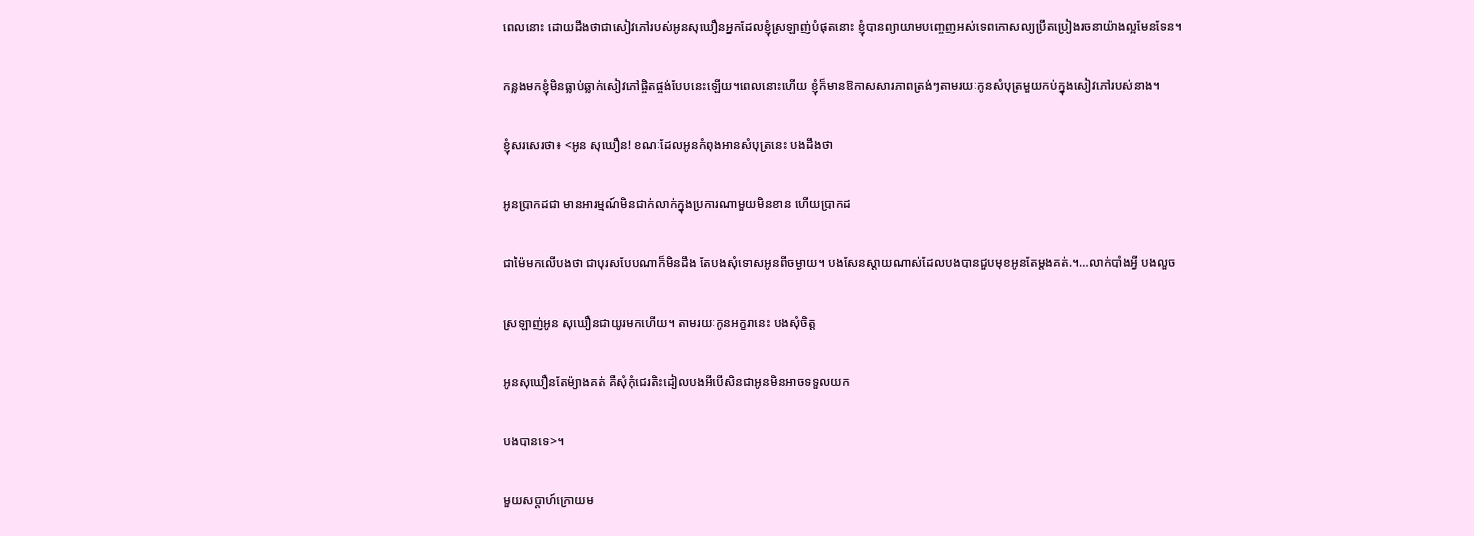ពេលនោះ ដោយដឹងថាជាសៀវភៅរបស់អូនសុឃឿនអ្នកដែលខ្ញុំស្រឡាញ់បំផុតនោះ ខ្ញុំបានព្យាយាមបញ្ចេញអស់ទេពកោសល្យប្រឹតប្រៀងរចនាយ៉ាងល្អមែនទែន។

កន្លងមកខ្ញុំមិនធ្លាប់ឆ្លាក់សៀវភៅផ្ចិតផ្ចង់បែបនេះឡើយ។ពេលនោះហើយ ខ្ញុំក៏មានឱកាសសារភាពត្រង់ៗតាមរយៈកូនសំបុត្រមួយកប់ក្នុងសៀវភៅរបស់នាង។

ខ្ញុំសរសេរថា៖ <អូន សុឃឿន! ខណៈដែលអូនកំពុងអានសំបុត្រនេះ បងដឹងថា

អូនប្រាកដជា មានអារម្មណ៍មិនជាក់លាក់ក្នុងប្រការណាមួយមិនខាន ហើយប្រាកដ

ជាម៉ៃមកលើបងថា ជាបុរសបែបណាក៏មិនដឹង តែបងសុំទោសអូនពីចម្ងាយ។ បងសែនស្តាយណាស់ដែលបងបានជួបមុខអូនតែម្តងគត់.។…លាក់បាំងអ្វី បងលួច

ស្រឡាញ់អូន សុឃឿនជាយូរមកហើយ។ តាមរយៈកូនអក្ខរានេះ បងសុំចិត្ត

អូនសុឃឿនតែម៉្យាងគត់ គឺសុំកុំជេរតិះដៀលបងអីបើសិនជាអូនមិនអាចទទួលយក

បងបានទេ>។

មួយសប្តាហ៍ក្រោយម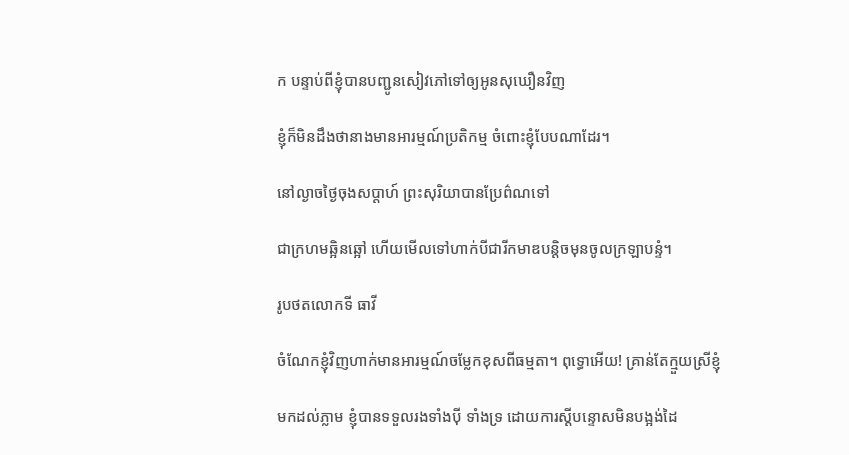ក បន្ទាប់ពីខ្ញុំបានបញ្ជូនសៀវភៅទៅឲ្យអូនសុឃឿនវិញ

ខ្ញុំក៏មិនដឹងថានាងមានអារម្មណ៍ប្រតិកម្ម ចំពោះខ្ញុំបែបណាដែរ។

នៅល្ងាចថ្ងៃចុងសប្តាហ៍ ព្រះសុរិយាបានប្រែព៌ណទៅ

ជាក្រហមឆ្អិនឆ្អៅ ហើយមើលទៅហាក់បីជារីកមាឌបន្តិចមុនចូលក្រឡាបន្ទំ។

រូបថតលោកទី ធាវី

ចំណែកខ្ញុំវិញហាក់មានអារម្មណ៍ចម្លែកខុសពីធម្មតា។ ពុទ្ធោអើយ! គ្រាន់តែក្មួយស្រីខ្ញុំ

មកដល់ភ្លាម ខ្ញុំបានទទួលរងទាំងប៉ី ទាំងទ្រ ដោយការស្តីបន្ទោសមិនបង្អង់ដៃ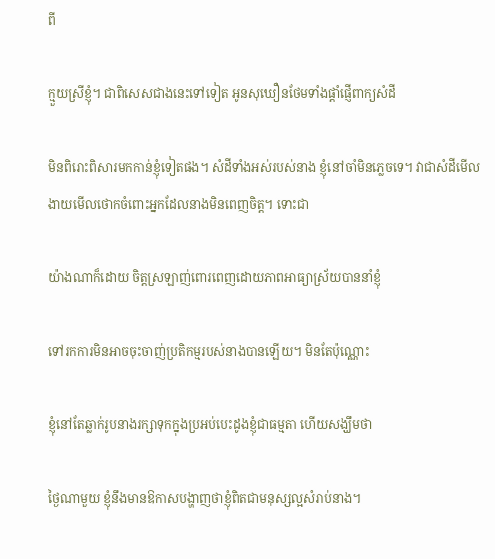ពី

ក្មួយស្រីខ្ញុំ។ ជាពិសេសជាងនេះទៅទៀត អូនសុឃឿនថែមទាំងផ្តាំផ្ញើពាក្យសំដី

មិនពិរោះពិសារមកកាន់ខ្ញុំទៀតផង។ សំដីទាំងអស់របស់នាង ខ្ញុំនៅចាំមិនភ្លេចទេ។ វាជាសំដីមើលងាយមើលថោកចំពោះអ្នកដែលនាងមិនពេញចិត្ត។ ទោះជា

យ៉ាងណាក៏ដោយ ចិត្តស្រឡាញ់ពោរពេញដោយភាពអាធ្យាស្រ័យបាននាំខ្ញុំ

ទៅរកការមិនអាចចុះចាញ់ប្រតិកម្មរបស់នាងបានឡើយ។ មិនតែប៉ុណ្ណោះ

ខ្ញុំនៅតែឆ្លាក់រូបនាងរក្សាទុកក្នុងប្រអប់បេះដូងខ្ញុំជាធម្មតា ហើយសង្ឃឹមថា

ថ្ងៃណាមួយ ខ្ញុំនឹងមានឱកាសបង្ហាញថាខ្ញុំពិតជាមនុស្សល្អសំរាប់នាង។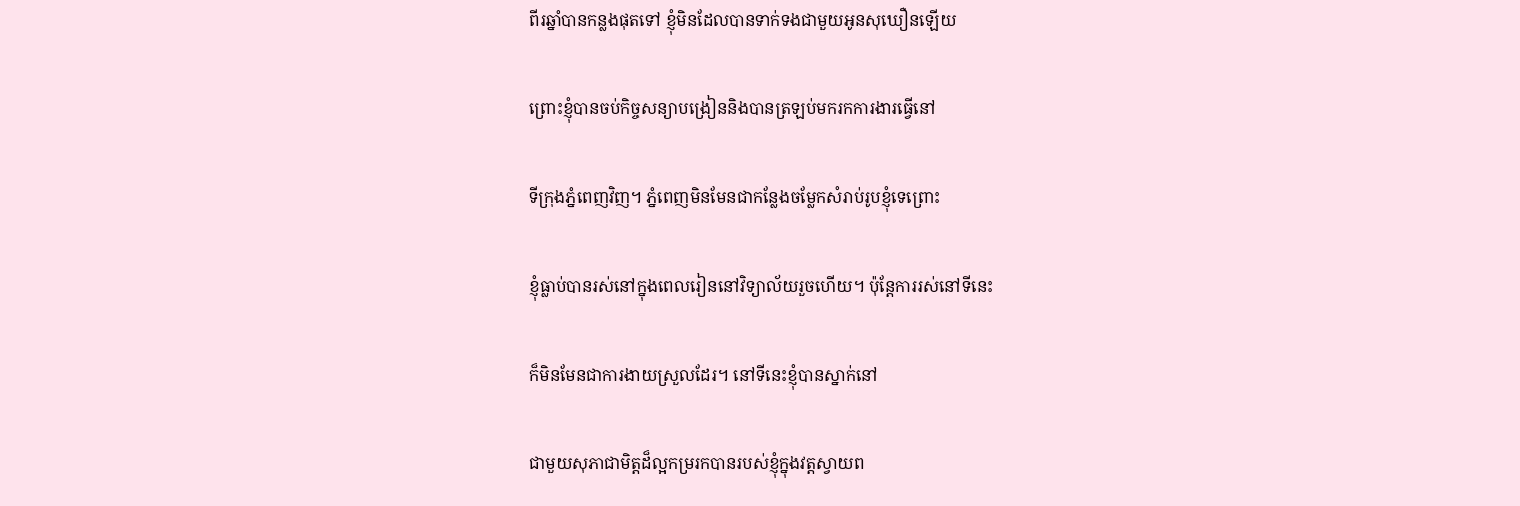ពីរឆ្នាំបានកន្លងផុតទៅ ខ្ញុំមិនដែលបានទាក់ទងជាមួយអូនសុឃឿនឡើយ

ព្រោះខ្ញុំបានចប់កិច្ចសន្យាបង្រៀននិងបានត្រឡប់មករកការងារធ្វើនៅ

ទីក្រុងភ្នំពេញវិញ។ ភ្នំពេញមិនមែនជាកន្លែងចម្លែកសំរាប់រូបខ្ញុំទេព្រោះ

ខ្ញុំធ្លាប់បានរស់នៅក្នុងពេលរៀននៅវិទ្យាល័យរួចហើយ។ ប៉ុន្តែការរស់នៅទីនេះ

ក៏មិនមែនជាការងាយស្រួលដែរ។ នៅទីនេះខ្ញុំបានស្នាក់នៅ

ជាមួយសុភាជាមិត្តដ៏ល្អកម្ររកបានរបស់ខ្ញុំក្នុងវត្តស្វាយព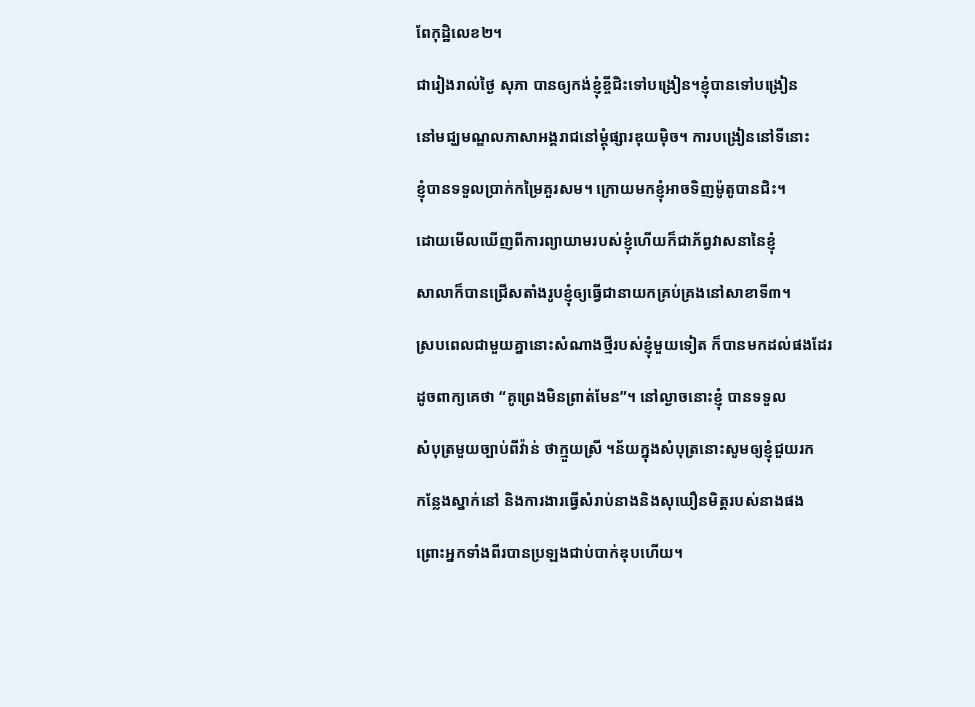ពែកុដ្ឋិលេខ២។

ជារៀងរាល់ថ្ងៃ សុភា បានឲ្យកង់ខ្ញុំខ្ចីជិះទៅបង្រៀន។ខ្ញុំបានទៅបង្រៀន

នៅមជ្ឃមណ្ឌលភាសាអង្គរាជនៅម្តុំផ្សារឌុយម៉ិច។ ការបង្រៀននៅទីនោះ

ខ្ញុំបានទទួលប្រាក់កម្រៃគួរសម។ ក្រោយមកខ្ញុំអាចទិញម៉ូតូបានជិះ។

ដោយមើលឃើញពីការព្យាយាមរបស់ខ្ញុំហើយក៏ជាភ័ព្វវាសនានៃខ្ញុំ

សាលាក៏បានជ្រើសតាំងរូបខ្ញុំឲ្យធ្វើជានាយកគ្រប់គ្រងនៅសាខាទី៣។

ស្របពេលជាមួយគ្នានោះសំណាងថ្មីរបស់ខ្ញុំមួយទៀត ក៏បានមកដល់ផងដែរ

ដូចពាក្យគេថា “គូព្រេងមិនព្រាត់មែន”។ នៅល្ងាចនោះខ្ញុំ បានទទួល

សំបុត្រមួយច្បាប់ពីវ៉ាន់ ថាក្មួយស្រី ។ន័យក្នុងសំបុត្រនោះសូមឲ្យខ្ញុំជួយរក

កន្លែងស្នាក់នៅ និងការងារធ្វើសំរាប់នាងនិងសុឃឿនមិត្តរបស់នាងផង

ព្រោះអ្នកទាំងពីរបានប្រឡងជាប់បាក់ឌុបហើយ។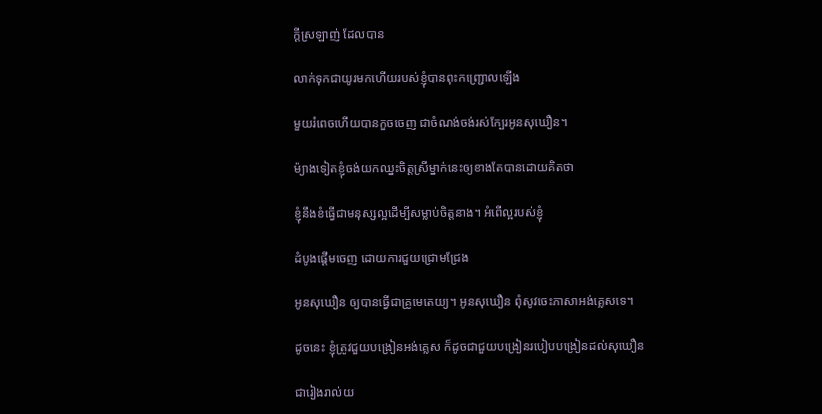ក្តីស្រឡាញ់ ដែលបាន

លាក់ទុកជាយូរមកហើយរបស់ខ្ញុំបានពុះកញ្ជ្រោលឡើង

មួយរំពេចហើយបានកួចចេញ ជាចំណង់ចង់រស់ក្បែរអូនសុឃឿន។

ម៉្យាងទៀតខ្ញុំចង់យកឈ្នះចិត្តស្រីម្នាក់នេះឲ្យខាងតែបានដោយគិតថា

ខ្ញុំនឹងខំធ្វើជាមនុស្សល្អដើម្បីសម្លាប់ចិត្តនាង។ អំពើល្អរបស់ខ្ញុំ

ដំបូងផ្តើមចេញ ដោយការជួយជ្រោមជ្រែង

អូនសុឃឿន ឲ្យបានធ្វើជាគ្រូមេតេយ្យ។ អូនសុឃឿន ពុំសូវចេះភាសាអង់គ្លេសទេ។

ដូចនេះ ខ្ញុំត្រូវជួយបង្រៀនអង់គ្លេស ក៏ដូចជាជួយបង្រៀនរបៀបបង្រៀនដល់សុឃឿន

ជារៀងរាល់យ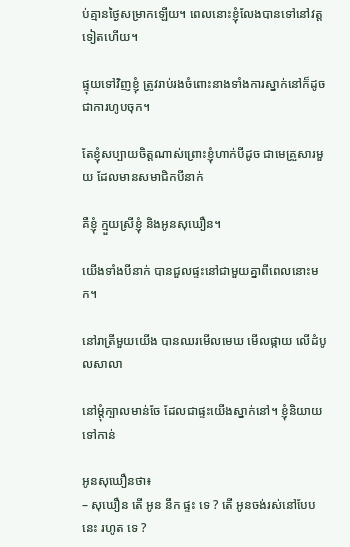ប់គ្មានថ្ងៃសម្រាកឡើយ។ ពេលនោះខ្ញុំលែងបានទៅនៅវត្តទៀតហើយ។

ផ្ទុយទៅវិញខ្ញុំ ត្រូវរាប់រងចំពោះនាងទាំងការស្នាក់នៅក៏ដូចជាការហូបចុក។

តែខ្ញុំសប្បាយចិត្តណាស់ព្រោះខ្ញុំហាក់បីដូច ជាមេគ្រួសារមួយ ដែលមានសមាជិកបីនាក់

គឺខ្ញុំ ក្មួយស្រីខ្ញុំ និងអូនសុឃឿន។

យើងទាំងបីនាក់ បានជួលផ្ទះនៅជាមួយគ្នាពីពេលនោះមក។

នៅរាត្រីមួយយើង បានឈរមើលមេឃ មើលផ្កាយ លើដំបូលសាលា

នៅម្តុំក្បាលមាន់ចែ ដែលជាផ្ទះយើងស្នាក់នៅ។ ខ្ញុំនិយាយទៅកាន់

អូនសុឃឿនថា៖
– សុឃឿន តើ អូន នឹក ផ្ទះ ទេ ? តើ អូនចង់រស់នៅបែបនេះ រហូត ទេ ?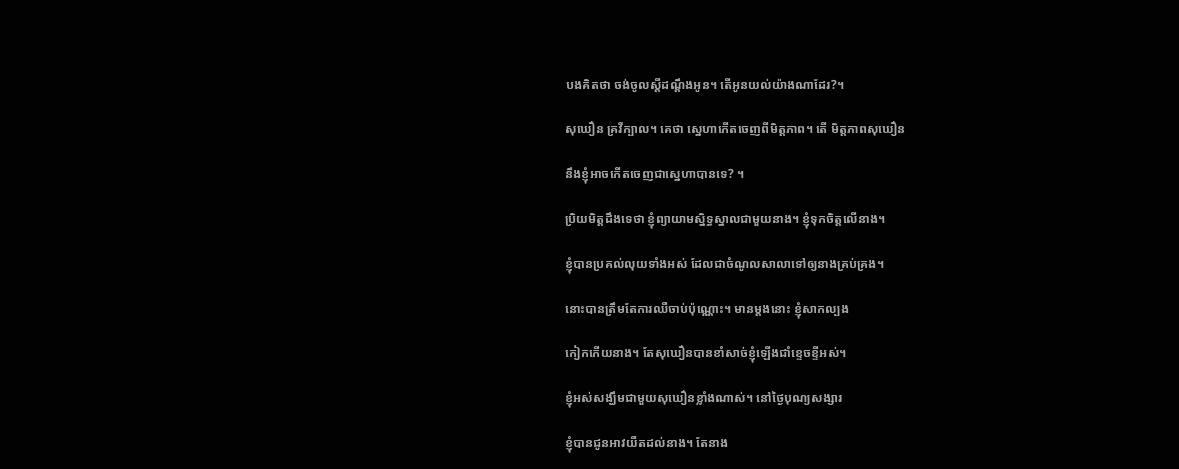បងគិតថា ចង់ចូលស្តីដណ្តឹងអូន។ តើអូនយល់យ៉ាងណាដែរ?។

សុឃឿន គ្រវីក្បាល។ គេថា ស្នេហាកើតចេញពីមិត្តភាព។ តើ មិត្តភាពសុឃឿន

នឹងខ្ញុំអាចកើតចេញជាស្នេហាបានទេ? ។

ប្រិយមិត្តដឹងទេថា ខ្ញុំព្យាយាមស្និទ្ធស្នាលជាមួយនាង។ ខ្ញុំទុកចិត្តលើនាង។

ខ្ញុំបានប្រគល់លុយទាំងអស់ ដែលជាចំណូលសាលាទៅឲ្យនាងគ្រប់គ្រង។

នោះបានត្រឹមតែការឈឺចាប់ប៉ុណ្ណោះ។ មានម្តងនោះ ខ្ញុំសាកល្បង

កៀកកើយនាង។ តែសុឃឿនបានខាំសាច់ខ្ញុំឡើងជាំខ្ទេចខ្ទីអស់។

ខ្ញុំអស់សង្ឃឹមជាមួយសុឃឿនខ្លាំងណាស់។ នៅថ្ងៃបុណ្យសង្សារ

ខ្ញុំបានជូនអាវយឺតដល់នាង។ តែនាង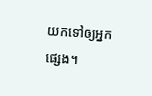យកទៅឲ្យអ្នកផ្សេង។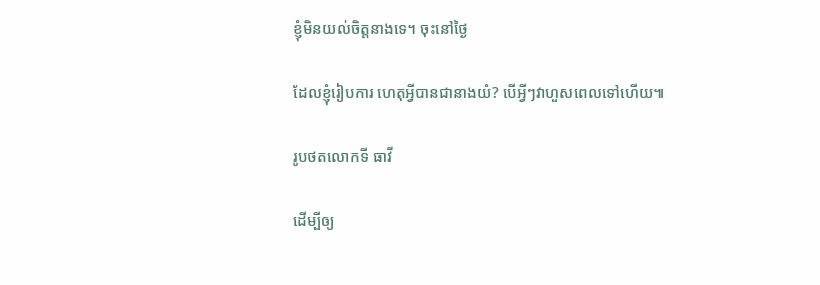ខ្ញុំមិនយល់ចិត្តនាងទេ។ ចុះនៅថ្ងៃ

ដែលខ្ញុំរៀបការ ហេតុអ្វីបានជានាងយំ? បើអ្វីៗវាហួសពេលទៅហើយ៕

រូបថតលោកទី ធាវី

ដើម្បីឲ្យ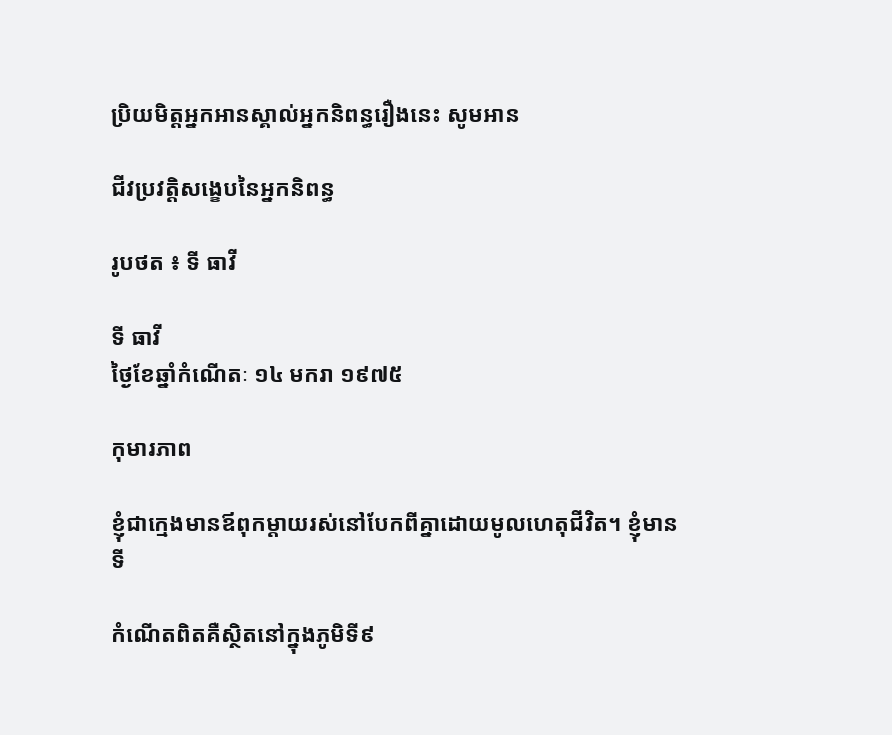ប្រិយមិត្តអ្នកអានស្គាល់អ្នកនិពន្ធរឿងនេះ សូមអាន

ជីវប្រវត្តិសង្ខេបនៃអ្នកនិពន្ធ

រូបថត ៖ ទី ធាវី

ទី ធាវី
ថ្ងៃខែឆ្នាំកំណើតៈ ១៤ មករា ១៩៧៥

កុមារភាព

ខ្ញុំជាក្មេងមានឪពុកម្តាយរស់នៅបែកពីគ្នាដោយមូលហេតុជីវិត។ ខ្ញុំមានទី

កំណើតពិតគឺស្ថិតនៅក្នុងភូមិទី៩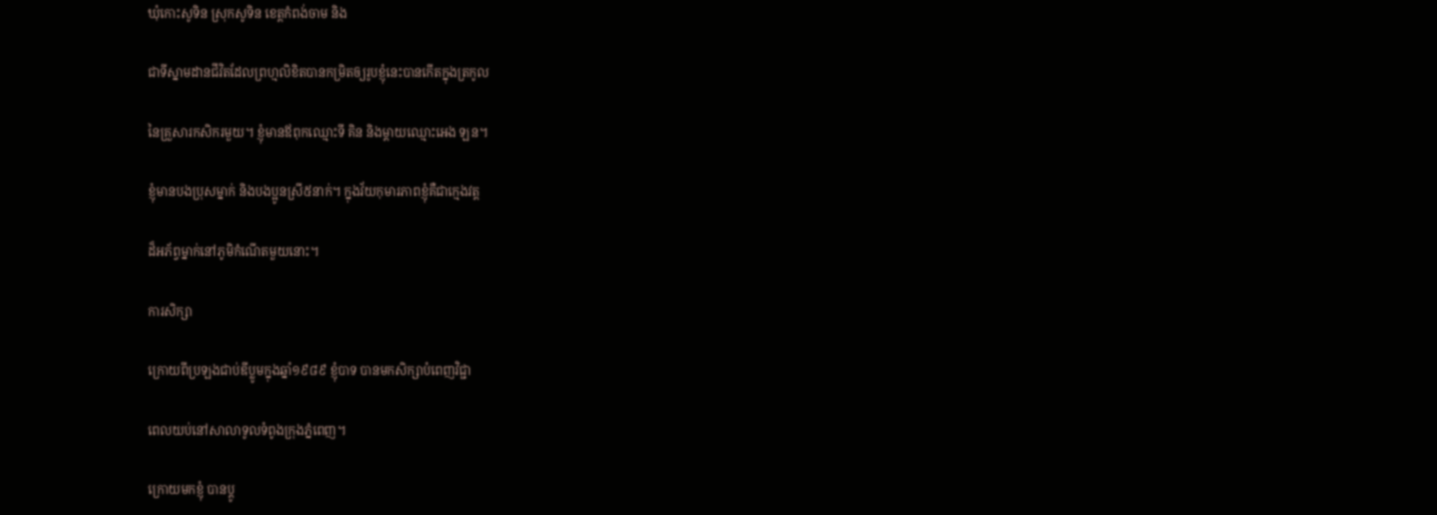ឃុំកោះសូទិន ស្រុកសូទិន ខេត្តកំពង់ចាម និង

ជាទីស្នាមដានជីវិតដែលព្រហ្មលិខិតបានកម្រិតឲ្យរូបខ្ញុំនេះបានកើតក្នុងត្រកូល

នៃគ្រួសារកសិករមួយ។ ខ្ញុំមានឪពុកឈ្មោះទី គិន និងម្តាយឈ្មោះអេង ឡន។

ខ្ញុំមានបងប្រុសម្នាក់ និងបងប្អូនស្រី៥នាក់។ ក្នុងវ័យកុមារភាពខ្ញុំគឺជាក្មេងវត្ត

ដ៏អភ័ព្វម្នាក់នៅភូមិកំណើតមួយនោះ។

ការសិក្សា

ក្រោយពីប្រឡងជាប់ឌីប្លូមក្នុងឆ្នាំ១៩៨៩ ខ្ញុំបាទ បានមកសិក្សាបំពេញវិជ្ជា

ពេលយប់នៅសាលាទូលទំពូងក្រុងភ្នំពេញ។

ក្រោយមកខ្ញុំ បានប្តូ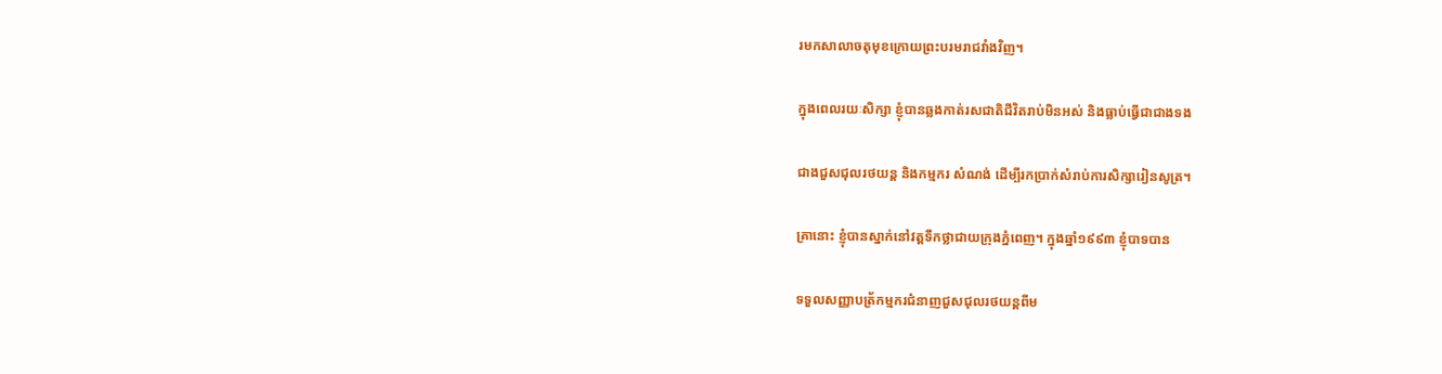រមកសាលាចតុមុខក្រោយព្រះបរមរាជវាំងវិញ។

ក្នុងពេលរយៈសិក្សា ខ្ញុំបានឆ្លងកាត់រសជាតិជីវិតរាប់មិនអស់ និងធ្លាប់ធ្វើជាជាងទង

ជាងជួសជុលរថយន្ត និងកម្មករ សំណង់ ដើម្បីរកប្រាក់សំរាប់ការសិក្សារៀនសូត្រ។

គ្រានោះ ខ្ញុំបានស្នាក់នៅវត្តទឹកថ្លាជាយក្រុងភ្នំពេញ។ ក្នុងឆ្នាំ១៩៩៣ ខ្ញុំបាទបាន

ទទួលសញ្ញាបត្រ័កម្មករជំនាញជួសជុលរថយន្តពីម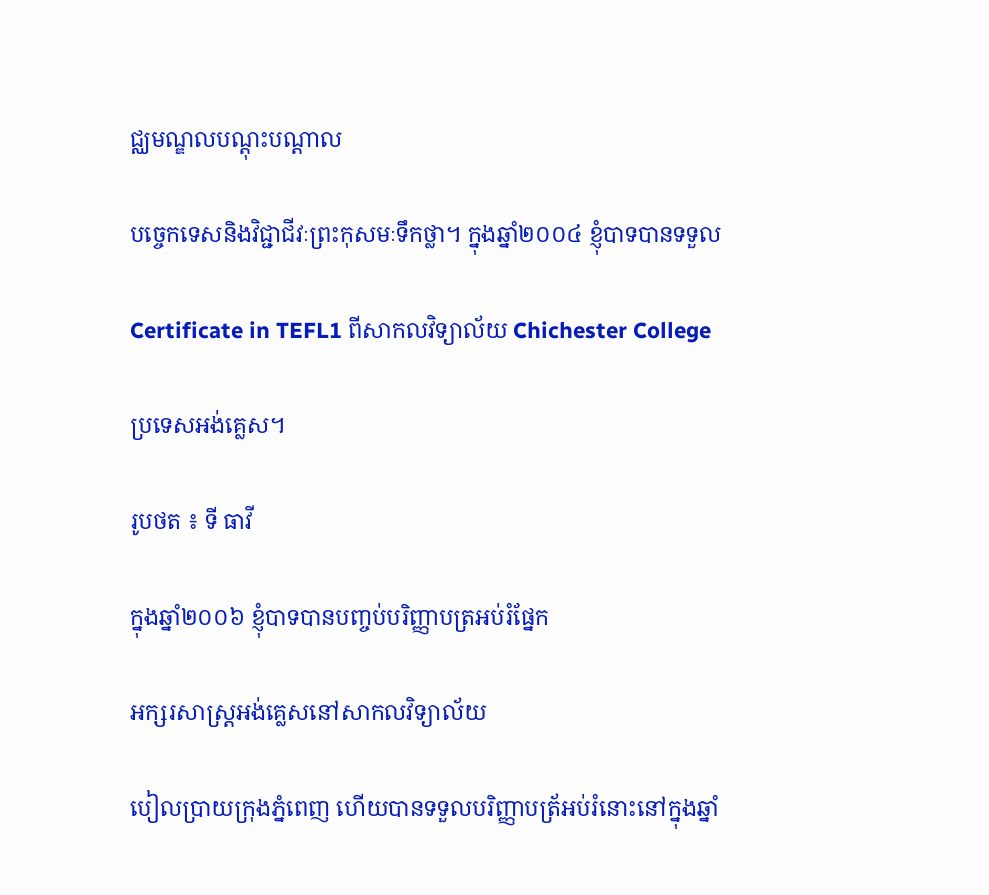ជ្ឈមណ្ឌលបណ្តុះបណ្តាល

បច្ចេកទេសនិងវិជ្ជាជីវៈព្រះកុសមៈទឹកថ្លា។ ក្នុងឆ្នាំ២០០៤ ខ្ញុំបាទបានទទួល

Certificate in TEFL1 ពីសាកលវិទ្យាល័យ Chichester College

ប្រទេសអង់គ្លេស។

រូបថត ៖ ទី ធាវី

ក្នុងឆ្នាំ២០០៦ ខ្ញុំបាទបានបញ្ចប់បរិញ្ញាបត្រអប់រំផ្នែក

អក្សរសាស្រ្តអង់គ្លេសនៅសាកលវិទ្យាល័យ

បៀលប្រាយក្រុងភ្នំពេញ ហើយបានទទួលបរិញ្ញាបត្រ័អប់រំនោះនៅក្នុងឆ្នាំ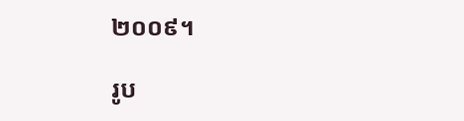២០០៩។

រូប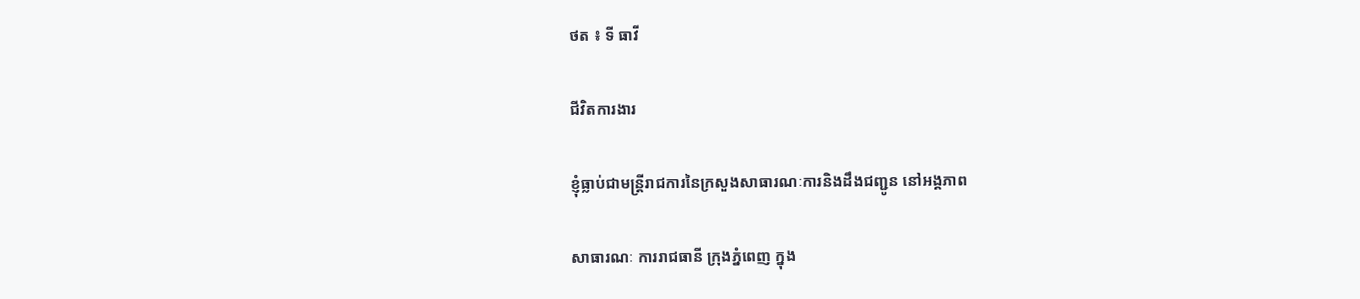ថត ៖ ទី ធាវី

ជីវិតការងារ

ខ្ញុំធ្លាប់ជាមន្ត្រីរាជការនៃក្រសួងសាធារណៈការនិងដឹងជញ្ជូន នៅអង្គភាព

សាធារណៈ ការរាជធានី ក្រុងភ្នំពេញ ក្នុង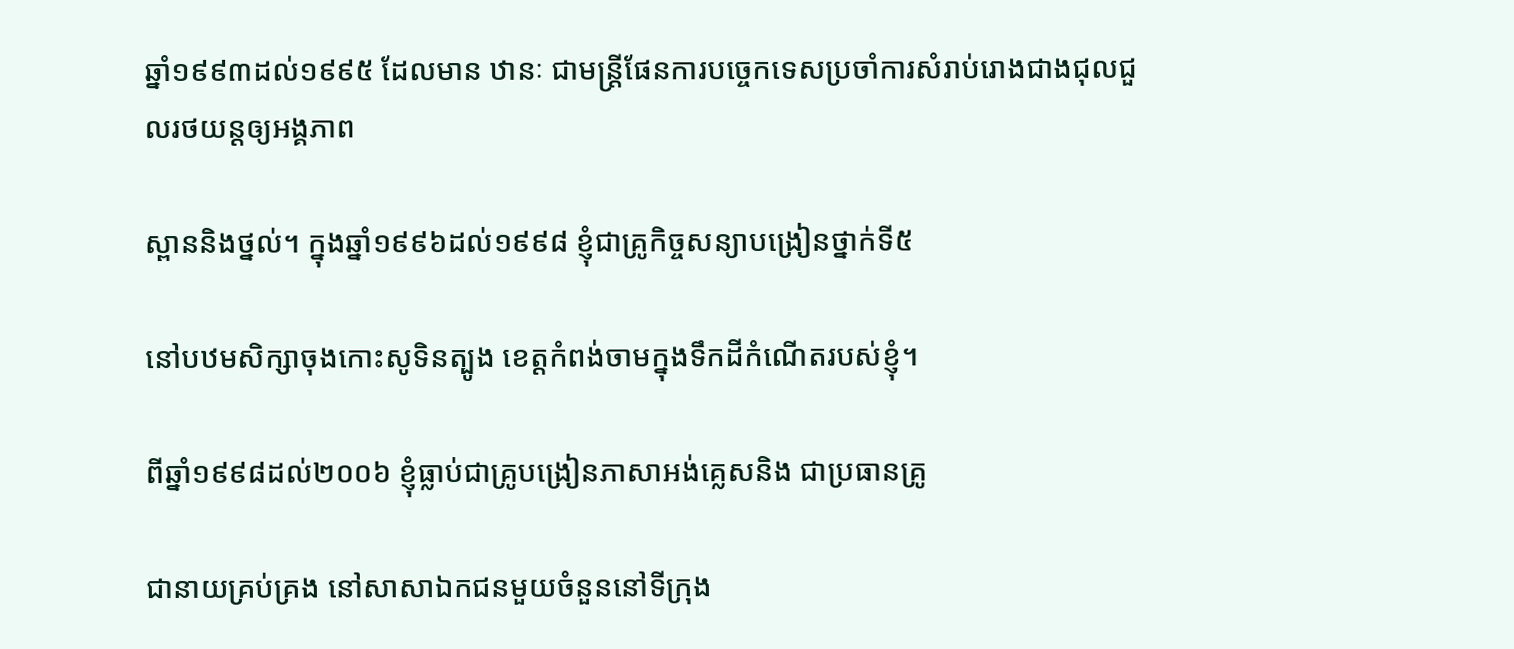ឆ្នាំ១៩៩៣ដល់១៩៩៥ ដែលមាន ឋានៈ ជាមន្ត្រីផែនការបច្ចេកទេសប្រចាំការសំរាប់រោងជាងជុលជួលរថយន្តឲ្យអង្គភាព

ស្ពាននិងថ្នល់។ ក្នុងឆ្នាំ១៩៩៦ដល់១៩៩៨ ខ្ញុំជាគ្រូកិច្ចសន្យាបង្រៀនថ្នាក់ទី៥

នៅបឋមសិក្សាចុងកោះសូទិនត្បូង ខេត្តកំពង់ចាមក្នុងទឹកដីកំណើតរបស់ខ្ញុំ។

ពីឆ្នាំ១៩៩៨ដល់២០០៦ ខ្ញុំធ្លាប់ជាគ្រូបង្រៀនភាសាអង់គ្លេសនិង ជាប្រធានគ្រូ

ជានាយគ្រប់គ្រង នៅសាសាឯកជនមួយចំនួននៅទីក្រុង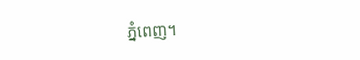ភ្នំពេញ។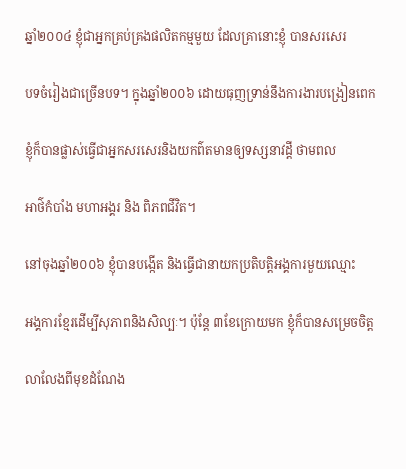ឆ្នាំ២០០៤ ខ្ញុំជាអ្នកគ្រប់គ្រងផលិតកម្មមួយ ដែលគ្រានោះខ្ញុំ បានសរសេរ

បទចំរៀងជាច្រើនបទ។ ក្នុងឆ្នាំ២០០៦ ដោយធុញទ្រាន់នឹងការងារបង្រៀនពេក

ខ្ញុំក៏បានផ្លាស់ធ្វើជាអ្នកសរសេរនិងយកព៌តមានឲ្យទស្សនាវដ្តី ថាមពល

អាថ៌កំបាំង មហាអង្គរ និង ពិភពជីវិត។

នៅចុងឆ្នាំ២០០៦ ខ្ញុំបានបង្កើត និងធ្វើជានាយកប្រតិបត្តិអង្គការមួយឈ្មោះ

អង្គការខ្មែរដើម្បីសុភាពនិងសិល្បៈ។ ប៉ុន្តែ ៣ខែក្រោយមក ខ្ញុំក៏បានសម្រេចចិត្ត

លាលែងពីមុខដំណែង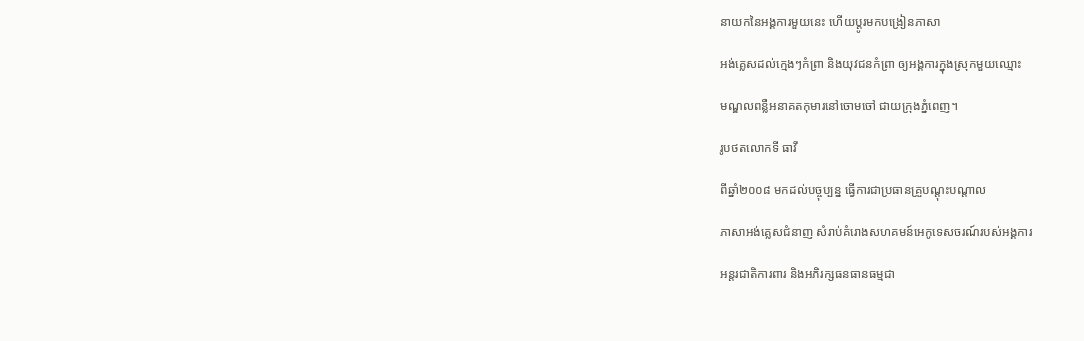នាយកនៃអង្គការមួយនេះ ហើយប្តូរមកបង្រៀនភាសា

អង់គ្លេសដល់ក្មេងៗកំព្រា និងយុវជនកំព្រា ឲ្យអង្គការក្នុងស្រុកមួយឈ្មោះ

មណ្ឌលពន្លឺអនាគតកុមារនៅចោមចៅ ជាយក្រុងភ្នំពេញ។

រូបថតលោកទី ធាវី

ពីឆ្នាំ២០០៨ មកដល់បច្ចុប្បន្ន ធ្វើការជាប្រធានគ្រួបណ្តុះបណ្តាល

ភាសាអង់គ្លេសជំនាញ សំរាប់គំរោងសហគមន៍អេកូទេសចរណ៍របស់អង្គការ

អន្តរជាតិការពារ និងអភិរក្សធនធានធម្មជា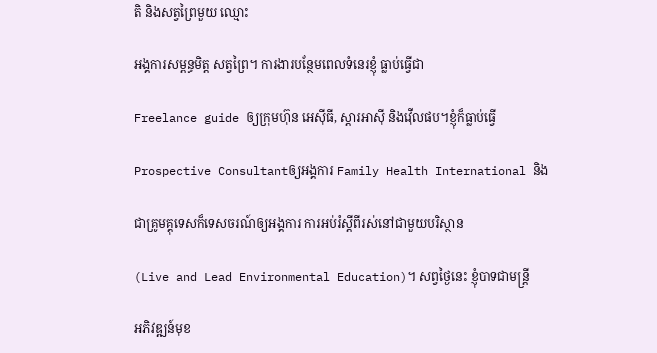តិ និងសត្វព្រៃមួយ ឈ្មោះ

អង្គការសម្ពន្ធមិត្ត សត្វព្រៃ។ ការងារបន្ថែមពេលទំនេរខ្ញុំ ធ្លាប់ធ្វើជា

Freelance guide ឲ្យក្រុមហ៊ុន អេស៊ីធី, ស្តារអាស៊ី និងវ៉ើលផប។ខ្ញុំក៏ធ្លាប់ធ្វើ

Prospective Consultantឲ្យអង្គការ Family Health International និង

ជាគ្រូមគ្គុទេសក៏ទេសចរណ៍ឲ្យអង្គការ ការអប់រំស្តីពីរស់នៅជាមួយបរិស្ថាន

(Live and Lead Environmental Education)។ សព្វថ្ងៃនេះ ខ្ញុំបាទជាមន្ត្រី

អភិវឌ្ឍន៍មុខ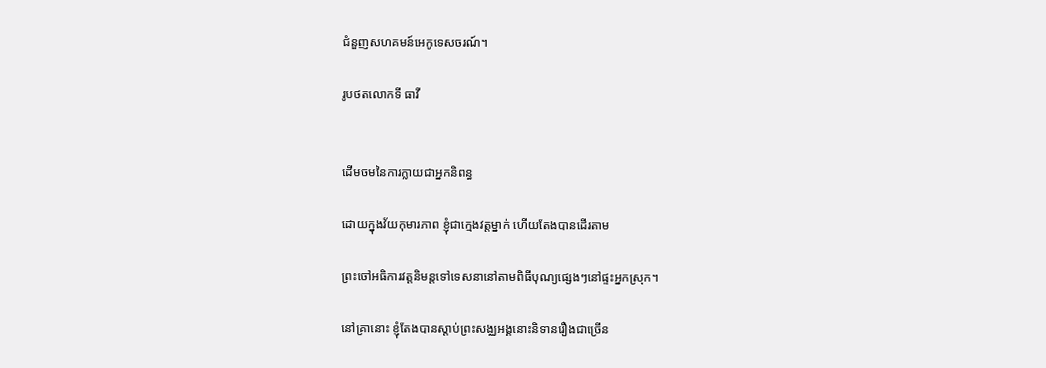ជំនួញសហគមន៍អេកូទេសចរណ៍។

រូបថតលោកទី ធាវី


ដើមចមនៃការក្លាយជាអ្នកនិពន្ធ

ដោយក្នុងវ័យកុមារភាព ខ្ញុំជាក្មេងវត្តម្នាក់ ហើយតែងបានដើរតាម

ព្រះចៅអធិការវត្តនិមន្តទៅទេសនានៅតាមពិធីបុណ្យផ្សេងៗនៅផ្ទះអ្នកស្រុក។

នៅគ្រានោះ ខ្ញុំតែងបានស្តាប់ព្រះសង្ឈអង្គនោះនិទានរឿងជាច្រើន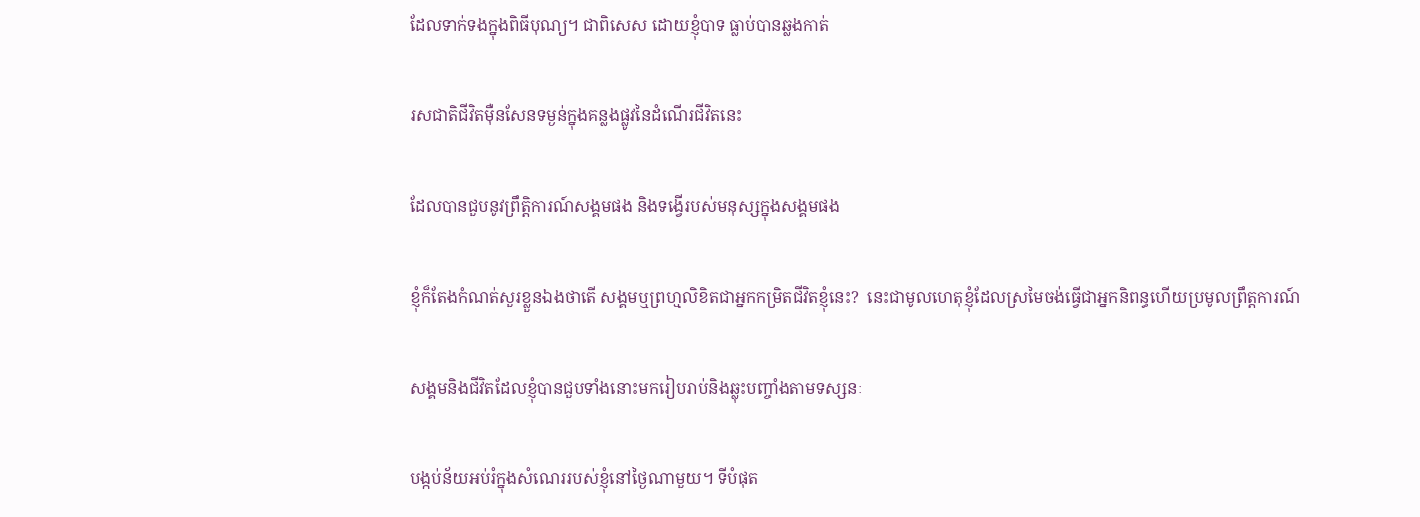ដែលទាក់ទងក្នុងពិធីបុណ្យ។ ជាពិសេស ដោយខ្ញុំបាទ ធ្លាប់បានឆ្លងកាត់

រសជាតិជីវិតម៉ឺនសែនទម្ងន់ក្នុងគន្លងផ្លូវនៃដំណើរជីវិតនេះ

ដែលបានជួបនូវព្រឹត្តិការណ៍សង្គមផង និងទង្វើរបស់មនុស្សក្នុងសង្គមផង

ខ្ញុំក៏តែងកំណត់សួរខ្លួនឯងថាតើ សង្គមឬព្រហ្មលិខិតជាអ្នកកម្រិតជីវិតខ្ញុំនេះ?  នេះជាមូលហេតុខ្ញុំដែលស្រមៃចង់ធ្វើជាអ្នកនិពន្ធហើយប្រមូលព្រឹត្តការណ៍

សង្គមនិងជីវិតដែលខ្ញុំបានជួបទាំងនោះមករៀបរាប់និងឆ្លុះបញ្ចាំងតាមទស្សនៈ

បង្កប់ន័យអប់រំក្នុងសំណេររបស់ខ្ញុំនៅថ្ងៃណាមួយ។ ទីបំផុត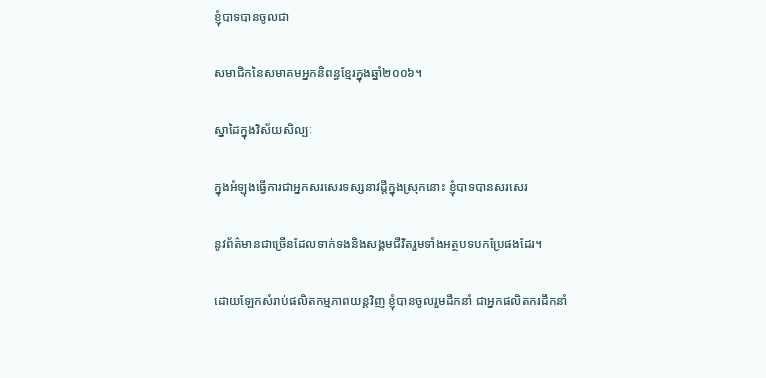ខ្ញុំបាទបានចូលជា

សមាជិកនៃសមាគមអ្នកនិពន្ធខ្មែរក្នុងឆ្នាំ២០០៦។

ស្នាដៃក្នុងវិស័យសិល្បៈ

ក្នុងអំឡុងធ្វើការជាអ្នកសរសេរទស្សនាវដ្តីក្នុងស្រុកនោះ ខ្ញុំបាទបានសរសេរ

នូវព័ត៌មានជាច្រើនដែលទាក់ទងនិងសង្គមជីវិតរួមទាំងអត្ថបទបកប្រែផងដែរ។

ដោយឡែកសំរាប់ផលិតកម្មភាពយន្តវិញ ខ្ញុំបានចូលរួមដឹកនាំ ជាអ្នកផលិតករដឹកនាំ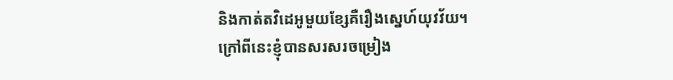និងកាត់តវិដេអូមួយខ្សែគឺរឿងស្នេហ៍យុវវ័យ។ ក្រៅពីនេះខ្ញុំបានសរសរចម្រៀង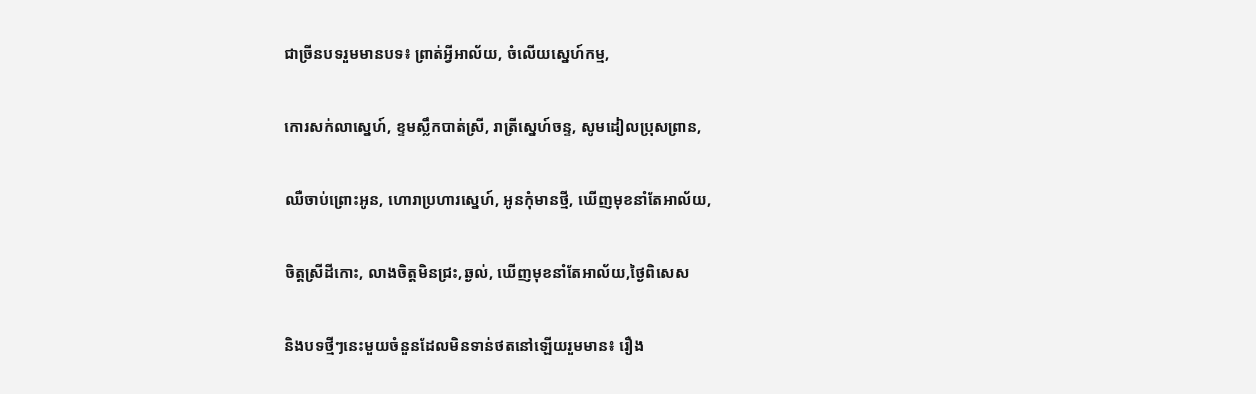ជាច្រីនបទរួមមានបទ៖ ព្រាត់អ្វីអាល័យ, ចំលើយស្នេហ៍កម្ម,

កោរសក់លាស្នេហ៍, ខ្ទមស្លឹកបាត់ស្រី, រាត្រីស្នេហ៍ចន្ទ, សូមដៀលប្រុសព្រាន,

ឈឺចាប់ព្រោះអូន, ហោរាប្រហារស្នេហ៍, អូនកុំមានថ្មី, ឃើញមុខនាំតែអាល័យ,

ចិត្តស្រីដីកោះ, លាងចិត្តមិនជ្រះ,ឆ្ងល់, ឃើញមុខនាំតែអាល័យ,ថ្ងៃពិសេស

និងបទថ្មីៗនេះមួយចំនួនដែលមិនទាន់ថតនៅឡើយរួមមាន៖ រឿង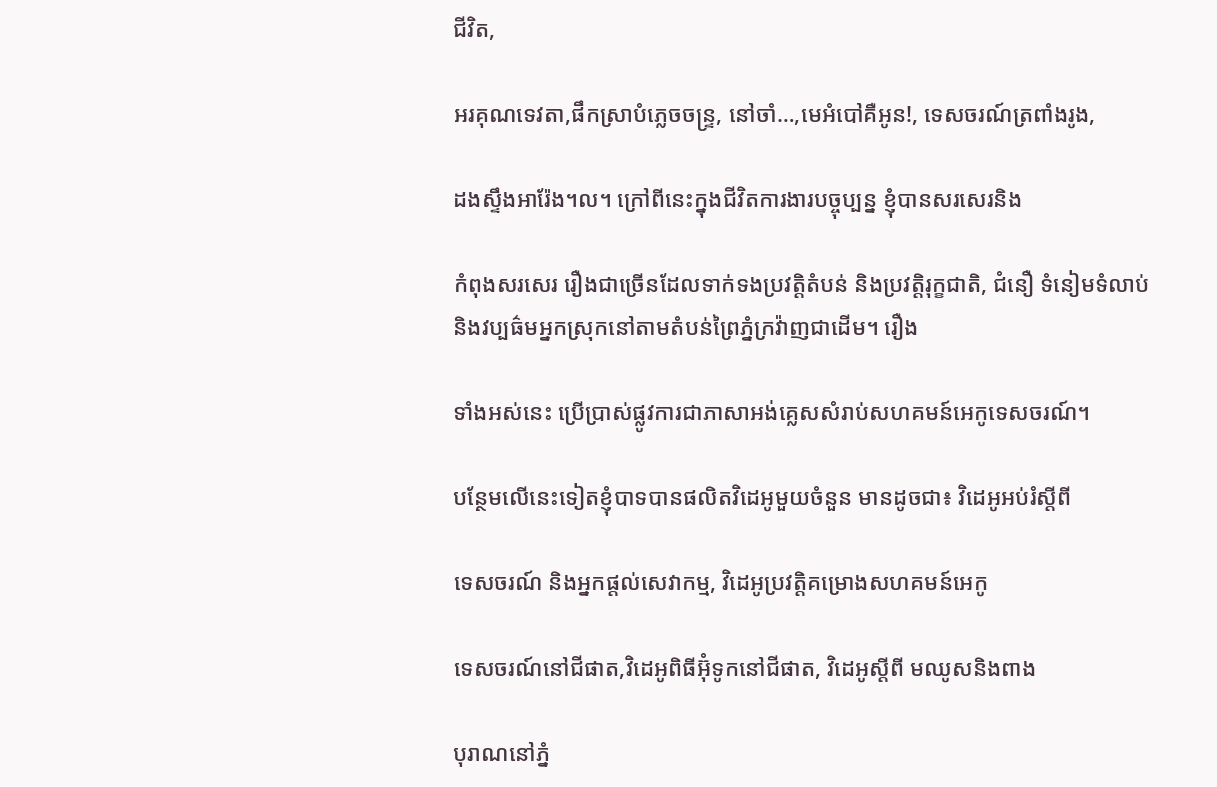ជីវិត,

អរគុណទេវតា,ផឹកស្រាបំភ្លេចចន្ទ្រ, នៅចាំ…,មេអំបៅគឺអូន!, ទេសចរណ៍ត្រពាំងរូង,

ដងស្ទឹងអារ៉ែង។ល។ ក្រៅពីនេះក្នុងជីវិតការងារបច្ចុប្បន្ន ខ្ញុំបានសរសេរនិង

កំពុងសរសេរ រឿងជាច្រើនដែលទាក់ទងប្រវត្តិតំបន់ និងប្រវត្តិរុក្ខជាតិ, ជំនឿ ទំនៀមទំលាប់និងវប្បធ៌មអ្នកស្រុកនៅតាមតំបន់ព្រៃភ្នំក្រវ៉ាញជាដើម។ រឿង

ទាំងអស់នេះ ប្រើប្រាស់ផ្លូវការជាភាសាអង់គ្លេសសំរាប់សហគមន៍អេកូទេសចរណ៍។

បន្ថែមលើនេះទៀតខ្ញុំបាទបានផលិតវិដេអូមួយចំនួន មានដូចជា៖ វិដេអូអប់រំស្តីពី

ទេសចរណ៍ និងអ្នកផ្តល់សេវាកម្ម, វិដេអូប្រវត្តិគម្រោងសហគមន៍អេកូ

ទេសចរណ៍នៅជីផាត,វិដេអូពិធីអ៊ុំទូកនៅជីផាត, វិដេអូស្តីពី មឈូសនិងពាង

បុរាណនៅភ្នំ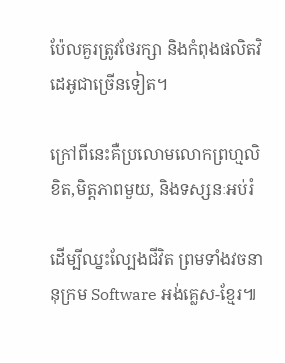ប៉ែលគួរត្រូវថែរក្សា និងកំពុងផលិតវិដេអូជាច្រើនទៀត។

ក្រៅពីនេះគឺប្រលោមលោកព្រហ្មលិខិត,មិត្តភាពមួយ, និងទស្សនៈអប់រំ

ដើម្បីឈ្នះល្បែងជីវិត ព្រមទាំងវចនានុក្រម Software អង់គ្លេស-ខ្មែរ៕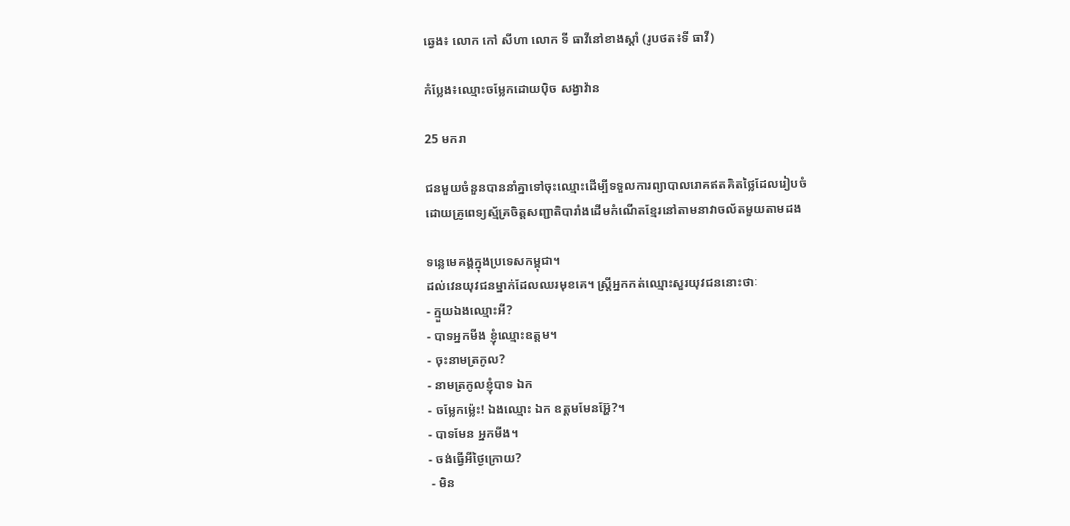ឆ្វេង៖ លោក កៅ សីហា លោក ទី ធាវីនៅខាងស្តាំ (រូបថត៖ទី ធាវី)

កំប្លែង៖ឈ្មោះចម្លែកដោយប៉ិច សង្វាវ៉ាន

25 មករា

ជនមួយចំនួនបាននាំគ្នាទៅចុះឈ្មោះដើម្បីទទួលការព្យាបាលរោគឥតគិតថ្លៃដែលរៀបចំ
ដោយគ្រូពេទ្យស្ម័គ្រចិត្តសញ្ជាតិបារាំងដើមកំណើតខ្មែរនៅតាមនាវាចល័តមួយតាមដង

ទន្លេមេគង្គក្នុងប្រទេសកម្ពុជា។
ដល់វេនយុវជនម្នាក់ដែលឈរមុខគេ។ ស្ត្រីអ្នកកត់ឈ្មោះសួរយុវជននោះថាៈ
- ក្មួយឯងឈ្មោះអី?
- បាទអ្នកមីង ខ្ញុំឈ្មោះឧត្តម។
- ចុះនាមត្រកូល?
- នាមត្រកូលខ្ញុំបាទ ឯក
- ចម្លែកម្ល៉េះ! ឯងឈ្មោះ ឯក ឧត្តមមែនអ្ហ៊ែ?។
- បាទមែន អ្នកមីង។
- ចង់ធ្វើអីថ្ងៃក្រោយ?
 - មិន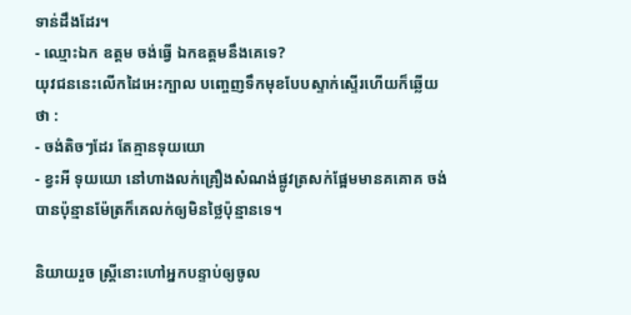ទាន់ដឹងដែរ។
- ឈ្មោះឯក ឧត្តម ចង់ធ្វើ ឯកឧត្តមនឹងគេទេ?
យុវជននេះលើកដៃអេះក្បាល បញ្ចេញទឹកមុខបែបស្ទាក់ស្ទើរហើយក៏ឆ្លើយថា :
- ចង់តិចៗដែរ តែគ្មានទុយយោ
- ខ្វះអី ទុយយោ នៅហាងលក់គ្រឿងសំណង់ផ្លូវត្រសក់ផ្អែមមានគគោគ ចង់បានប៉ុន្មានម៉ែត្រក៏គេលក់ឲ្យមិនថ្លៃប៉ុន្មានទេ។

និយាយរួច ស្ត្រីនោះហៅអ្នកបន្ទាប់ឲ្យចូល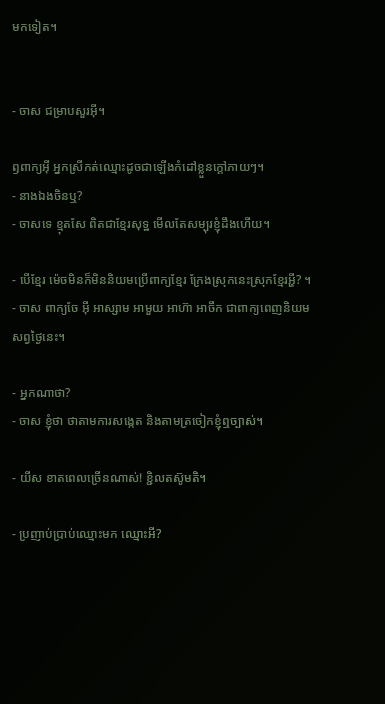មកទៀត។


- ចាស ជម្រាបសួរអ៊ី។

ឭពាក្យអ៊ី អ្នកស្រីកត់ឈ្មោះដូចជាឡើងកំដៅខ្លួនក្តៅភាយៗ។
- នាងឯងចិនឬ?
- ចាសទេ ខ្មុតសែ ពិតជាខ្មែរសុទ្ឋ មើលតែសម្បុរខ្ញុំដឹងហើយ។

- បើខ្មែរ ម៉េចមិនក៏មិននិយមប្រើពាក្យខ្មែរ ក្រែងស្រុកនេះស្រុកខ្មែរអ្ហី? ។
- ចាស ពាក្យចែ អ៊ី អាស្សាម អាមួយ អាហ៊ា អាចឹក ជាពាក្យពេញនិយមសព្វថ្ងៃនេះ។

- អ្នកណាថា?
- ចាស ខ្ញុំថា ថាតាមការសង្កេត និងតាមត្រចៀកខ្ញុំឮច្បាស់។

- យីស ខាតពេលច្រើនណាស់! ខ្ជិលតស៊ូមតិ។

- ប្រញាប់ប្រាប់ឈ្មោះមក ឈ្មោះអី?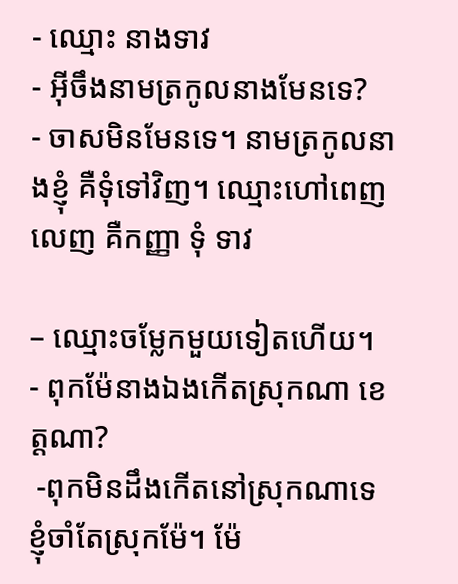- ឈ្មោះ នាងទាវ
- អ៊ីចឹងនាមត្រកូលនាងមែនទេ?
- ចាសមិនមែនទេ។ នាមត្រកូលនាងខ្ញុំ គឺទុំទៅវិញ។ ឈ្មោះហៅពេញលេញ គឺកញ្ញា ទុំ ទាវ

– ឈ្មោះចម្លែកមួយទៀតហើយ។
- ពុកម៉ែនាងឯងកើតស្រុកណា ខេត្តណា?
 -ពុកមិនដឹងកើតនៅស្រុកណាទេ ខ្ញុំចាំតែស្រុកម៉ែ។ ម៉ែ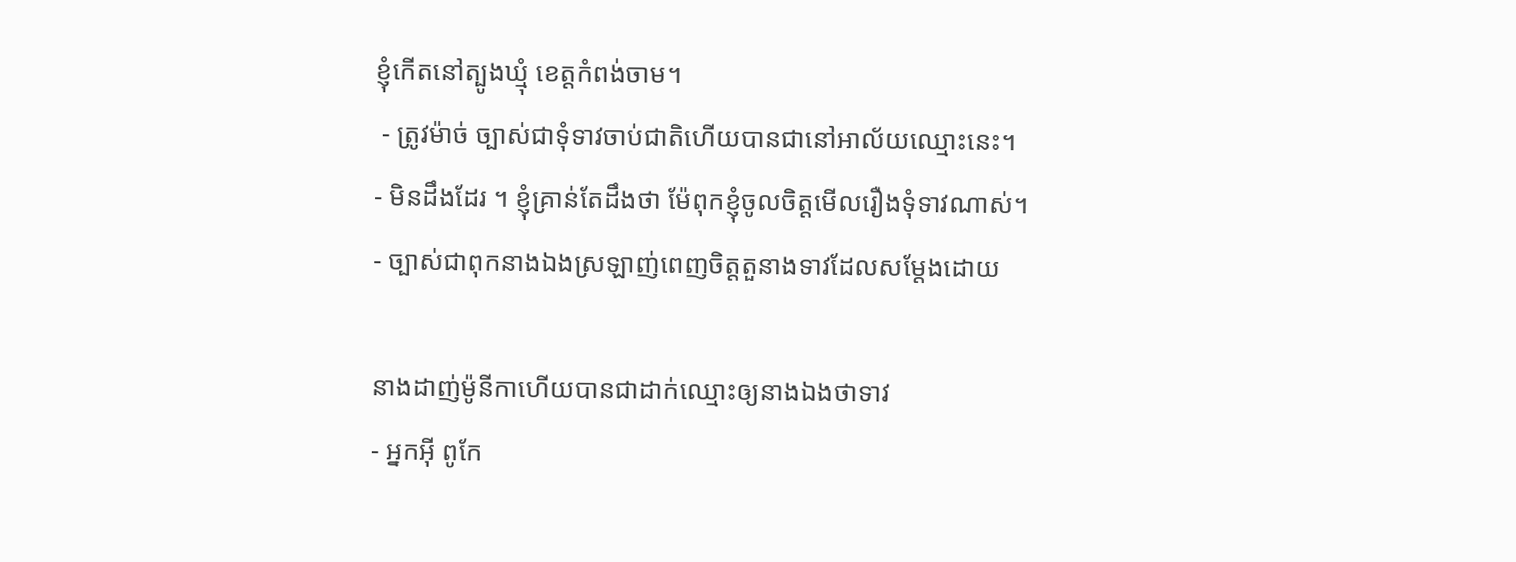ខ្ញុំកើតនៅត្បូងឃ្មុំ ខេត្តកំពង់ចាម។
 - ត្រូវម៉ាច់ ច្បាស់ជាទុំទាវចាប់ជាតិហើយបានជានៅអាល័យឈ្មោះនេះ។
- មិនដឹងដែរ ។ ខ្ញុំគ្រាន់តែដឹងថា ម៉ែពុកខ្ញុំចូលចិត្តមើលរឿងទុំទាវណាស់។
- ច្បាស់ជាពុកនាងឯងស្រឡាញ់ពេញចិត្តតួនាងទាវដែលសម្តែងដោយ

នាងដាញ់ម៉ូនីកាហើយបានជាដាក់ឈ្មោះឲ្យនាងឯងថាទាវ
- អ្នកអ៊ី ពូកែ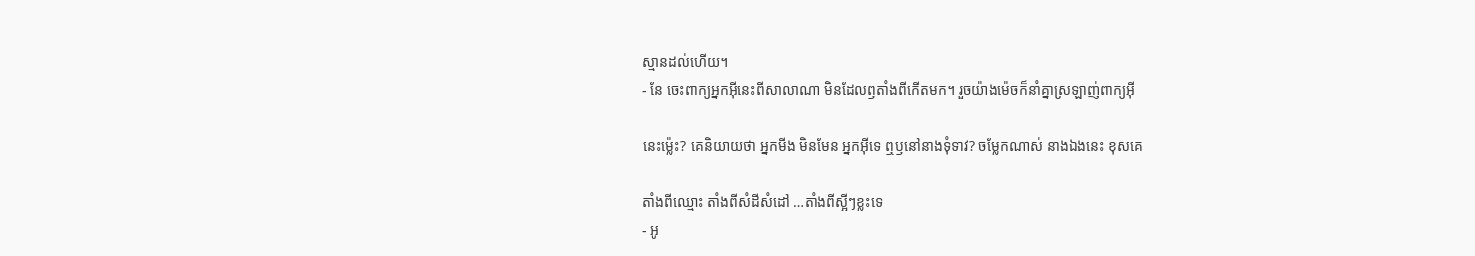ស្មានដល់ហើយ។
- នែ ចេះពាក្យអ្នកអ៊ីនេះពីសាលាណា មិនដែលឭតាំងពីកើតមក។ រួចយ៉ាងម៉េចក៏នាំគ្នាស្រឡាញ់ពាក្យអ៊ី

នេះម៉្លេះ? គេនិយាយថា អ្នកមីង មិនមែន អ្នកអ៊ីទេ ឮឫនៅនាងទុំទាវ? ចម្លែកណាស់ នាងឯងនេះ ខុសគេ

តាំងពីឈ្មោះ តាំងពីសំដីសំដៅ …តាំងពីស្អីៗខ្លះទេ
- អូ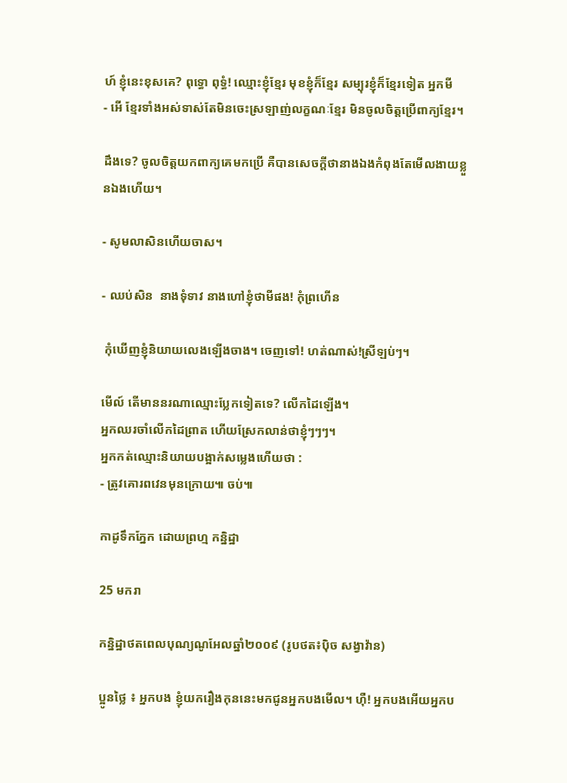ហ៍ ខ្ញុំនេះខុសគេ? ពុទ្ធោ ពុទ្ធំ! ឈ្មោះខ្ញុំខ្មែរ មុខខ្ញុំក៏ខ្មែរ សម្បុរខ្ញុំក៏ខ្មែរទៀត អ្នកមី
- អើ ខ្មែរទាំងអស់ទាស់តែមិនចេះស្រឡាញ់លក្ខណៈខ្មែរ មិនចូលចិត្តប្រើពាក្យខ្មែរ។

ដឹងទេ? ចូលចិត្តយកពាក្យគេមកប្រើ គឺបានសេចក្តីថានាងឯងកំពុងតែមើលងាយខ្លួនឯងហើយ។

- សូមលាសិនហើយចាស។

- ឈប់សិន  នាងទុំទាវ នាងហៅខ្ញុំថាមីផង! កុំព្រហើន

 កុំឃើញខ្ញុំនិយាយលេងឡើងចាង។ ចេញទៅ! ហត់ណាស់!ស្រីឡប់ៗ។

មើល៍ តើមាននរណាឈ្មោះប្លែកទៀតទេ? លើកដៃឡើង។
អ្នកឈរចាំលើកដៃព្រាត ហើយស្រែកលាន់ថាខ្ញុំៗៗៗ។
អ្នកកត់ឈ្មោះនិយាយបង្អាក់សម្លេងហើយថា :
- ត្រូវគោរពវេនមុនក្រោយ៕ ចប់៕

កាដូទឹកភ្នែក ដោយព្រហ្ម កន្និដ្ឋា

25 មករា

កន្និដ្ឋាថតពេលបុណ្យណូអែលឆ្នាំ២០០៩ (រូបថត៖ប៉ិច សង្វាវ៉ាន)

ប្អូនថ្លៃ ៖ អ្នកបង ខ្ញុំយករឿងកុននេះមកជូនអ្នកបងមើល។ ហ៊ឺ! អ្នកបងអើយអ្នកប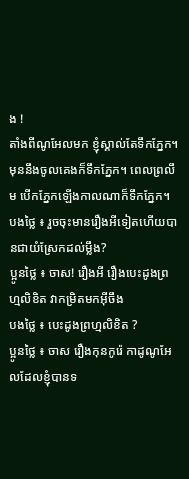ង !
តាំងពីណូអែលមក ខ្ញុំស្គាល់តែទឹកភ្នែក។ មុននឹងចូលគេងក៏ទឹកភ្នែក។ ពេលព្រលឹម បើកភ្នែកឡើងកាលណាក៏ទឹកភ្នែក។
បងថ្លៃ ៖ រួចចុះមានរឿងអីទៀតហើយបានជាយំស្រែកដល់ម្លឹង?
ប្អូនថ្លៃ ៖ ចាស! រឿងអី រឿងបេះដូងព្រហ្មលិខិត វាកម្រិតមកអ៊ីចឹង
បងថ្លៃ ៖ បេះដូងព្រហ្មលិខិត ?
ប្អូនថ្លៃ ៖ ចាស រឿងកុនកូរ៉េ កាដូណូអែលដែលខ្ញុំបានទ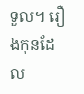ទួល។ រឿងកុនដែល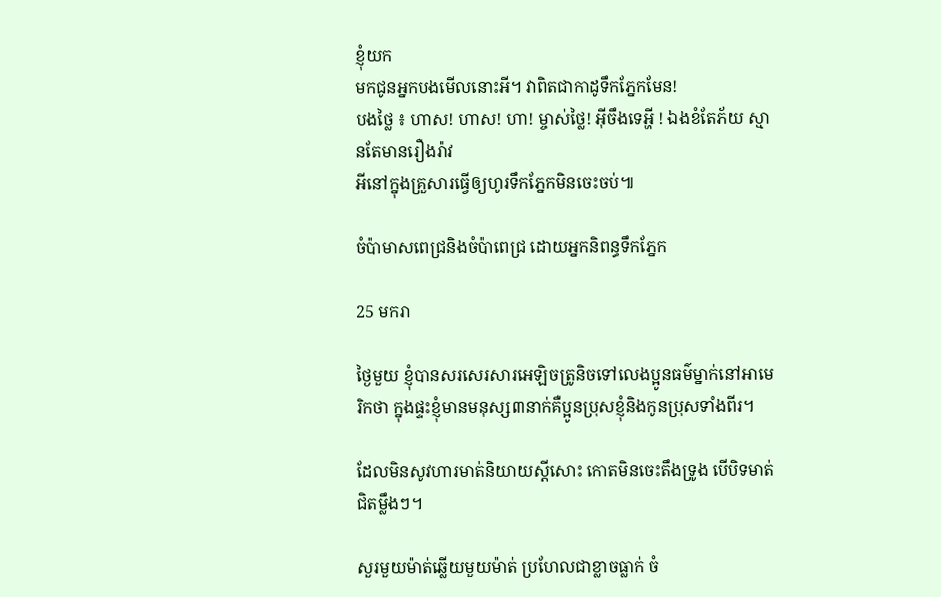ខ្ញុំយក
មកជូនអ្នកបងមើលនោះអី។ វាពិតជាកាដូទឹកភ្នែកមែន!
បងថ្លៃ ៖ ហាស! ហាស! ហា! ម្ចាស់ថ្លៃ! អ៊ីចឹងទេអ្ហី ! ឯងខំតែភ័យ ស្មានតែមានរឿងរ៉ាវ
អីនៅក្នុងគ្រួសារធ្វើឲ្យហូរទឹកភ្នែកមិនចេះចប់៕

ចំប៉ាមាសពេជ្រនិងចំប៉ាពេជ្រ ដោយអ្នកនិពន្ធទឹកភ្នែក

25 មករា

ថ្ងៃមួយ ខ្ញុំបានសរសេរសារអេឡិចត្រូនិចទៅលេងប្អូនធម៌ម្នាក់នៅអាមេរិកថា ក្នុងផ្ទះខ្ញុំមានមនុស្ស៣នាក់គឺប្អូនប្រុសខ្ញុំនិងកូនប្រុសទាំងពីរ។

ដែលមិនសូវហារមាត់និយាយស្តីសោះ កោតមិនចេះតឹងទ្រូង បើបិទមាត់ជិតម្លឹងៗ។

សួរមួយម៉ាត់ឆ្លើយមួយម៉ាត់ ប្រហែលជាខ្លាចធ្លាក់ ចំ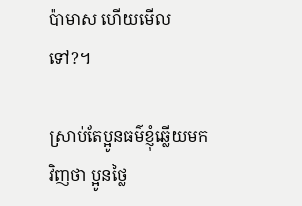ប៉ាមាស ហើយមើលទៅ?។

ស្រាប់តែប្អូនធម៌ខ្ញុំឆ្លើយមកវិញថា ប្អូនថ្លៃ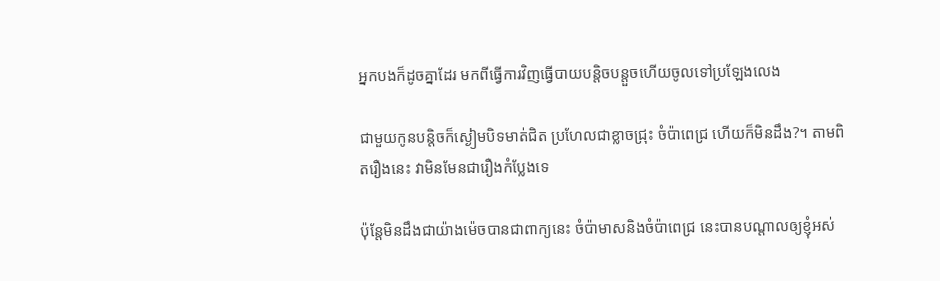អ្នកបងក៏ដូចគ្នាដែរ មកពីធ្វើការវិញធ្វើបាយបន្តិចបន្តួចហើយចូលទៅប្រឡែងលេង

ជាមួយកូនបន្តិចក៏ស្ងៀមបិទមាត់ជិត ប្រហែលជាខ្លាចជ្រុះ ចំប៉ាពេជ្រ ហើយក៏មិនដឹង?។ តាមពិតរឿងនេះ វាមិនមែនជារឿងកំប្លែងទេ

ប៉ុន្តែមិនដឹងជាយ៉ាងម៉េចបានជាពាក្យនេះ ចំប៉ាមាសនិងចំប៉ាពេជ្រ នេះបានបណ្តាលឲ្យខ្ញុំអស់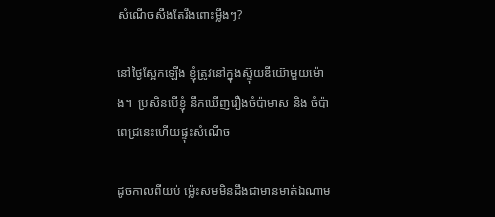សំណើចសឹងតែរឹងពោះម្លឹងៗ?

នៅថ្ងៃស្អែកឡើង ខ្ញុំត្រូវនៅក្នុងស៊្ទុយឌីយ៊ោមួយម៉ោង។  ប្រសិនបើខ្ញុំ នឹកឃើញរឿងចំប៉ាមាស និង ចំប៉ាពេជ្រនេះហើយផ្ទុះសំណើច

ដូចកាលពីយប់ ម្ល៉េះសមមិនដឹងជាមានមាត់ឯណាម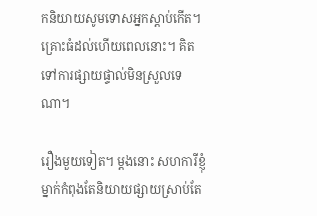កនិយាយសូមទោសអ្នកស្តាប់កើត។ គ្រោះធំដល់ហើយពេលនោះ។ គិតទៅការផ្សាយផ្ទាល់មិនស្រួលទេណា។

រឿងមួយទៀត។ ម្តងនោះ សហការីខ្ញុំម្នាក់កំពុងតែនិយាយផ្សាយស្រាប់តែ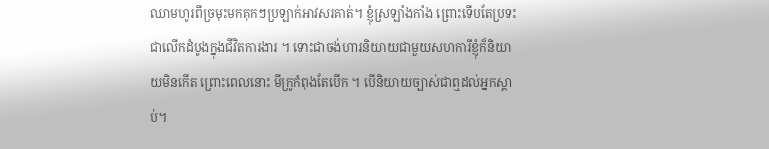ឈាមហូរពីច្រមុះមកគុកៗប្រឡាក់អាវសរគាត់។ ខ្ញុំស្រឡាំងកាំង ព្រោះទើបតែប្រទះជាលើកដំបូងក្នុងជីវិតការងារ ។ ទោះជាចង់ហារនិយាយជាមួយសហការីខ្ញុំក៏និយាយមិនកើត ព្រោះពេលនោះ មីក្រូកំពុងតែបើក ។ បើនិយាយច្បាស់ជាឮដល់អ្នកស្តាប់។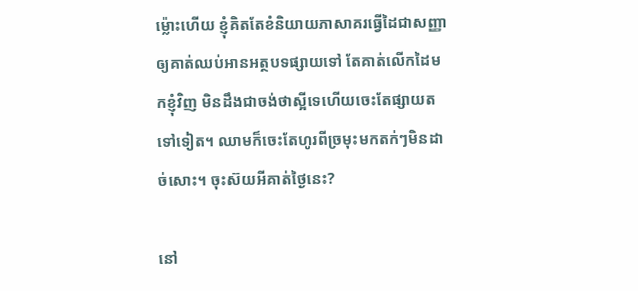ម៉្លោះហើយ ខ្ញុំគិតតែខំនិយាយភាសាគរធ្វើដៃជាសញ្ញាឲ្យគាត់ឈប់អានអត្ថបទផ្សាយទៅ តែគាត់លើកដៃមកខ្ញុំវិញ មិនដឹងជាចង់ថាស្អីទេហើយចេះតែផ្សាយតទៅទៀត។ ឈាមក៏ចេះតែហូរពីច្រមុះមកតក់ៗមិនដាច់សោះ។ ចុះស៊យអីគាត់ថ្ងៃនេះ?

នៅ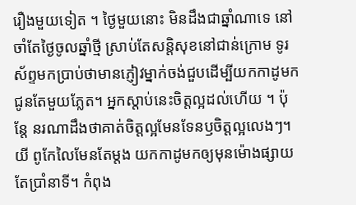រឿងមួយទៀត ។ ថ្ងៃមួយនោះ មិនដឹងជាឆ្នាំណាទេ នៅចាំតែថ្ងៃចូលឆ្នាំថ្មី ស្រាប់តែសន្តិសុខនៅជាន់ក្រោម ទូរស័ព្ទមកប្រាប់ថាមានភ្ញៀវម្នាក់ចង់ជួបដើម្បីយកកាដូមកជូនតែមួយភ្លែត។ អ្នកស្តាប់នេះចិត្តល្អដល់ហើយ ។ ប៉ុន្តែ នរណាដឹងថាគាត់ចិត្តល្អមែនទែនឫចិត្តល្អលេងៗ។  យី ពូកែលៃមែនតែម្តង យកកាដូមកឲ្យមុនម៉ោងផ្សាយតែប្រាំនាទី។ កំពុង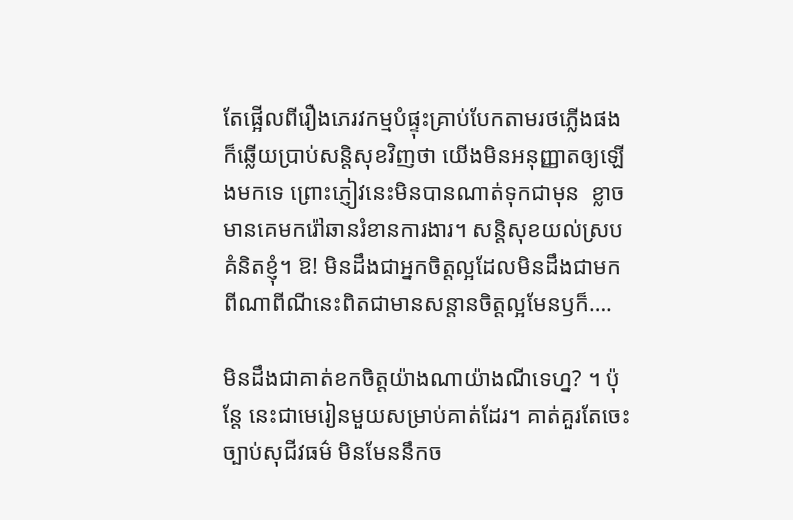តែផ្អើលពីរឿងភេរវកម្មបំផ្ទុះគ្រាប់បែកតាមរថភ្លើងផង ក៏ឆ្លើយប្រាប់សន្តិសុខវិញថា យើងមិនអនុញ្ញាតឲ្យឡើងមកទេ ព្រោះភ្ញៀវនេះមិនបានណាត់ទុកជាមុន  ខ្លាចមានគេមករ៉ៅឆានរំខានការងារ។ សន្តិសុខយល់ស្របគំនិតខ្ញុំ។ ឱ! មិនដឹងជាអ្នកចិត្តល្អដែលមិនដឹងជាមកពីណាពីណីនេះពិតជាមានសន្តានចិត្តល្អមែនឫក៏….

មិនដឹងជាគាត់ខកចិត្តយ៉ាងណាយ៉ាងណីទេហ្ន? ។ ប៉ុន្តែ នេះជាមេរៀនមួយសម្រាប់គាត់ដែរ។ គាត់គួរតែចេះច្បាប់សុជីវធម៌ មិនមែននឹកច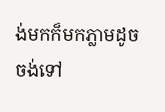ង់មកក៏មកភ្លាមដូចចង់ទៅ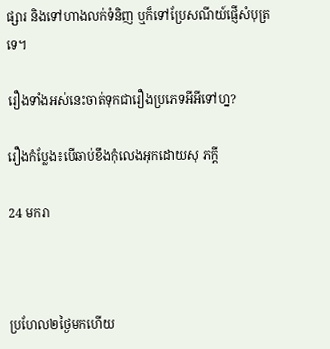ផ្សារ និងទៅហាងលក់ទំនិញ ឬក៏ទៅប្រែសណីយ៍ផ្ញើសំបុត្រទេ។

រឿងទាំងអស់នេះចាត់ទុកជារឿងប្រភេទអីអីទៅហ្ន?

រឿងកំប្លែង៖បើឆាប់ខឹងកុំលេងអុកដោយសុ ភក្តី

24 មករា



ប្រហែល២ថ្ងៃមកហើយ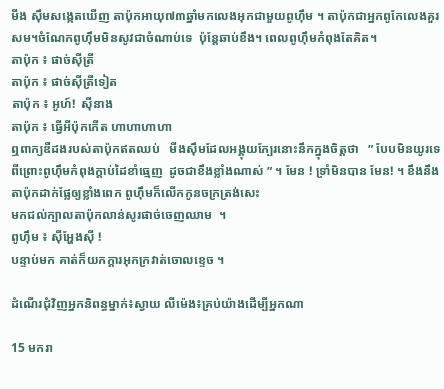មីង ស៊ឹមសង្កេតឃើញ តាប៉ុកអាយុ៧៣ឆ្នាំមកលេងអុកជាមួយពូហ៊ឹម ។ តាប៉ុកជាអ្នកពូកែលេងគួរសម។ចំណែកពូហ៊ឹមមិនសូវជាចំណាប់ទេ  ប៉ុន្តែឆាប់ខឹង។ ពេលពូហ៊ឹមកំពុងតែគិត។
តាប៉ុក ៖ ផាច់ស៊ីត្រី
តាប៉ុក ៖ ផាច់ស៊ីត្រីទៀត
តាប៉ុក ៖ អូហ៍!  ស៊ីនាង
តាប៉ុក ៖ ធ្វើអីប៉ុកកើត ហាហាហាហា
ឮពាក្យឌឺដងរបស់តាប៉ុកឥតឈប់   មីងស៊ឹមដែលអង្គុយក្បែរនោះនឹកក្នុងចិត្តថា   ” បែបមិនយូរទេ   ពីព្រោះពូហ៊ឹមកំពុងក្ដាប់ដៃខាំធ្មេញ  ដូចជាខឹងខ្លាំងណាស់ ” ។ មែន ! ទ្រាំមិនបាន មែន! ។ ខឹងនឹងតាប៉ុកដាក់ផ្លែឲ្យខ្លាំងពេក ពូហ៊ឹមក៏លើកកូនចក្រត្រង់សេះ
មកជល់ក្បាលតាប៉ុកលាន់សូរផាច់ចេញឈាម  ។
ពូហ៊ឹម ៖ ស៊ីអ្ហែងស៊ី !
បន្ទាប់មក គាត់ក៏យកក្ដារអុកក្រវាត់ចោលខ្ទេច ។

ដំណើរជុំវិញអ្នកនិពន្ធម្នាក់៖ស្វាយ លីម៉េង៖គ្រប់យ៉ាងដើម្បីអ្នកណា

15 មករា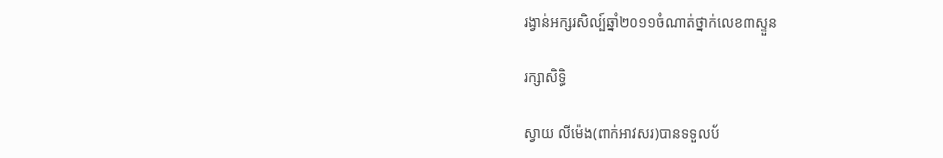រង្វាន់អក្សរសិល្ប៍ឆ្នាំ២០១១ចំណាត់ថ្នាក់លេខ៣ស្ទួន

រក្សាសិទ្ធិ

ស្វាយ លីម៉េង(ពាក់អាវសរ)បានទទួលប័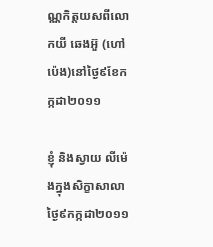ណ្ណកិត្តយសពីលោកយី ឆេងអ៊ួ (ហៅប៉េង)នៅថ្ងៃ៩ខែកក្កដា២០១១

ខ្ញុំ និងស្វាយ លីម៉េងក្នុងសិក្ខាសាលាថ្ងៃ៩កក្កដា២០១១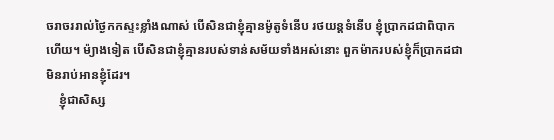ចរាចររាល់ថ្ងៃកកស្ទះខ្លាំងណាស់ បើសិនជាខ្ញុំគ្មានម៉ូតូទំនើប រថយន្តទំនើប ខ្ញុំប្រាកដជាពិបាកហើយ។ ម៉្យាងទៀត បើសិនជាខ្ញុំគ្មានរបស់ទាន់សម័យទាំងអស់នោះ ពួកម៉ាករបស់ខ្ញុំក៏ប្រាកដជាមិនរាប់អានខ្ញុំដែរ។
    ខ្ញុំជាសិស្ស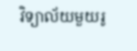វិទ្យាល័យមួយរូ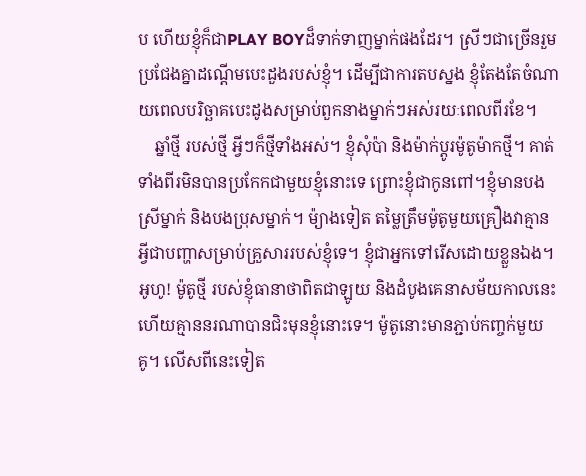ប ហើយខ្ញុំក៏ជាPLAY BOYដ៏ទាក់ទាញម្នាក់ផងដែរ។ ស្រីៗជាច្រើនរួមប្រជែងគ្នាដណ្តើមបេះដួងរបស់ខ្ញុំ។ ដើម្បីជាការតបស្នង ខ្ញុំតែងតែចំណាយពេលបរិច្ឆាគបេះដូងសម្រាប់ពួកនាងម្នាក់ៗអស់រយៈពេលពីរខែ។
    ឆ្នាំថ្មី របស់ថ្មី អ្វីៗក៏ថ្មីទាំងអស់។ ខ្ញុំសុំប៉ា និងម៉ាក់ប្តូរម៉ូតូម៉ាកថ្មី។ គាត់ទាំងពីរមិនបានប្រកែកជាមួយខ្ញុំនោះទេ ព្រោះខ្ញុំជាកូនពៅ។ខ្ញុំមានបងស្រីម្នាក់ និងបងប្រុសម្នាក់។ ម៉្យាងទៀត តម្លៃត្រឹមម៉ូតូមួយគ្រឿងវាគ្មានអ្វីជាបញ្ហាសម្រាប់គ្រួសាររបស់ខ្ញុំទេ។ ខ្ញុំជាអ្នកទៅរើសដោយខ្លួនឯង។ អូហូ! ម៉ូតូថ្មី របស់ខ្ញុំធានាថាពិតជាឡូយ និងដំបូងគេនាសម័យកាលនេះ ហើយគ្មាននរណាបានជិះមុនខ្ញុំនោះទេ។ ម៉ូតូនោះមានភ្ជាប់កញ្ចក់មួយគូ។ លើសពីនេះទៀត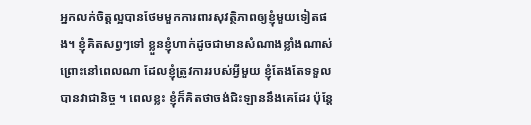អ្នកលក់ចិត្តល្អបានថែមមួកការពារសុវត្ថិភាពឲ្យខ្ញុំមួយទៀតផង។ ខ្ញុំគិតសព្វៗទៅ ខ្លួនខ្ញុំហាក់ដូចជាមានសំណាងខ្លាំងណាស់ ព្រោះនៅពេលណា ដែលខ្ញុំត្រូវការរបស់អ្វីមួយ ខ្ញុំតែងតែទទួលបានវាជានិច្ច ។ ពេលខ្លះ ខ្ញុំក៏គិតថាចង់ជិះឡាននឹងគេដែរ ប៉ុន្តែ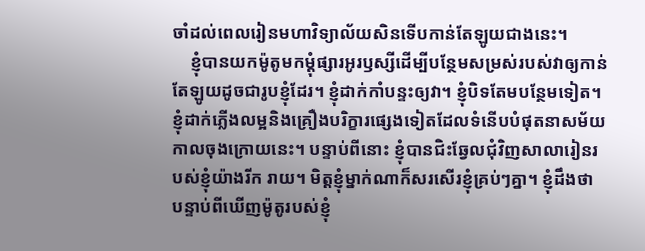ចាំដល់ពេលរៀនមហាវិទ្យាល័យសិនទើបកាន់តែឡូយជាងនេះ។
    ខ្ញុំបានយកម៉ូតូមកម្តុំផ្សារអូរឫស្សីដើម្បីបន្ថែមសម្រស់របស់វាឲ្យកាន់តែឡូយដូចជារូបខ្ញុំដែរ។ ខ្ញុំដាក់កាំបន្ទះឲ្យវា។ ខ្ញុំបិទតែមបន្ថែមទៀត។ ខ្ញុំដាក់ភ្លើងលម្អនិងគ្រឿងបរិក្ខារផេ្សងទៀតដែលទំនើបបំផុតនាសម័យកាលចុងក្រោយនេះ។ បន្ទាប់ពីនោះ ខ្ញុំបានជិះឆ្វែលជុំវិញសាលារៀនរបស់ខ្ញុំយ៉ាងរីក រាយ។ មិត្តខ្ញុំម្នាក់ណាក៏សរសើរខ្ញុំគ្រប់ៗគ្នា។ ខ្ញុំដឹងថា បន្ទាប់ពីឃើញម៉ូតូរបស់ខ្ញុំ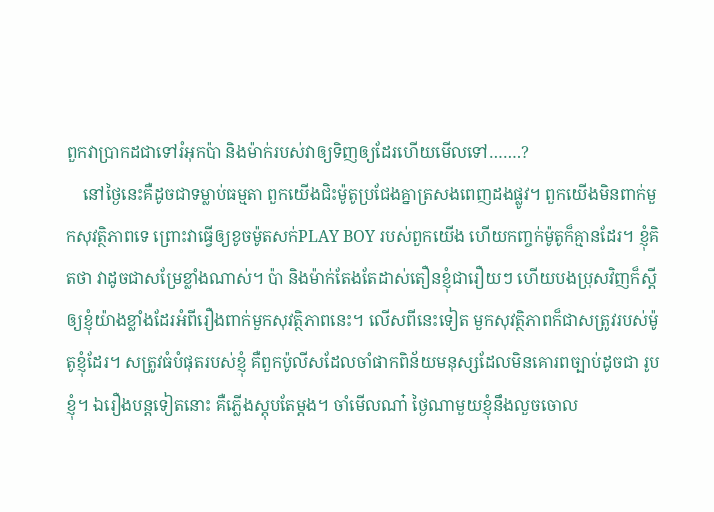ពួកវាប្រាកដជាទៅរំអុកប៉ា និងម៉ាក់របស់វាឲ្យទិញឲ្យដែរហើយមើលទៅ…….?
    នៅថ្ងៃនេះគឺដូចជាទម្លាប់ធម្មតា ពួកយើងជិះម៉ូតូប្រជែងគ្នាត្រសងពេញដងផ្លូវ។ ពួកយើងមិនពាក់មួកសុវត្ថិភាពទេ ព្រោះវាធ្វើឲ្យខូចម៉ូតសក់PLAY BOY របស់ពួកយើង ហើយកញ្ចក់ម៉ូតូក៏គ្មានដែរ។ ខ្ញុំគិតថា វាដូចជាសម្រែខ្លាំងណាស់។ ប៉ា និងម៉ាក់តែងតែដាស់តឿនខ្ញុំជារឿយៗ ហើយបងប្រុសវិញក៏ស្តីឲ្យខ្ញុំយ៉ាងខ្លាំងដែរអំពីរឿងពាក់មួកសុវត្ថិភាពនេះ។ លើសពីនេះទៀត មួកសុវត្ថិភាពក៏ជាសត្រូវរបស់ម៉ូតូខ្ញុំដែរ។ សត្រូវធំបំផុតរបស់ខ្ញុំ គឺពួកប៉ូលីសដែលចាំផាកពិន័យមនុស្សដែលមិនគោរពច្បាប់ដូចជា រូបខ្ញុំ។ ឯរឿងបន្តទៀតនោះ គឺភ្លើងស្តុបតែម្តង។ ចាំមើលណា៎ ថ្ងៃណាមួយខ្ញុំនឹងលួចចោល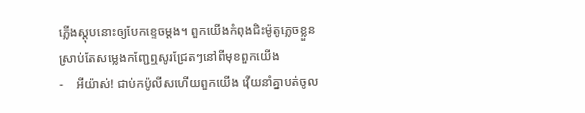ភ្លើងស្តុបនោះឲ្យបែកខ្ទេចម្តង។ ពួកយើងកំពុងជិះម៉ូតូភ្លេចខ្លួនស្រាប់តែសម្លេងកញ្ជែឮសូរជ្រែតៗនៅពីមុខពួកយើង
-    អីយ៉ាស់! ជាប់កប៉ូលីសហើយពួកយើង វ៉ើយនាំគ្នាបត់ចូល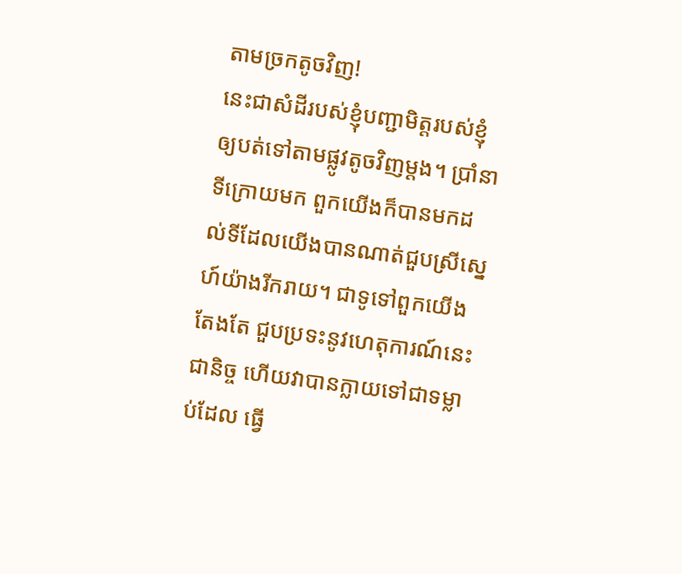តាមច្រកតូចវិញ!
នេះជាសំដីរបស់ខ្ញុំបញ្ជាមិត្តរបស់ខ្ញុំឲ្យបត់ទៅតាមផ្លូវតូចវិញម្តង។ ប្រាំនាទីក្រោយមក ពួកយើងក៏បានមកដល់ទីដែលយើងបានណាត់ជួបស្រីស្នេហ៍យ៉ាងរីករាយ។ ជាទូទៅពួកយើងតែងតែ ជួបប្រទះនូវហេតុការណ៍នេះជានិច្ច ហើយវាបានក្លាយទៅជាទម្លាប់ដែល ធ្វើ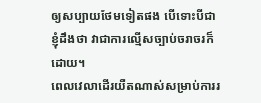ឲ្យសប្បាយថែមទៀតផង បើទោះបីជាខ្ញុំដឹងថា វាជាការល្មើសច្បាប់ចរាចរក៏ដោយ។
ពេលវេលាដើរយឺតណាស់សម្រាប់ការរ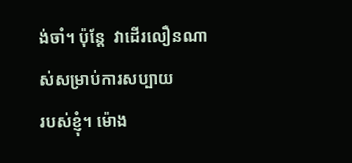ង់ចាំ។ ប៉ុន្តែ  វាដើរលឿនណាស់សម្រាប់ការសប្បាយ
របស់ខ្ញុំ។ ម៉ោង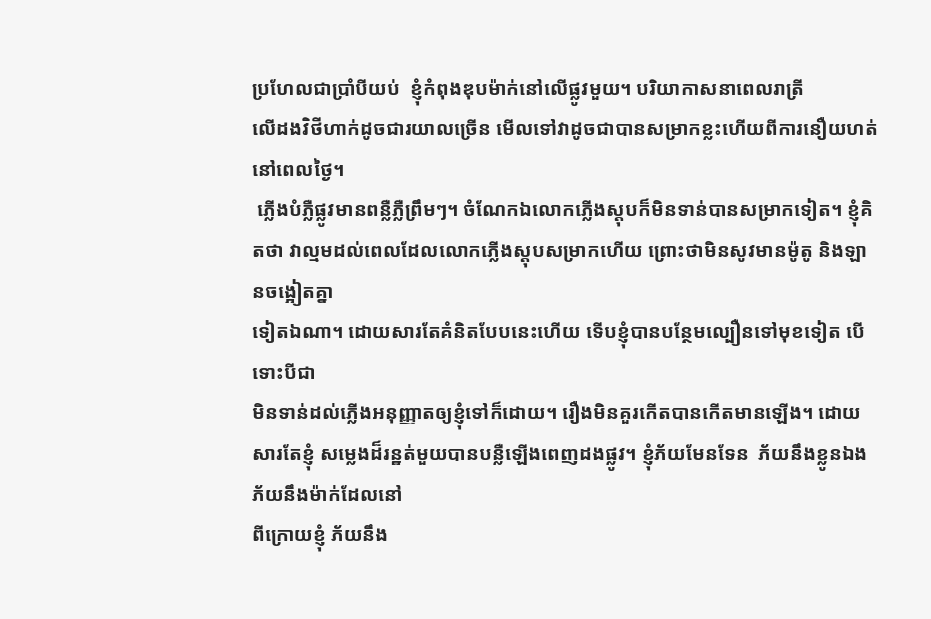ប្រហែលជាប្រាំបីយប់  ខ្ញុំកំពុងឌុបម៉ាក់នៅលើផ្លូវមួយ។ បរិយាកាសនាពេលរាត្រី
លើដងវិថីហាក់ដូចជារយាលច្រើន មើលទៅវាដូចជាបានសម្រាកខ្លះហើយពីការនឿយហត់នៅពេលថ្ងៃ។
 ភ្លើងបំភ្លឺផ្លូវមានពន្លឺភ្លឺព្រឹមៗ។ ចំណែកឯលោកភ្លើងស្តុបក៏មិនទាន់បានសម្រាកទៀត។ ខ្ញុំគិតថា វាល្មមដល់ពេលដែលលោកភ្លើងស្តុបសម្រាកហើយ ព្រោះថាមិនសូវមានម៉ូតូ និងឡានចង្អៀតគ្នា
ទៀតឯណា។ ដោយសារតែគំនិតបែបនេះហើយ ទើបខ្ញុំបានបន្ថែមល្បឿនទៅមុខទៀត បើទោះបីជា
មិនទាន់ដល់ភ្លើងអនុញ្ញាតឲ្យខ្ញុំទៅក៏ដោយ។ រឿងមិនគួរកើតបានកើតមានឡើង។ ដោយសារតែខ្ញុំ សម្លេងដ៏រន្ឋត់មួយបានបន្លឺឡើងពេញដងផ្លូវ។ ខ្ញុំភ័យមែនទែន  ភ័យនឹងខ្លូនឯង ភ័យនឹងម៉ាក់ដែលនៅ
ពីក្រោយខ្ញុំ ភ័យនឹង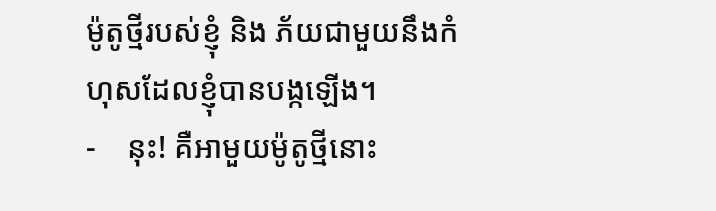ម៉ូតូថ្មីរបស់ខ្ញុំ និង ភ័យជាមួយនឹងកំហុសដែលខ្ញុំបានបង្កឡើង។
-    នុះ! គឺអាមួយម៉ូតូថ្មីនោះ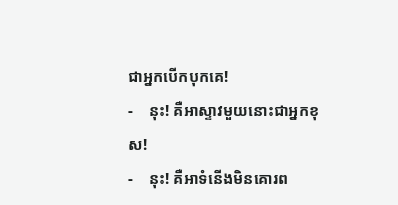ជាអ្នកបើកបុកគេ!
-    នុះ! គឺអាស្ទាវមួយនោះជាអ្នកខុស!
-    នុះ! គឺអាទំនើងមិនគោរព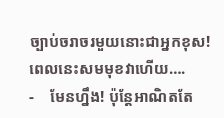ច្បាប់ចរាចរមួយនោះជាអ្នកខុស! ពេលនេះសមមុខវាហើយ….
-    មែនហ្នឹង! ប៉ុន្តែអាណិតតែ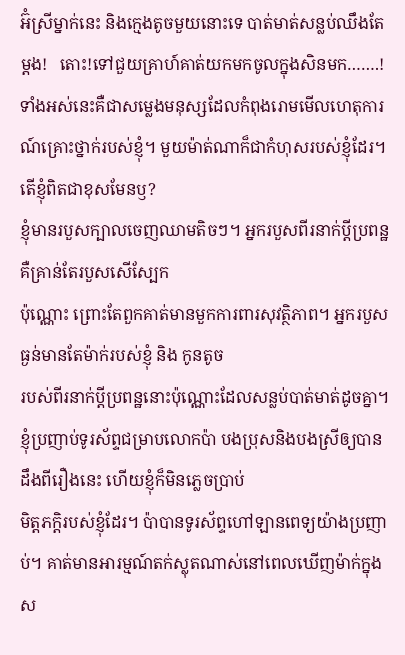អ៊ំស្រីម្នាក់នេះ និងក្មេងតូចមួយនោះទេ បាត់មាត់សន្លប់ឈឹងតែម្តង!   តោះ!ទៅជួយគ្រាហ៍គាត់យកមកចូលក្នុងសិនមក…….!
ទាំងអស់នេះគឺជាសម្លេងមនុស្សដែលកំពុងរោមមើលហេតុការណ៍គ្រោះថ្នាក់របស់ខ្ញុំ។ មួយម៉ាត់ណាក៏ជាកំហុសរបស់ខ្ញុំដែរ។ តើខ្ញុំពិតជាខុសមែនឫ?
ខ្ញុំមានរបួសក្បាលចេញឈាមតិចៗ។ អ្នករបួសពីរនាក់ប្តីប្រពន្ឋគឺគ្រាន់តែរបួសសើស្បែក
ប៉ុណ្ណោះ ព្រោះតែពួកគាត់មានមួកការពារសុវត្ថិភាព។ អ្នករបួសធ្ងន់មានតែម៉ាក់របស់ខ្ញុំ និង កូនតូច
របស់ពីរនាក់ប្តីប្រពន្ឋនោះប៉ុណ្ណោះដែលសន្លប់បាត់មាត់ដូចគ្នា។ ខ្ញុំប្រញាប់ទូរស័ព្ទជម្រាបលោកប៉ា បងប្រុសនិងបងស្រីឲ្យបានដឹងពីរឿងនេះ ហើយខ្ញុំក៏មិនភ្លេចប្រាប់
មិត្តភក្តិរបស់ខ្ញុំដែរ។ ប៉ាបានទូរស័ព្ទហៅឡានពេទ្យយ៉ាងប្រញាប់។ គាត់មានអារម្មណ៍តក់ស្លុតណាស់នៅពេលឃើញម៉ាក់ក្នុងស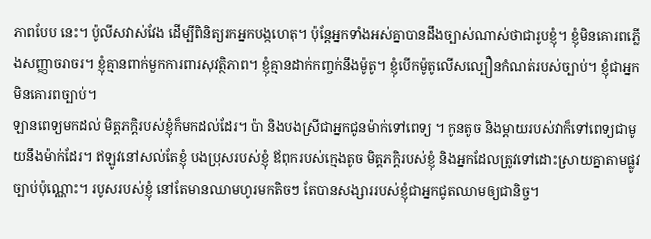ភាពបែប នេះ។ ប៉ូលីសវាស់វែង ដើម្បីពិនិត្យរកអ្នកបង្កហេតុ។ ប៉ុន្តែអ្នកទាំងអស់គ្នាបានដឹងច្បាស់ណាស់ថាជារូបខ្ញុំ។ ខ្ញុំមិនគោរពភ្លើងសញ្ញាចរាចរ។ ខ្ញុំគ្មានពាក់មួកការពារសុវត្ថិភាព។ ខ្ញុំគ្មានដាក់កញ្ចក់នឹងម៉ូតូ។ ខ្ញុំបើកម៉ូតូលើសល្បឿនកំណត់របស់ច្បាប់។ ខ្ញុំជាអ្នកមិនគោរពច្បាប់។
ឡានពេទ្យមកដល់ មិត្តភក្តិរបស់ខ្ញុំក៏មកដល់ដែរ។ ប៉ា និងបងស្រីជាអ្នកជូនម៉ាក់ទៅពេទ្យ ។ កូនតូច និងម្តាយរបស់វាក៏ទៅពេទ្យជាមូយនឹងម៉ាក់ដែរ។ ឥឡូវនៅសល់តែខ្ញុំ បងប្រុសរបស់ខ្ញុំ ឪពុករបស់ក្មេងតូច មិត្តភក្តិរបស់ខ្ញុំ និងអ្នកដែលត្រូវទៅដោះស្រាយគ្នាតាមផ្លូវច្បាប់ប៉ុណ្ណោះ។ របូសរបស់ខ្ញុំ នៅតែមានឈាមហូរមកតិចៗ តែបានសង្សាររបស់ខ្ញុំជាអ្នកជូតឈាមឲ្យជានិច្ច។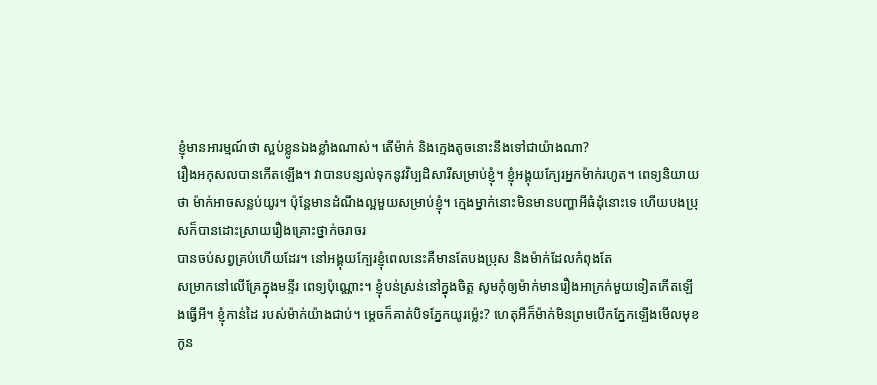ខ្ញុំមានអារម្មណ៍ថា ស្អប់ខ្លូនឯងខ្លាំងណាស់។ តើម៉ាក់ និងក្មេងតូចនោះនឹងទៅជាយ៉ាងណា?
រឿងអកុសលបានកើតឡើង។ វាបានបន្សល់ទុកនូវវិប្បដិសារីសម្រាប់ខ្ញុំ។ ខ្ញុំអង្គុយក្បែរអ្នកម៉ាក់រហូត។ ពេទ្យនិយាយថា ម៉ាក់អាចសន្លប់យូរ។ ប៉ុន្តែមានដំណឹងល្អមួយសម្រាប់ខ្ញុំ។ ក្មេងម្នាក់នោះមិនមានបញ្ហាអីធំដុំនោះទេ ហើយបងប្រុសក៏បានដោះស្រាយរឿងគ្រោះថ្នាក់ចរាចរ
បានចប់សព្វគ្រប់ហើយដែរ។ នៅអង្គុយក្បែរខ្ញុំពេលនេះគឺមានតែបងប្រុស និងម៉ាក់ដែលកំពុងតែ
សម្រាកនៅលើគ្រែក្នុងមន្ទីរ ពេទ្យប៉ុណ្ណោះ។ ខ្ញុំបន់ស្រន់នៅក្នុងចិត្ត សូមកុំឲ្យម៉ាក់មានរឿងអាក្រក់មួយទៀតកើតឡើងធ្វើអី។ ខ្ញុំកាន់ដៃ របស់ម៉ាក់យ៉ាងជាប់។ ម្តេចក៏គាត់បិទភ្នែកយូរម្ល៉េះ? ហេតុអីក៏ម៉ាក់មិនព្រមបើកភ្នែកឡើងមើលមុខកូន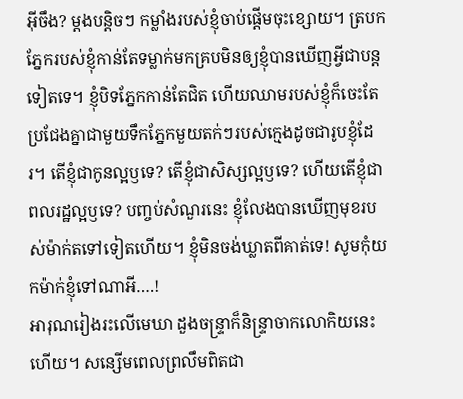អ៊ីចឹង? ម្តងបន្តិចៗ កម្លាំងរបស់ខ្ញុំចាប់ផ្តើមចុះខ្សោយ។ ត្របកភ្នែករបស់ខ្ញុំកាន់តែទម្លាក់មកគ្របមិនឲ្យខ្ញុំបានឃើញអ្វីជាបន្តទៀតទេ។ ខ្ញុំបិទភ្នែកកាន់តែជិត ហើយឈាមរបស់ខ្ញុំក៏ចេះតែប្រជែងគ្នាជាមួយទឹកភ្នែកមួយតក់ៗរបស់ក្មេងដូចជារូបខ្ញុំដែរ។ តើខ្ញុំជាកូនល្អឫទេ? តើខ្ញុំជាសិស្សល្អឫទេ? ហើយតើខ្ញុំជាពលរដ្ឋល្អឫទេ? បញ្ចប់សំណួរនេះ ខ្ញុំលែងបានឃើញមុខរបស់ម៉ាក់តទៅទៀតហើយ។ ខ្ញុំមិនចង់ឃ្លាតពីគាត់ទេ! សូមកុំយកម៉ាក់ខ្ញុំទៅណាអី….!
អារុណរៀងរះលើមេឃា ដួងចន្រ្ទាក៏និន្រ្ទាចាកលោកិយនេះហើយ។ សន្សើមពេលព្រលឹមពិតជា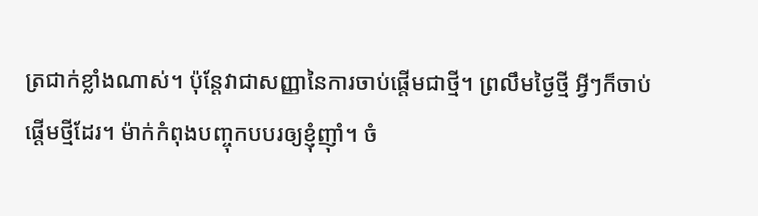ត្រជាក់ខ្លាំងណាស់។ ប៉ុន្តែវាជាសញ្ញានៃការចាប់ផ្តើមជាថ្មី។ ព្រលឹមថ្ងៃថ្មី អ្វីៗក៏ចាប់ផ្តើមថ្មីដែរ។ ម៉ាក់កំពុងបញ្ចុកបបរឲ្យខ្ញុំញ៉ាំ។ ចំ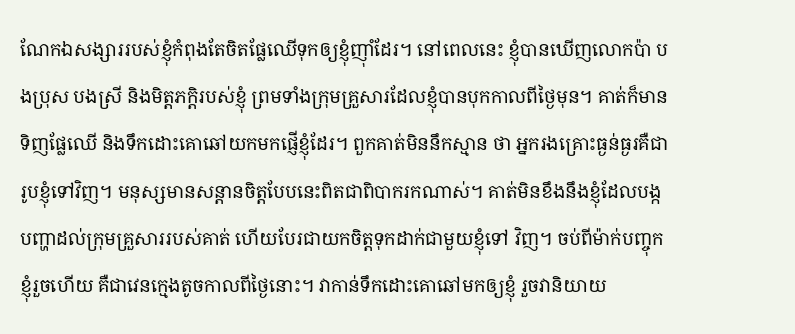ណែកឯសង្សាររបស់ខ្ញុំកំពុងតែចិតផ្លែឈើទុកឲ្យខ្ញុំញ៉ាំដែរ។ នៅពេលនេះ ខ្ញុំបានឃើញលោកប៉ា បងប្រុស បងស្រី និងមិត្តភក្តិរបស់ខ្ញុំ ព្រមទាំងក្រុមគ្រួសារដែលខ្ញុំបានបុកកាលពីថ្ងៃមុន។ គាត់ក៏មានទិញផ្លែឈើ និងទឹកដោះគោឆៅយកមកផ្ញើខ្ញុំដែរ។ ពួកគាត់មិននឹកស្មាន ថា អ្នករងគ្រោះធ្ងន់ធ្ងរគឺជារូបខ្ញុំទៅវិញ។ មនុស្សមានសន្តានចិត្តបែបនេះពិតជាពិបាករកណាស់។ គាត់មិនខឹងនឹងខ្ញុំដែលបង្កបញ្ហាដល់ក្រុមគ្រួសាររបស់គាត់ ហើយបែរជាយកចិត្តទុកដាក់ជាមួយខ្ញុំទៅ វិញ។ ចប់ពីម៉ាក់បញ្ចុកខ្ញុំរួចហើយ គឺជាវេនក្មេងតូចកាលពីថ្ងៃនោះ។ វាកាន់ទឹកដោះគោឆៅមកឲ្យខ្ញុំ រួចវានិយាយ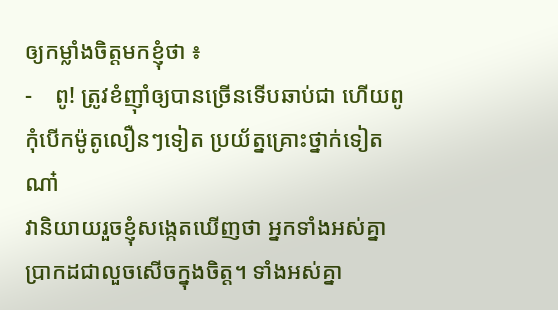ឲ្យកម្លាំងចិត្តមកខ្ញុំថា ៖
-    ពូ! ត្រូវខំញ៉ាំឲ្យបានច្រើនទើបឆាប់ជា ហើយពូកុំបើកម៉ូតូលឿនៗទៀត ប្រយ័ត្នគ្រោះថ្នាក់ទៀតណា៎
វានិយាយរួចខ្ញុំសង្កេតឃើញថា អ្នកទាំងអស់គ្នាប្រាកដជាលួចសើចក្នុងចិត្ត។ ទាំងអស់គ្នា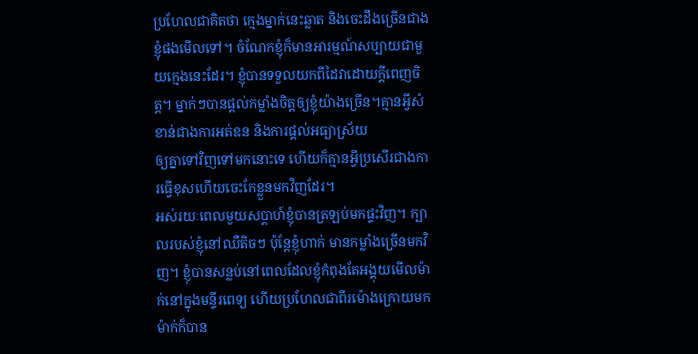ប្រហែលជាគិតថា ក្មេងម្នាក់នេះឆ្លាត និងចេះដឹងច្រើនជាងខ្ញុំផងមើលទៅ។ ចំណែកខ្ញុំក៏មានអារម្មណ៍សប្បាយជាមួយក្មេងនេះដែរ។ ខ្ញុំបានទទួលយកពីដៃវាដោយក្តីពេញចិត្ត។ ម្នាក់ៗបានផ្តល់កម្លាំងចិត្តឲ្យខ្ញុំយ៉ាងច្រើន។គ្មានអ្វីសំខាន់ជាងការអត់ឧន និងការផ្តល់អធ្យាស្រ័យ
ឲ្យគ្នាទៅវិញទៅមកនោះទេ ហើយក៏គ្មានអ្វីប្រសើរជាងការធ្វើខុសហើយចេះកែខ្លួនមកវិញដែរ។
អស់រយៈពេលមួយសប្តាហ៍ខ្ញុំបានត្រឡប់មកផ្ទះវិញ។ ក្បាលរបស់ខ្ញុំនៅឈឺតិចៗ ប៉ុន្តែខ្ញុំហាក់ មានកម្លាំងច្រើនមកវិញ។ ខ្ញុំបានសន្លប់នៅពេលដែលខ្ញុំកំពុងតែអង្គុយមើលម៉ាក់នៅក្នុងមន្ទីរពេទ្យ ហើយប្រហែលជាពីរម៉ោងក្រោយមក ម៉ាក់ក៏បាន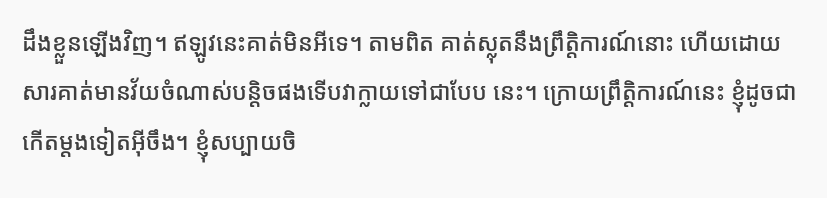ដឹងខ្លួនឡើងវិញ។ ឥឡូវនេះគាត់មិនអីទេ។ តាមពិត គាត់ស្លុតនឹងព្រឹត្តិការណ៍នោះ ហើយដោយសារគាត់មានវ័យចំណាស់បន្តិចផងទើបវាក្លាយទៅជាបែប នេះ។ ក្រោយព្រឹត្តិការណ៍នេះ ខ្ញុំដូចជាកើតម្តងទៀតអ៊ីចឹង។ ខ្ញុំសប្បាយចិ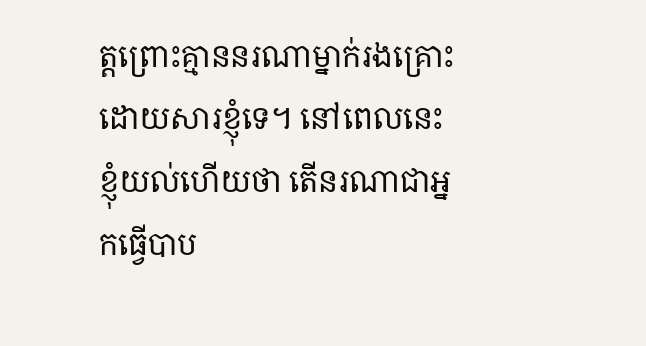ត្តព្រោះគ្មាននរណាម្នាក់រងគ្រោះដោយសារខ្ញុំទេ។ នៅពេលនេះ ខ្ញុំយល់ហើយថា តើនរណាជាអ្នកធ្វើបាប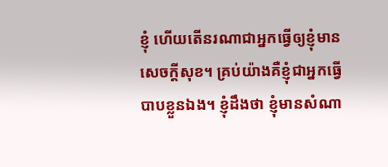ខ្ញុំ ហើយតើនរណាជាអ្នកធ្វើឲ្យខ្ញុំមានសេចក្តីសុខ។ គ្រប់យ៉ាងគឺខ្ញុំជាអ្នកធ្វើបាបខ្លួនឯង។ ខ្ញុំដឹងថា ខ្ញុំមានសំណា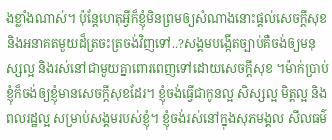ងខ្លាំងណាស់។ ប៉ុន្តែហេតុអ្វីក៏ខ្ញុំមិនព្រមឲ្យសំណាងនោះផ្តល់សេចក្តីសុខ និងអនាគតមួយដ៏ត្រចះត្រចង់វិញទៅ..?សង្គមបង្កើតច្បាប់គឺចង់ឲ្យមនុស្សល្អ និងរស់នៅជាមួយគ្នាពោរពេញទៅដោយសេចក្តីសុខ ។ម៉ាក់ប្រាប់ខ្ញុំក៏ចង់ឲ្យខ្ញុំមានសេចក្តីសុខដែរ។ ខ្ញុំចង់ធ្វើជាកូនល្អ សិស្សល្អ មិត្តល្អ និងពលរដ្ឋល្អ សម្រាប់សង្គមរបស់ខ្ញុំ។ ខ្ញុំចង់រស់នៅក្នុងសុភមង្គល សីលធម៌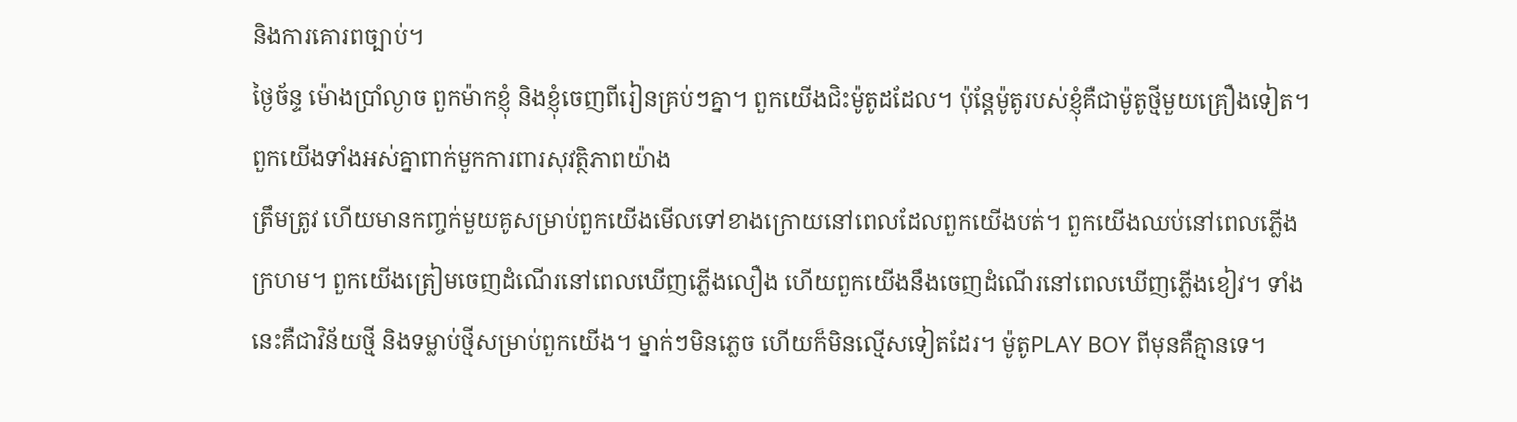និងការគោរពច្បាប់។
ថ្ងៃច័ន្ទ ម៉ោងប្រាំល្ងាច ពួកម៉ាកខ្ញុំ និងខ្ញុំចេញពីរៀនគ្រប់ៗគ្នា។ ពួកយើងជិះម៉ូតូដដែល។ ប៉ុន្តែម៉ូតូរបស់ខ្ញុំគឺជាម៉ូតូថ្មីមួយគ្រឿងទៀត។ ពួកយើងទាំងអស់គ្នាពាក់មួកការពារសុវត្ថិភាពយ៉ាង
ត្រឹមត្រូវ ហើយមានកញ្ចក់មួយគូសម្រាប់ពួកយើងមើលទៅខាងក្រោយនៅពេលដែលពួកយើងបត់។ ពួកយើងឈប់នៅពេលភ្លើងក្រហម។ ពួកយើងត្រៀមចេញដំណើរនៅពេលឃើញភ្លើងលឿង ហើយពួកយើងនឹងចេញដំណើរនៅពេលឃើញភ្លើងខៀវ។ ទាំងនេះគឺជាវិន័យថ្មី និងទម្លាប់ថ្មីសម្រាប់ពួកយើង។ ម្នាក់ៗមិនភ្លេច ហើយក៏មិនល្មើសទៀតដែរ។ ម៉ូតូPLAY BOY ពីមុនគឺគ្មានទេ។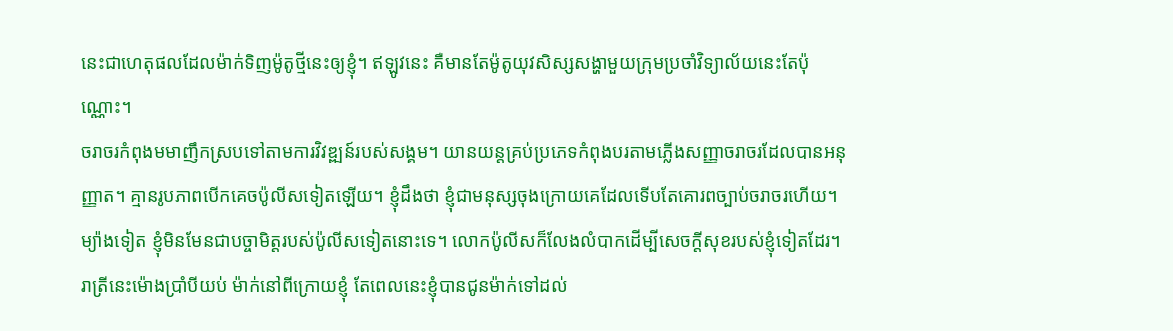នេះជាហេតុផលដែលម៉ាក់ទិញម៉ូតូថ្មីនេះឲ្យខ្ញុំ។ ឥឡូវនេះ គឺមានតែម៉ូតូយុវសិស្សសង្ហាមួយក្រុមប្រចាំវិទ្យាល័យនេះតែប៉ុណ្ណោះ។
ចរាចរកំពុងមមាញឹកស្របទៅតាមការវិវឌ្ឍន៍របស់សង្គម។ យានយន្តគ្រប់ប្រភេទកំពុងបរតាមភ្លើងសញ្ញាចរាចរដែលបានអនុញ្ញាត។ គ្មានរូបភាពបើកគេចប៉ូលីសទៀតឡើយ។ ខ្ញុំដឹងថា ខ្ញុំជាមនុស្សចុងក្រោយគេដែលទើបតែគោរពច្បាប់ចរាចរហើយ។ ម្យ៉ាងទៀត ខ្ញុំមិនមែនជាបច្ចាមិត្តរបស់ប៉ូលីសទៀតនោះទេ។ លោកប៉ូលីសក៏លែងលំបាកដើម្បីសេចក្តីសុខរបស់ខ្ញុំទៀតដែរ។
រាត្រីនេះម៉ោងប្រាំបីយប់ ម៉ាក់នៅពីក្រោយខ្ញុំ តែពេលនេះខ្ញុំបានជូនម៉ាក់ទៅដល់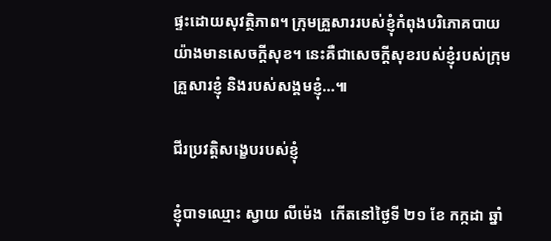ផ្ទះដោយសុវត្ថិភាព។ ក្រុមគ្រួសាររបស់ខ្ញុំកំពុងបរិភោគបាយយ៉ាងមានសេចក្តីសុខ។ នេះគឺជាសេចក្តីសុខរបស់ខ្ញុំរបស់ក្រុមគ្រួសារខ្ញុំ និងរបស់សង្គមខ្ញុំ…៕

ជីរប្រវត្តិសង្ខេបរបស់ខ្ញុំ

ខ្ញុំបាទឈ្មោះ ស្វាយ លីម៉េង  កើតនៅថ្ងៃទី ២១ ខែ កក្កដា ឆ្នាំ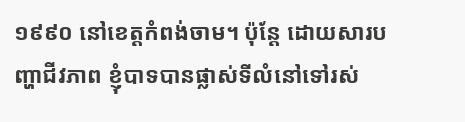១៩៩០ នៅខេត្តកំពង់ចាម។ ប៉ុន្តែ ដោយសារបញ្ហាជីវភាព ខ្ញុំបាទបានផ្លាស់ទីលំនៅទៅរស់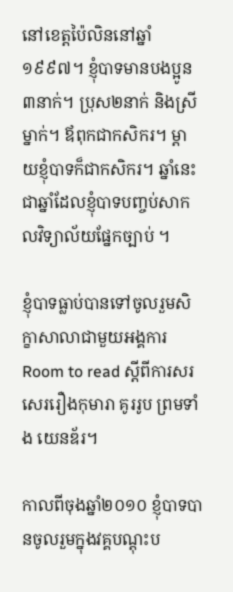នៅខេត្តប៉ៃលិននៅឆ្នាំ១៩៩៧។ ខ្ញុំបាទមានបងប្អូន៣នាក់។ ប្រុស២នាក់ និងស្រីម្នាក់។ ឪពុកជាកសិករ។ ម្តាយខ្ញុំបាទក៏ជាកសិករ។ ឆ្នាំនេះជាឆ្នាំដែលខ្ញុំបាទបញ្ចប់សាកលវិទ្យាល័យផ្នែកច្បាប់ ។

ខ្ញុំបាទធ្លាប់បានទៅចូលរួមសិក្ខាសាលាជាមួយអង្គការ Room to read ស្តីពីការសរសេររឿងកុមារា គូររូប ព្រមទាំង យេនឌ័រ។

កាលពីចុងឆ្នាំ២០១០ ខ្ញុំបាទបានចូលរួមក្នុងវគ្គបណ្តុះប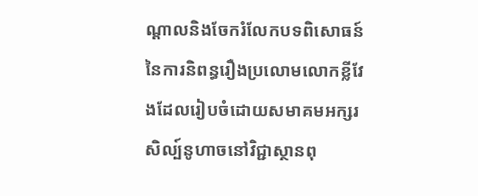ណ្តាលនិងចែករំលែកបទពិសោធន៍នៃការនិពន្ធរឿងប្រលោមលោកខ្លីវែងដែលរៀបចំដោយសមាគមអក្សរសិល្ប៍នូហាចនៅវិជ្ជាស្ថានពុ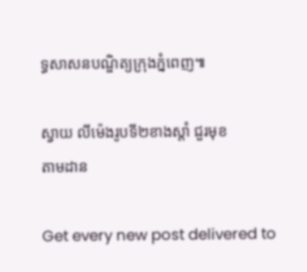ទ្ធសាសនបណ្ឌិត្យក្រុងភ្នំពេញ៕

ស្វាយ លីម៉េងរូបទី២ខាងស្តាំ ជួរមុខ
តាមដាន

Get every new post delivered to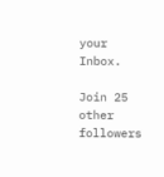your Inbox.

Join 25 other followers